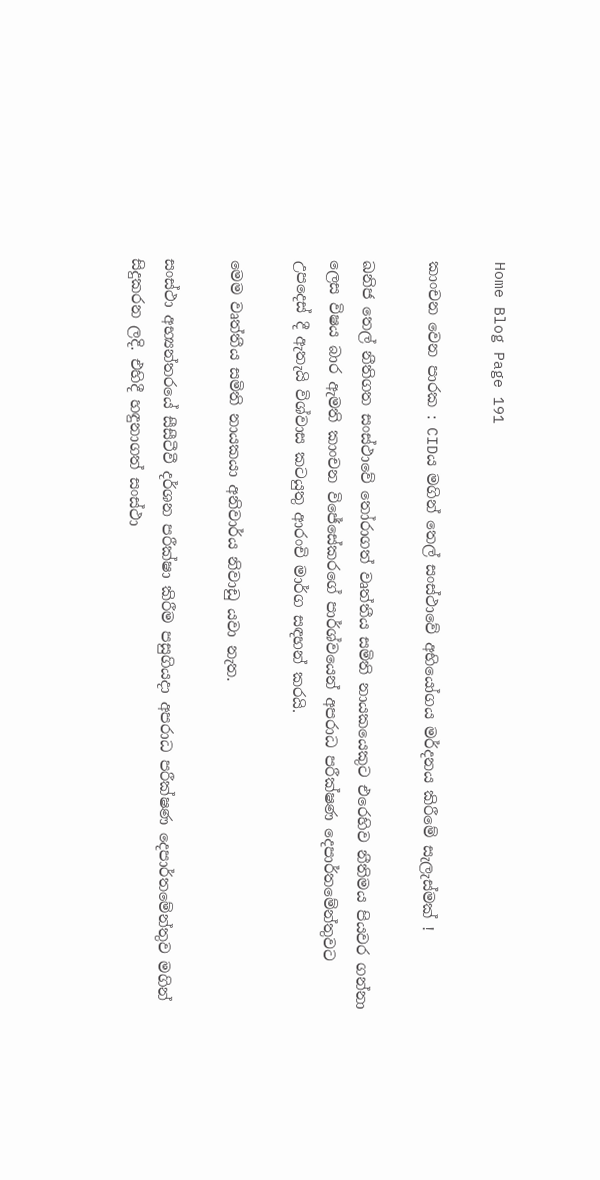Home Blog Page 191

කාංචන වෙන පාරක : CIDය මගින් තෙල් සංස්ථාවේ අභියෝගය මර්දනය කිරීමේ සැලැස්මක් !

ඛනිජ තෙල් නීතිගත සංස්ථාවේ තෝරාගත් වෘත්තීය සමිති නායකයෙකුට එරෙහිව නීතිමය පියවර ගන්නා ලෙස විෂය බාර ඇමති කාංචන විජේසේකරගේ පාර්ශ්වයෙන් අපරාධ පරීක්ෂණ දෙපාර්තමේන්තුවට උපදෙස් දී ඇතැයි විශ්වාස කටයුතු ආරංචි මාර්ග සඳහන් කරයි.

මෙම වෘත්තීය සමිති නායකයා අනිවාර්ය නිවාඩු යවා නැත.

සංස්ථා අභ්‍යන්තරයේ සීසීටීවී දර්ශන පරීක්ෂා කිරීම පසුගියදා අපරාධ පරීක්ෂණ දෙපාර්තමේන්තුව මගින් සිදුකරන ලදි. එහිදී හඳුනාගත් සංස්ථා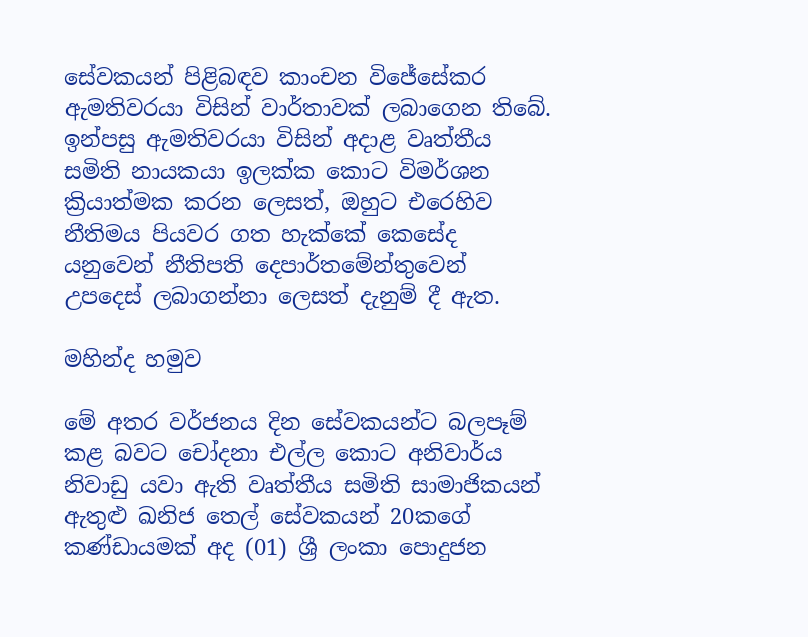සේවකයන් පිළිබඳව කාංචන විජේසේකර ඇමතිවරයා විසින් වාර්තාවක් ලබාගෙන තිබේ. ඉන්පසු ඇමතිවරයා විසින් අදාළ වෘත්තීය සමිති නායකයා ඉලක්ක කොට විමර්ශන ක්‍රියාත්මක කරන ලෙසත්, ඔහුට එරෙහිව නීතිමය පියවර ගත හැක්කේ කෙසේද යනුවෙන් නීතිපති දෙපාර්තමේන්තුවෙන් උපදෙස් ලබාගන්නා ලෙසත් දැනුම් දී ඇත.

මහින්ද හමුව

මේ අතර වර්ජනය දින සේවකයන්ට බලපෑම් කළ බවට චෝදනා එල්ල කොට අනිවාර්ය නිවාඩු යවා ඇති වෘත්තීය සමිති සාමාජිකයන් ඇතුළු ඛනිජ තෙල් සේවකයන් 20කගේ කණ්ඩායමක් අද (01) ශ්‍රී ලංකා පොදුජන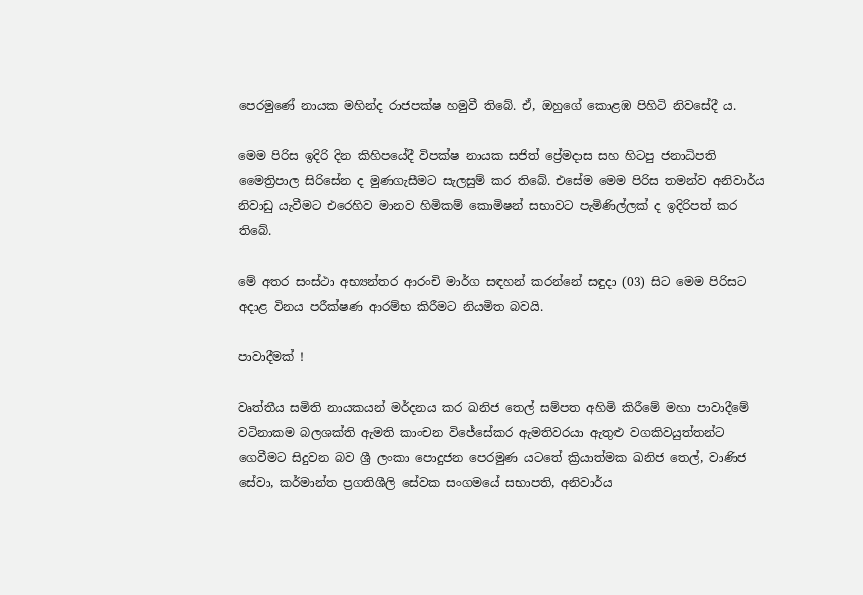පෙරමුණේ නායක මහින්ද රාජපක්ෂ හමුවී තිබේ. ඒ, ඔහුගේ කොළඹ පිහිටි නිවසේදී ය.

මෙම පිරිස ඉදිරි දින කිහිපයේදී විපක්ෂ නායක සජිත් ප්‍රේමදාස සහ හිටපු ජනාධිපති මෛත්‍රිපාල සිරිසේන ද මුණගැසීමට සැලසුම් කර තිබේ. එසේම මෙම පිරිස තමන්ව අනිවාර්ය නිවාඩු යැවීමට එරෙහිව මානව හිමිකම් කොමිෂන් සභාවට පැමිණිල්ලක් ද ඉදිරිපත් කර තිබේ.

මේ අතර සංස්ථා අභ්‍යන්තර ආරංචි මාර්ග සඳහන් කරන්නේ සඳුදා (03) සිට මෙම පිරිසට අදාළ විනය පරීක්ෂණ ආරම්භ කිරීමට නියමිත බවයි.

පාවාදීමක් !

වෘත්තීය සමිති නායකයන් මර්දනය කර ඛනිජ තෙල් සම්පත අහිමි කිරීමේ මහා පාවාදීමේ වටිනාකම බලශක්ති ඇමති කාංචන විජේසේකර ඇමතිවරයා ඇතුළු වගකිවයුත්තන්ට ගෙවීමට සිදුවන බව ශ්‍රී ලංකා පොදුජන පෙරමුණ යටතේ ක්‍රියාත්මක ඛනිජ තෙල්, වාණිජ සේවා, කර්මාන්ත ප්‍රගතිශීලි සේවක සංගමයේ සභාපති, අනිවාර්ය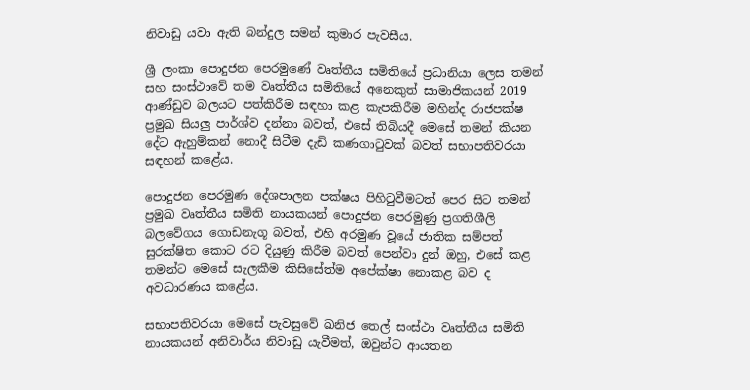නිවාඩු යවා ඇති බන්දුල සමන් කුමාර පැවසීය.

ශ්‍රී ලංකා පොදුජන පෙරමුණේ වෘත්තීය සමිතියේ ප්‍රධානියා ලෙස තමන් සහ සංස්ථාවේ තම වෘත්තීය සමිතියේ අනෙකුත් සාමාජිකයන් 2019 ආණ්ඩුව බලයට පත්කිරීම සඳහා කළ කැපකිරීම මහින්ද රාජපක්ෂ ප්‍රමුඛ සියලු පාර්ශ්ව දන්නා බවත්, එසේ තිබියදී මෙසේ තමන් කියන දේට ඇහුම්කන් නොදී සිටීම දැඩි කණගාටුවක් බවත් සභාපතිවරයා සඳහන් කළේය.

පොදුජන පෙරමුණ දේශපාලන පක්ෂය පිහිටුවීමටත් පෙර සිට තමන් ප්‍රමුඛ වෘත්තීය සමිති නායකයන් පොදුජන පෙරමුණු ප්‍රගතිශීලි බලවේගය ගොඩනැගූ බවත්, එහි අරමුණ වූයේ ජාතික සම්පත් සුරක්ෂිත කොට රට දියුණු කිරීම බවත් පෙන්වා දුන් ඔහු, එසේ කළ තමන්ට මෙසේ සැලකීම කිසිසේත්ම අපේක්ෂා නොකළ බව ද අවධාරණය කළේය.

සභාපතිවරයා මෙසේ පැවසුවේ ඛනිජ තෙල් සංස්ථා වෘත්තීය සමිති නායකයන් අනිවාර්ය නිවාඩු යැවීමත්, ඔවුන්ට ආයතන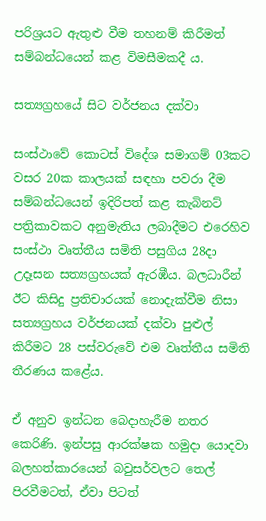පරිශ්‍රයට ඇතුළු වීම තහනම් කිරීමත් සම්බන්ධයෙන් කළ විමසීමකදී ය.

සත්‍යග්‍රහයේ සිට වර්ජනය දක්වා

සංස්ථාවේ කොටස් විදේශ සමාගම් 03කට වසර 20ක කාලයක් සඳහා පවරා දීම සම්බන්ධයෙන් ඉදිරිපත් කළ කැබිනට් පත්‍රිකාවකට අනුමැතිය ලබාදීමට එරෙහිව සංස්ථා වෘත්තීය සමිති පසුගිය 28දා උදෑසන සත්‍යග්‍රහයක් ඇරඹීය. බලධාරීන් ඊට කිසිදු ප්‍රතිචාරයක් නොදැක්වීම නිසා සත්‍යග්‍රහය වර්ජනයක් දක්වා පුළුල් කිරීමට 28 පස්වරුවේ එම වෘත්තීය සමිති තීරණය කළේය.

ඒ අනුව ඉන්ධන බෙදාහැරීම නතර කෙරිණි. ඉන්පසු ආරක්ෂක හමුදා යොදවා බලහත්කාරයෙන් බවුසර්වලට තෙල් පිරවීමටත්, ඒවා පිටත්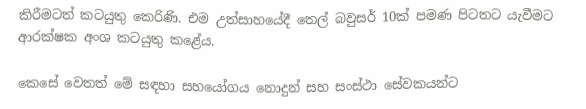කිරීමටත් කටයුතු කෙරිණි. එම උත්සාහයේදී තෙල් බවුසර් 10ක් පමණ පිටතට යැවීමට ආරක්ෂක අංශ කටයුතු කළේය.

කෙසේ වෙතත් මේ සඳහා සහයෝගය නොදුන් සහ සංස්ථා සේවකයන්ට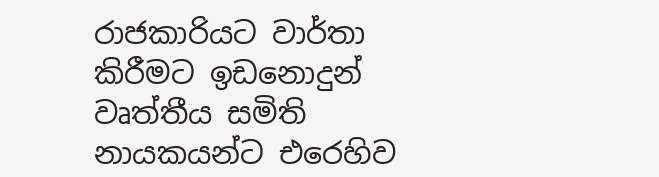රාජකාරියට වාර්තා කිරීමට ඉඩනොදුන් වෘත්තීය සමිති නායකයන්ට එරෙහිව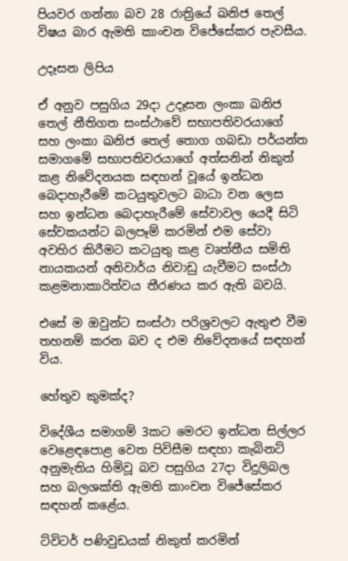පියවර ගන්නා බව 28 රාත්‍රියේ ඛනිජ තෙල් විෂය බාර ඇමති කාංචන විජේසේකර පැවසීය.

උදෑසන ලිපිය

ඒ අනුව පසුගිය 29දා උදෑසන ලංකා ඛනිජ තෙල් නීතිගත සංස්ථාවේ සභාපතිවරයාගේ සහ ලංකා ඛනිජ තෙල් තොග ගබඩා පර්යන්ත සමාගමේ සභාපතිවරයාගේ අත්සනින් නිකුත් කළ නිවේදනයක සඳහන් වූයේ ඉන්ධන බෙදාහැරීමේ කටයුතුවලට බාධා වන ලෙස සහ ඉන්ධන බෙදාහැරීමේ සේවාවල යෙදී සිටි සේවකයන්ට බලපෑම් කරමින් එම සේවා අවහිර කිරීමට කටයුතු කළ වෘත්තීය සමිති නායකයන් අනිවාර්ය නිවාඩු යැවීමට සංස්ථා කළමනාකාරිත්වය තීරණය කර ඇති බවයි.

එසේ ම ඔවුන්ට සංස්ථා පරිශ්‍රවලට ඇතුළු වීම තහනම් කරන බව ද එම නිවේදනයේ සඳහන් විය.

හේතුව කුමක්ද?

විදේශීය සමාගම් 3කට මෙරට ඉන්ධන සිල්ලර වෙළෙඳපොළ වෙත පිවිසීම සඳහා කැබිනට් අනුමැතිය හිමිවූ බව පසුගිය 27දා විදුලිබල සහ බලශක්ති ඇමති කාංචන විජේසේකර සඳහන් කළේය.

ට්විටර් පණිවුඩයක් නිකුත් කරමින්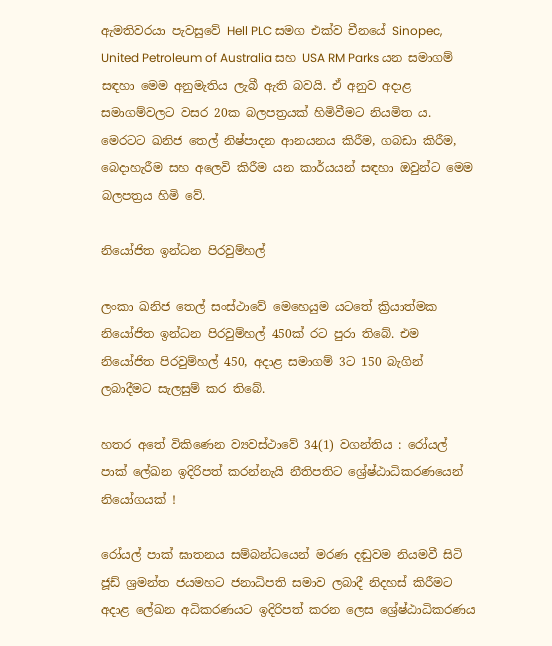ඇමතිවරයා පැවසුවේ Hell PLC සමග එක්ව චීනයේ Sinopec, United Petroleum of Australia සහ USA RM Parks යන සමාගම් සඳහා මෙම අනුමැතිය ලැබී ඇති බවයි. ඒ අනුව අදාළ සමාගම්වලට වසර 20ක බලපත්‍රයක් හිමිවීමට නියමිත ය. මෙරටට ඛනිජ තෙල් නිෂ්පාදන ආනයනය කිරීම, ගබඩා කිරීම, බෙදාහැරීම සහ අලෙවි කිරීම යන කාර්යයන් සඳහා ඔවුන්ට මෙම බලපත්‍රය හිමි වේ.

නියෝජිත ඉන්ධන පිරවුම්හල්

ලංකා ඛනිජ තෙල් සංස්ථාවේ මෙහෙයුම යටතේ ක්‍රියාත්මක නියෝජිත ඉන්ධන පිරවුම්හල් 450ක් රට පුරා තිබේ. එම නියෝජිත පිරවුම්හල් 450, අදාළ සමාගම් 3ට 150 බැගින් ලබාදීමට සැලසුම් කර තිබේ.

හතර අතේ විකිණෙන ව්‍යවස්ථාවේ 34(1) වගන්තිය : රෝයල් පාක් ලේඛන ඉදිරිපත් කරන්නැයි නීතිපතිට ශ්‍රේෂ්ඨාධිකරණයෙන් නියෝගයක් !

රෝයල් පාක් ඝාතනය සම්බන්ධයෙන් මරණ දඬුවම නියමවී සිටි ජූඩ් ශ්‍රමන්ත ජයමහට ජනාධිපති සමාව ලබාදී නිදහස් කිරීමට අදාළ ලේඛන අධිකරණයට ඉදිරිපත් කරන ලෙස ශ්‍රේෂ්ඨාධිකරණය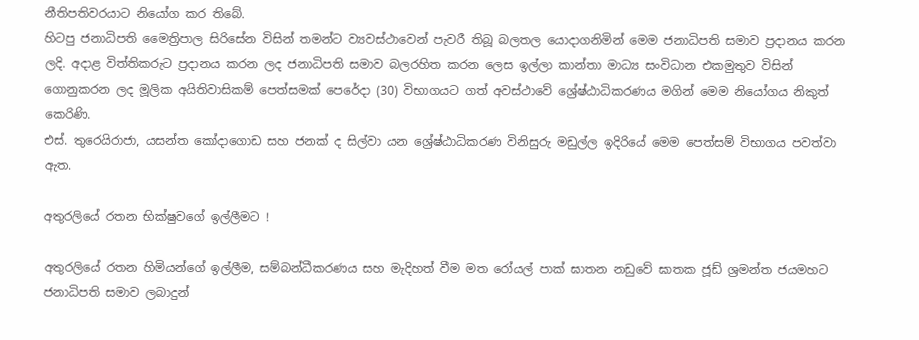නීතිපතිවරයාට නියෝග කර තිබේ.
හිටපු ජනාධිපති මෛත්‍රිපාල සිරිසේන විසින් තමන්ට ව්‍යවස්ථාවෙන් පැවරී තිබූ බලතල යොදාගනිමින් මෙම ජනාධිපති සමාව ප්‍රදානය කරන ලදි. අදාළ විත්තිකරුට ප්‍රදානය කරන ලද ජනාධිපති සමාව බලරහිත කරන ලෙස ඉල්ලා කාන්තා මාධ්‍ය සංවිධාන එකමුතුව විසින් ගොනුකරන ලද මූලික අයිතිවාසිකම් පෙත්සමක් පෙරේදා (30) විභාගයට ගත් අවස්ථාවේ ශ්‍රේෂ්ඨාධිකරණය මගින් මෙම නියෝගය නිකුත් කෙරිණි.
එස්. තුරෙයිරාජා, යසන්ත කෝදාගොඩ සහ ජනක් ද සිල්වා යන ශ්‍රේෂ්ඨාධිකරණ විනිසුරු මඩුල්ල ඉදිරියේ මෙම පෙත්සම් විභාගය පවත්වා ඇත.

අතුරලියේ රතන භික්ෂුවගේ ඉල්ලීමට !

අතුරලියේ රතන හිමියන්ගේ ඉල්ලීම, සම්බන්ධීකරණය සහ මැදිහත් වීම මත රෝයල් පාක් ඝාතන නඩුවේ ඝාතක ජූඩ් ශ්‍රමන්ත ජයමහට ජනාධිපති සමාව ලබාදුන්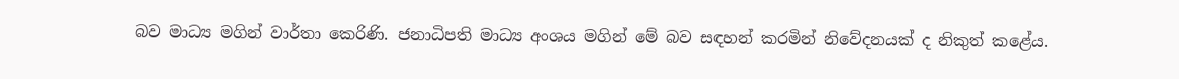බව මාධ්‍ය මගින් වාර්තා කෙරිණි. ජනාධිපති මාධ්‍ය අංශය මගින් මේ බව සඳහන් කරමින් නිවේදනයක් ද නිකුත් කළේය.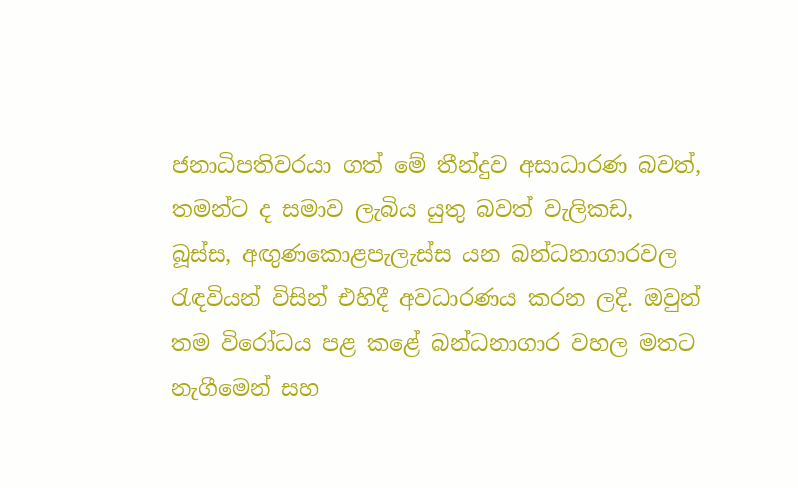ජනාධිපතිවරයා ගත් මේ තීන්දුව අසාධාරණ බවත්, තමන්ට ද සමාව ලැබිය යුතු බවත් වැලිකඩ, බූස්ස, අඟුණකොළපැලැස්ස යන බන්ධනාගාරවල රැඳවියන් විසින් එහිදී අවධාරණය කරන ලදි. ඔවුන් තම විරෝධය පළ කළේ බන්ධනාගාර වහල මතට නැගීමෙන් සහ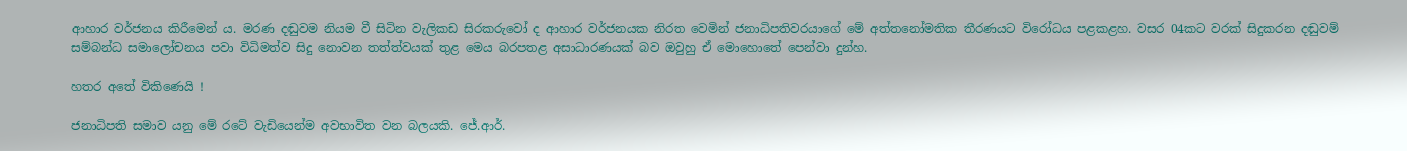ආහාර වර්ජනය කිරීමෙන් ය. මරණ දඬුවම නියම වී සිටින වැලිකඩ සිරකරුවෝ ද ආහාර වර්ජනයක නිරත වෙමින් ජනාධිපතිවරයාගේ මේ අත්තනෝමතික තීරණයට විරෝධය පළකළහ. වසර 04කට වරක් සිදුකරන දඬුවම් සම්බන්ධ සමාලෝචනය පවා විධිමත්ව සිදු නොවන තත්ත්වයක් තුළ මෙය බරපතළ අසාධාරණයක් බව ඔවුහු ඒ මොහොතේ පෙන්වා දුන්හ.

හතර අතේ විකිණෙයි !

ජනාධිපති සමාව යනු මේ රටේ වැඩියෙන්ම අවභාවිත වන බලයකි. ජේ.ආර්.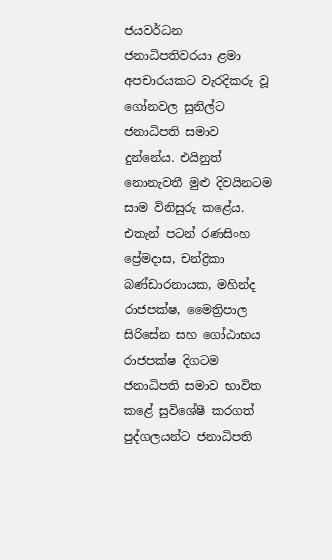ජයවර්ධන ජනාධිපතිවරයා ළමා අපචාරයකට වැරදිකරු වූ ගෝනවල සුනිල්ට ජනාධිපති සමාව දුන්නේය. එයිනුත් නොනැවතී මුළු දිවයිනටම සාම විනිසුරු කළේය. එතැන් පටන් රණසිංහ ප්‍රේමදාස, චන්ද්‍රිකා බණ්ඩාරනායක, මහින්ද රාජපක්ෂ, මෛත්‍රිපාල සිරිසේන සහ ගෝඨාභය රාජපක්ෂ දිගටම ජනාධිපති සමාව භාවිත කළේ සුවිශේෂී කරගත් පුද්ගලයන්ට ජනාධිපති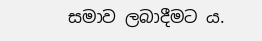සමාව ලබාදීමට ය.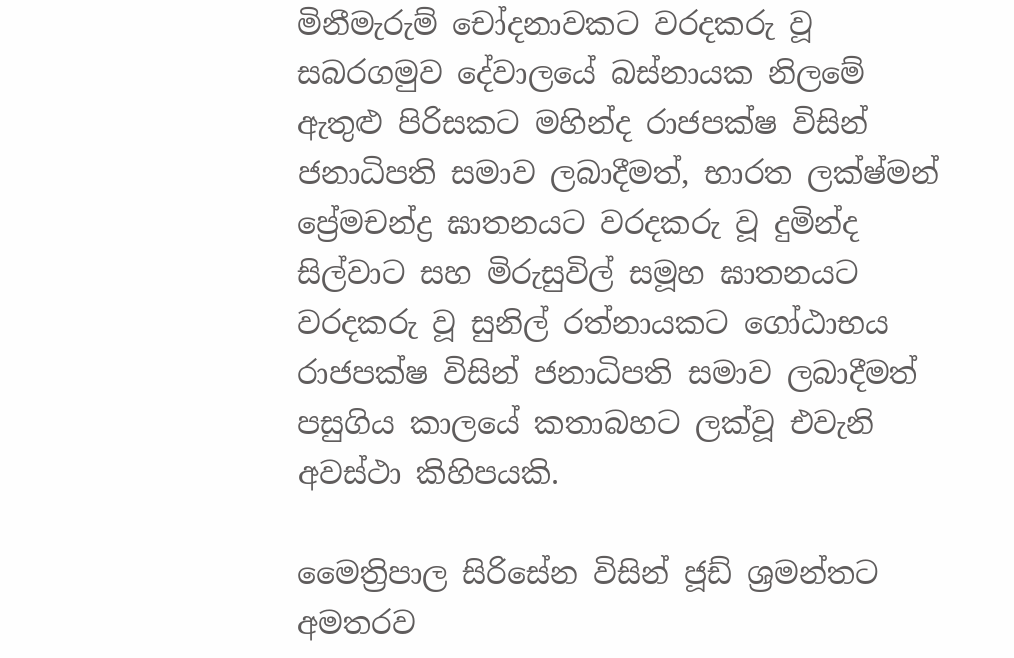මිනීමැරුම් චෝදනාවකට වරදකරු වූ සබරගමුව දේවාලයේ බස්නායක නිලමේ ඇතුළු පිරිසකට මහින්ද රාජපක්ෂ විසින් ජනාධිපති සමාව ලබාදීමත්, භාරත ලක්ෂ්මන් ප්‍රේමචන්ද්‍ර ඝාතනයට වරදකරු වූ දුමින්ද සිල්වාට සහ මිරුසුවිල් සමූහ ඝාතනයට වරදකරු වූ සුනිල් රත්නායකට ගෝඨාභය රාජපක්ෂ විසින් ජනාධිපති සමාව ලබාදීමත් පසුගිය කාලයේ කතාබහට ලක්වූ එවැනි අවස්ථා කිහිපයකි.

මෛත්‍රිපාල සිරිසේන විසින් ජූඩ් ශ්‍රමන්තට අමතරව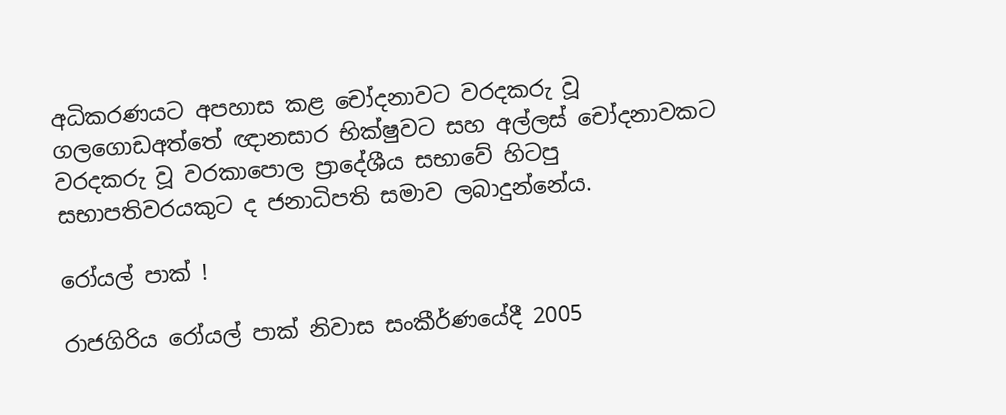අධිකරණයට අපහාස කළ චෝදනාවට වරදකරු වූ ගලගොඩඅත්තේ ඥානසාර භික්ෂුවට සහ අල්ලස් චෝදනාවකට වරදකරු වූ වරකාපොල ප්‍රාදේශීය සභාවේ හිටපු සභාපතිවරයකුට ද ජනාධිපති සමාව ලබාදුන්නේය.

රෝයල් පාක් !

රාජගිරිය රෝයල් පාක් නිවාස සංකීර්ණයේදී 2005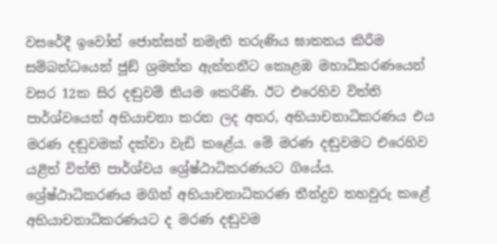වසරේදී ඉවෝන් ජොන්සන් නමැති තරුණිය ඝාතනය කිරීම සම්බන්ධයෙන් ජූඞ් ශ්‍රමන්ත ඇන්තනීට කොළඹ මහාධිකරණයෙන් වසර 12ක සිර දඬුවම් නියම කෙරිණි. ඊට එරෙහිව විත්ති පාර්ශ්වයෙන් අභියාචනා කරන ලද අතර, අභියාචනාධිකරණය එය මරණ දඬුවමක් දක්වා වැඩි කළේය. මේ මරණ දඬුවමට එරෙහිව යළිත් විත්ති පාර්ශ්වය ශ්‍රේෂ්ඨාධිකරණයට ගියේය. ශ්‍රේෂ්ඨාධිකරණය මගින් අභියාචනාධිකරණ තීන්දුව තහවුරු කළේ අභියාචනාධිකරණයට ද මරණ දඬුවම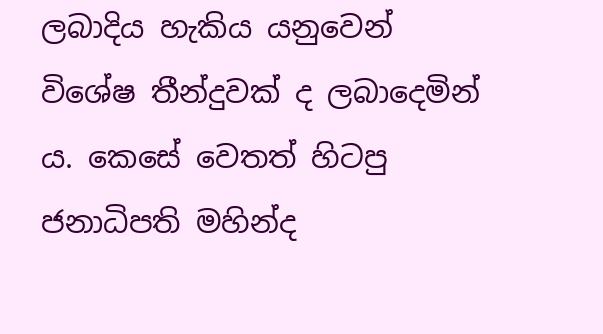ලබාදිය හැකිය යනුවෙන් විශේෂ තීන්දුවක් ද ලබාදෙමින් ය. කෙසේ වෙතත් හිටපු ජනාධිපති මහින්ද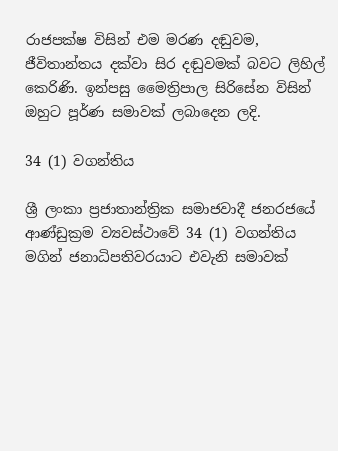රාජපක්ෂ විසින් එම මරණ දඬුවම, ජීවිතාන්තය දක්වා සිර දඬුවමක් බවට ලිහිල් කෙරිණි. ඉන්පසු මෛත්‍රිපාල සිරිසේන විසින් ඔහුට පූර්ණ සමාවක් ලබාදෙන ලදි.

34 (1) වගන්තිය

ශ්‍රී ලංකා ප්‍රජාතාන්ත්‍රික සමාජවාදී ජනරජයේ ආණ්ඩුක්‍රම ව්‍යවස්ථාවේ 34 (1) වගන්තිය මගින් ජනාධිපතිවරයාට එවැනි සමාවක්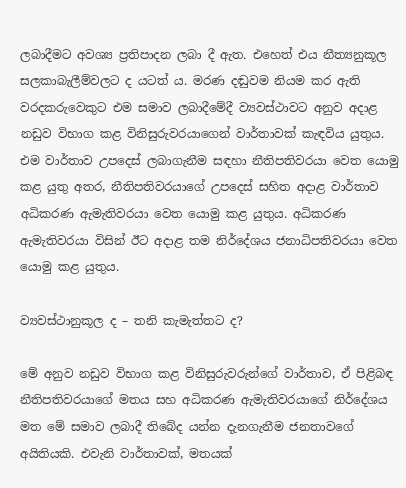ලබාදීමට අවශ්‍ය ප්‍රතිපාදන ලබා දී ඇත. එහෙත් එය නීත්‍යනුකූල සලකාබැලීම්වලට ද යටත් ය. මරණ දඬුවම නියම කර ඇති වරදකරුවෙකුට එම සමාව ලබාදීමේදී ව්‍යවස්ථාවට අනුව අදාළ නඩුව විභාග කළ විනිසුරුවරයාගෙන් වාර්තාවක් කැඳවිය යුතුය. එම වාර්තාව උපදෙස් ලබාගැනීම සඳහා නීතිපතිවරයා වෙත යොමු කළ යුතු අතර, නීතිපතිවරයාගේ උපදෙස් සහිත අදාළ වාර්තාව අධිකරණ ඇමැතිවරයා වෙත යොමු කළ යුතුය. අධිකරණ ඇමැතිවරයා විසින් ඊට අදාළ තම නිර්දේශය ජනාධිපතිවරයා වෙත යොමු කළ යුතුය.

ව්‍යවස්ථානුකූල ද – තනි කැමැත්තට ද?

මේ අනුව නඩුව විභාග කළ විනිසුරුවරුන්ගේ වාර්තාව, ඒ පිළිබඳ නීතිපතිවරයාගේ මතය සහ අධිකරණ ඇමැතිවරයාගේ නිර්දේශය මත මේ සමාව ලබාදී තිබේද යන්න දැනගැනීම ජනතාවගේ අයිතියකි. එවැනි වාර්තාවක්, මතයක්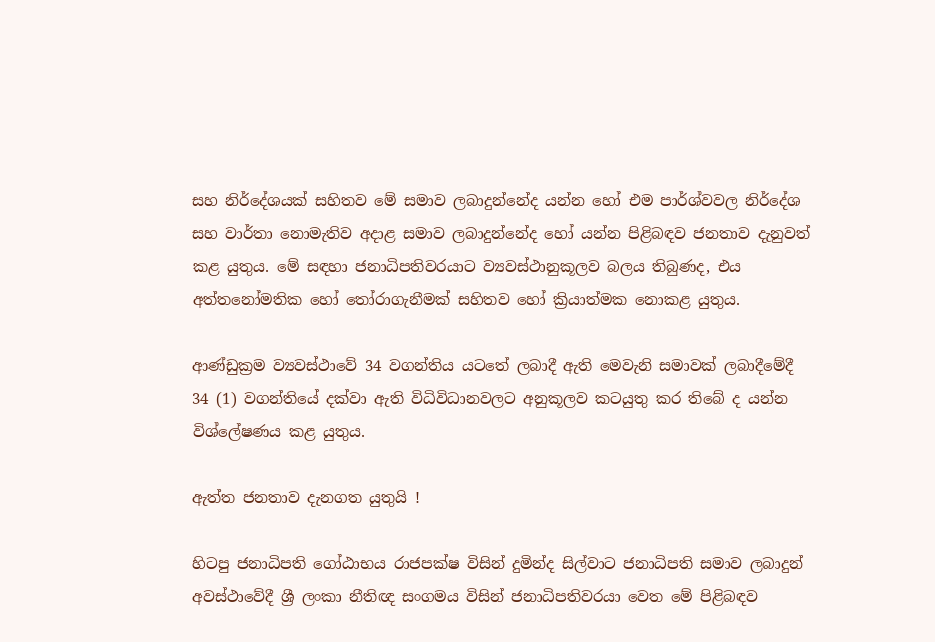සහ නිර්දේශයක් සහිතව මේ සමාව ලබාදුන්නේද යන්න හෝ එම පාර්ශ්වවල නිර්දේශ සහ වාර්තා නොමැතිව අදාළ සමාව ලබාදුන්නේද හෝ යන්න පිළිබඳව ජනතාව දැනුවත් කළ යුතුය. මේ සඳහා ජනාධිපතිවරයාට ව්‍යවස්ථානුකූලව බලය තිබුණද, එය අත්තනෝමතික හෝ තෝරාගැනීමක් සහිතව හෝ ක්‍රියාත්මක නොකළ යුතුය.

ආණ්ඩුක්‍රම ව්‍යවස්ථාවේ 34 වගන්තිය යටතේ ලබාදී ඇති මෙවැනි සමාවක් ලබාදීමේදී 34 (1) වගන්තියේ දක්වා ඇති විධිවිධානවලට අනුකූලව කටයුතු කර තිබේ ද යන්න විශ්ලේෂණය කළ යුතුය.

ඇත්ත ජනතාව දැනගත යුතුයි !

හිටපු ජනාධිපති ගෝඨාභය රාජපක්ෂ විසින් දුමින්ද සිල්වාට ජනාධිපති සමාව ලබාදුන් අවස්ථාවේදී ශ්‍රී ලංකා නීතිඥ සංගමය විසින් ජනාධිපතිවරයා වෙත මේ පිළිබඳව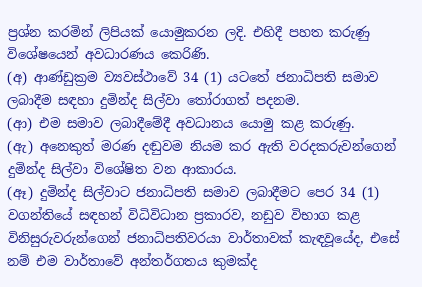ප්‍රශ්න කරමින් ලිපියක් යොමුකරන ලදි. එහිදී පහත කරුණු විශේෂයෙන් අවධාරණය කෙරිණි.
(අ) ආණ්ඩුක්‍රම ව්‍යවස්ථාවේ 34 (1) යටතේ ජනාධිපති සමාව ලබාදීම සඳහා දුමින්ද සිල්වා තෝරාගත් පදනම.
(ආ) එම සමාව ලබාදීමේදී අවධානය යොමු කළ කරුණු.
(ඇ) අනෙකුත් මරණ දඬුවම නියම කර ඇති වරදකරුවන්ගෙන් දුමින්ද සිල්වා විශේෂිත වන ආකාරය.
(ඈ) දුමින්ද සිල්වාට ජනාධිපති සමාව ලබාදීමට පෙර 34 (1) වගන්තියේ සඳහන් විධිවිධාන ප්‍රකාරව, නඩුව විභාග කළ විනිසුරුවරුන්ගෙන් ජනාධිපතිවරයා වාර්තාවක් කැඳවූයේද, එසේ නම් එම වාර්තාවේ අන්තර්ගතය කුමක්ද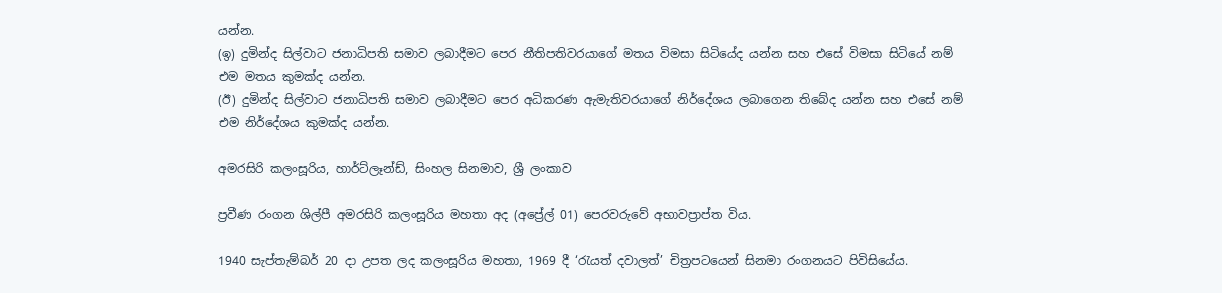යන්න.
(ඉ) දුමින්ද සිල්වාට ජනාධිපති සමාව ලබාදීමට පෙර නීතිපතිවරයාගේ මතය විමසා සිටියේද යන්න සහ එසේ විමසා සිටියේ නම් එම මතය කුමක්ද යන්න.
(ඊ) දුමින්ද සිල්වාට ජනාධිපති සමාව ලබාදීමට පෙර අධිකරණ ඇමැතිවරයාගේ නිර්දේශය ලබාගෙන තිබේද යන්න සහ එසේ නම් එම නිර්දේශය කුමක්ද යන්න.

අමරසිරි කලංසූරිය, හාර්ට්ලෑන්ඩ්, සිංහල සිනමාව, ශ්‍රී ලංකාව

ප්‍රවීණ රංගන ශිල්පී අමරසිරි කලංසූරිය මහතා අද (අප්‍රේල් 01) පෙරවරුවේ අභාවප්‍රාප්ත විය.

1940 සැප්තැම්බර් 20 දා උපත ලද කලංසූරිය මහතා, 1969 දී ‘රැයත් දවාලත්’ චිත්‍රපටයෙන් සිනමා රංගනයට පිවිසියේය.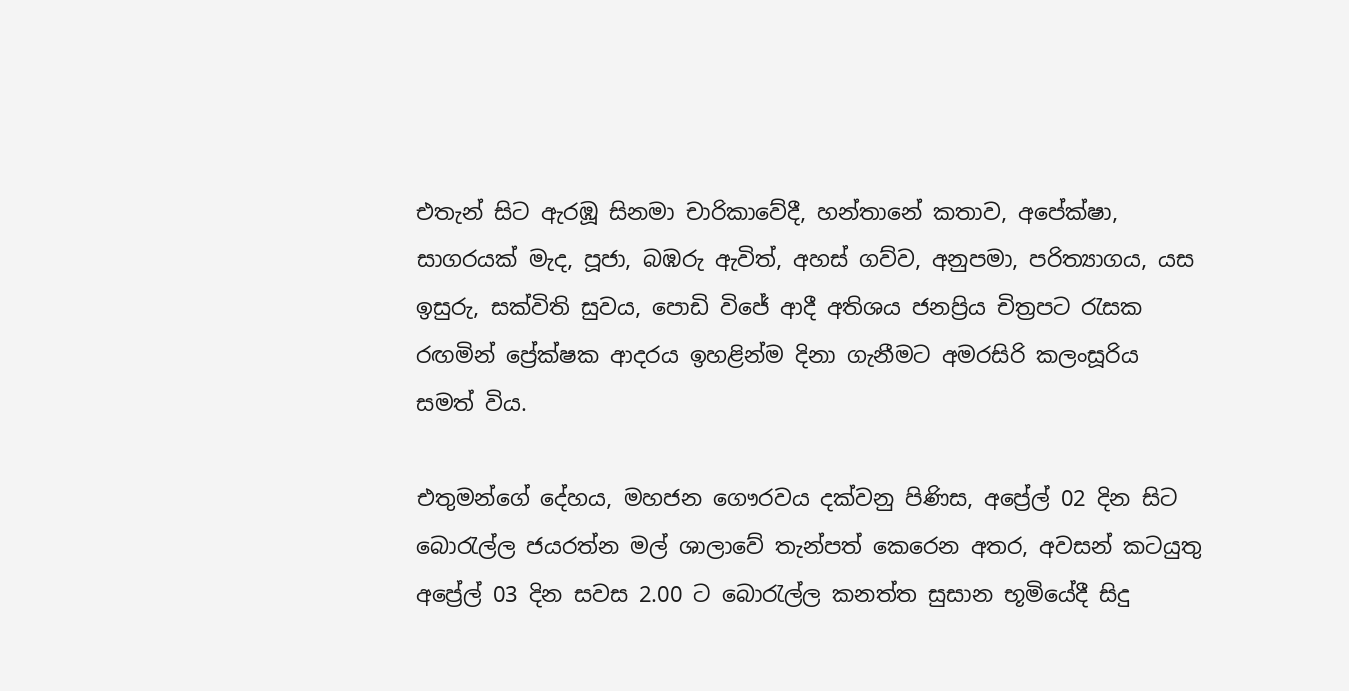එතැන් සිට ඇරඹූ සිනමා චාරිකාවේදී, හන්තානේ කතාව, අපේක්ෂා, සාගරයක් මැද, පූජා, බඹරු ඇවිත්, අහස් ගව්ව, අනුපමා, පරිත්‍යාගය, යස ඉසුරු, සක්විති සුවය, පොඩි විජේ ආදී අතිශය ජනප්‍රිය චිත්‍රපට රැසක රඟමින් ප්‍රේක්ෂක ආදරය ඉහළින්ම දිනා ගැනීමට අමරසිරි කලංසූරිය සමත් විය.

එතුමන්ගේ දේහය, මහජන ගෞරවය දක්වනු පිණිස, අප්‍රේල් 02 දින සිට බොරැල්ල ජයරත්න මල් ශාලාවේ තැන්පත් කෙරෙන අතර, අවසන් කටයුතු අප්‍රේල් 03 දින සවස 2.00 ට බොරැල්ල කනත්ත සුසාන භූමියේදී සිදු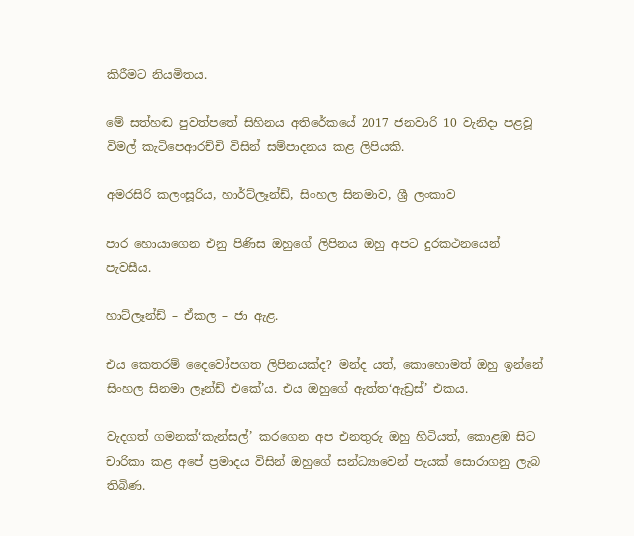කිරීමට නියමිතය.

මේ සත්හඬ පුවත්පතේ සිහිනය අතිරේකයේ 2017 ජනවාරි 10 වැනිදා පළවූ විමල් කැටිපෙආරච්චි විසින් සම්පාදනය කළ ලිපියකි.

අමරසිරි කලංසූරිය, හාර්ට්ලෑන්ඩ්, සිංහල සිනමාව, ශ්‍රී ලංකාව

පාර හොයාගෙන එනු පිණිස ඔහුගේ ලිපිනය ඔහු අපට දුරකථනයෙන් පැවසීය.

හාට්ලෑන්ඩ් – ඒකල – ජා ඇළ.

එය කෙතරම් දෛවෝපගත ලිපිනයක්ද? මන්ද යත්, කොහොමත් ඔහු ඉන්නේ සිංහල සිනමා ලෑන්ඩ් එකේ’ය. එය ඔහුගේ ඇත්ත‘ඇඩ්‍රස්’ එකය.

වැදගත් ගමනක්‘කැන්සල්’ කරගෙන අප එනතුරු ඔහු හිටියත්, කොළඹ සිට චාරිකා කළ අපේ ප්‍රමාදය විසින් ඔහුගේ සන්ධ්‍යාවෙන් පැයක් සොරාගනු ලැබ තිබිණ.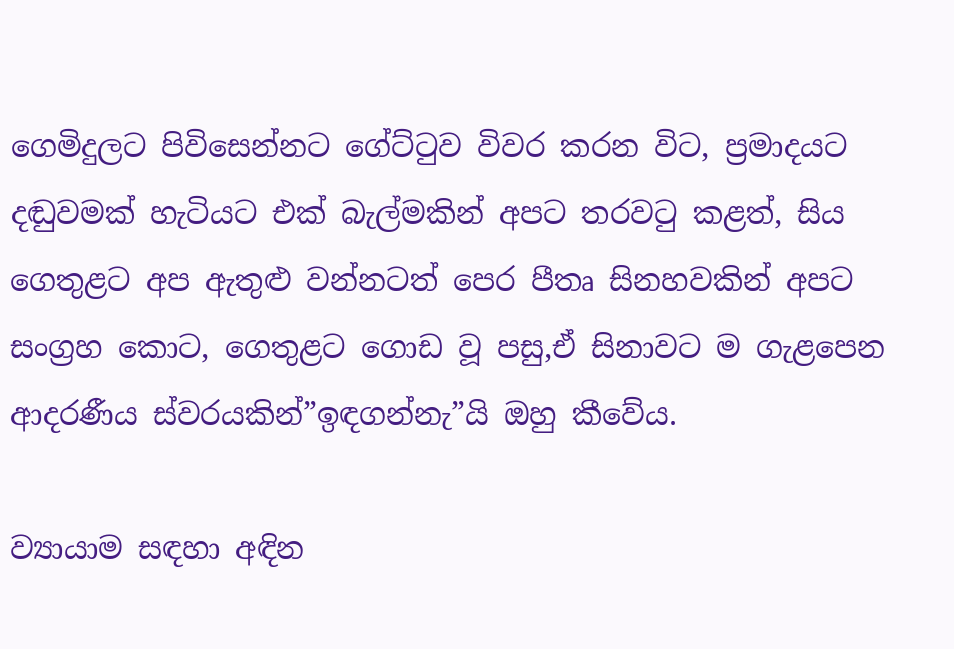ගෙමිදුලට පිවිසෙන්නට ගේට්ටුව විවර කරන විට, ප්‍රමාදයට දඬුවමක් හැටියට එක් බැල්මකින් අපට තරවටු කළත්, සිය ගෙතුළට අප ඇතුළු වන්නටත් පෙර පීතෘ සිනහවකින් අපට සංග්‍රහ කොට, ගෙතුළට ගොඩ වූ පසු,ඒ සිනාවට ම ගැළපෙන ආදරණීය ස්වරයකින්”ඉඳගන්නැ”යි ඔහු කීවේය.

ව්‍යායාම සඳහා අඳින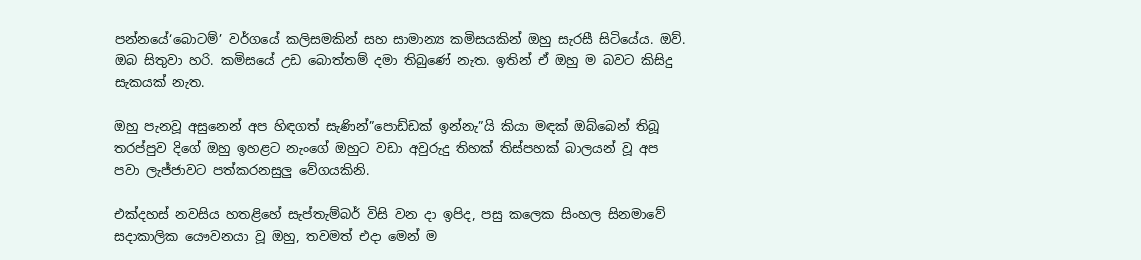පන්නයේ‘බොටම්’ වර්ගයේ කලිසමකින් සහ සාමාන්‍ය කමිසයකින් ඔහු සැරසී සිටියේය. ඔව්. ඔබ සිතුවා හරි. කමිසයේ උඩ බොත්තම් දමා තිබුණේ නැත. ඉතින් ඒ ඔහු ම බවට කිසිදු සැකයක් නැත.

ඔහු පැනවූ අසුනෙන් අප හිඳගත් සැණින්”පොඩ්ඩක් ඉන්නැ”යි කියා මඳක් ඔබ්බෙන් තිබූ තරප්පුව දිගේ ඔහු ඉහළට නැංගේ ඔහුට වඩා අවුරුදු තිහක් තිස්පහක් බාලයන් වූ අප පවා ලැජ්ජාවට පත්කරනසුලු වේගයකිනි.

එක්දහස් නවසිය හතළිහේ සැප්තැම්බර් විසි වන දා ඉපිද, පසු කලෙක සිංහල සිනමාවේ සදාකාලික යෞවනයා වූ ඔහු, තවමත් එදා මෙන් ම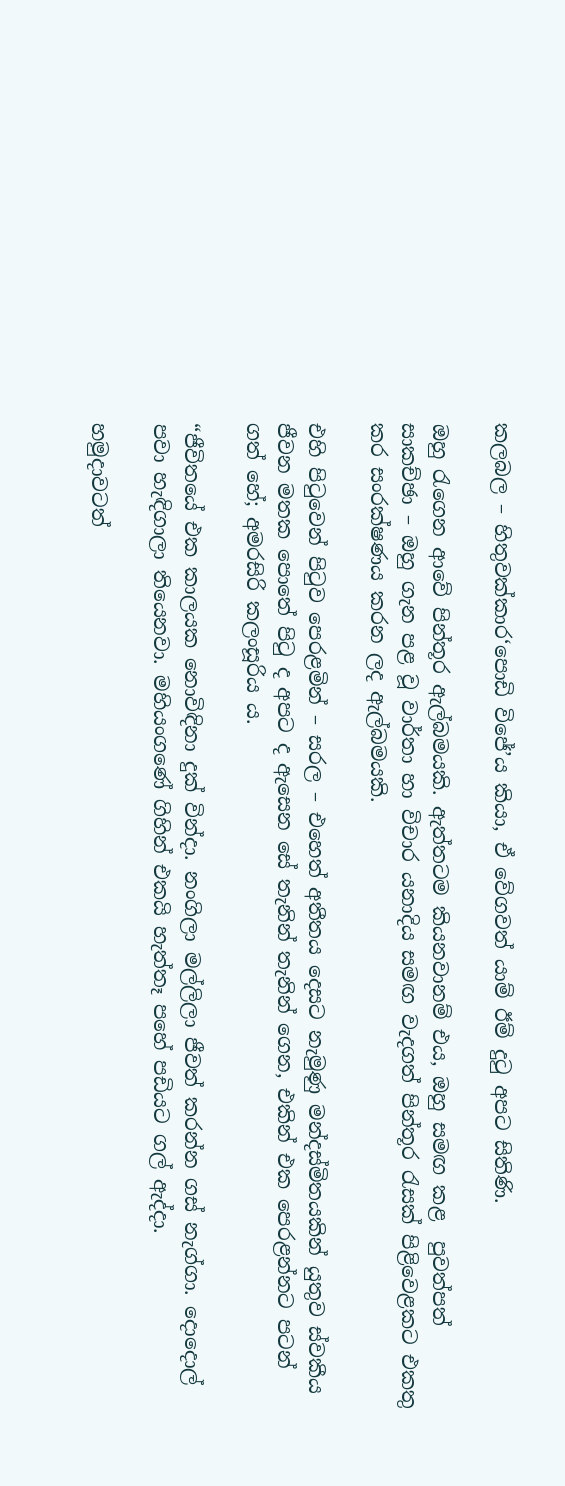කලබල – හිතුවක්කාර‘පොඩි විජේ’ය කියා, ඒ වේගවත් යාම් ඊම් දුටු අපට සිතිණි.

ඔහු රැගෙන ආවේ පින්තූර ඇල්බමයකි. ඇත්තටම කියනවානම් එය, ඔහු සමඟ කළ  පුවත්පත් සාකච්ඡා – ඔහු ගැන පළ වූ වාර්තා හා විචාර යනාදිය සමඟ වැදගත් පින්තූර රැසක් පිළිවෙළකට එකතු කර සංරක්ෂණය කරන ලද ඇල්බමයකි.

එහි පිටුවෙන් පිටුව පෙරළමින් – සරල – එහෙත් අතීතය දෙසට නැමුණු මන්දස්මිතයකින් යුතුව ස්වකීය ජීවන මතක පොතේ පිටු ද අපට ද ඇසෙන සේ තැනින් තැනින් ගෙන, එකින් එක පෙරළන්නට පටන් ගත් හේ; අමරසිරි කලංසූරිය ය.

“ජීවිතයේ එක කාලයක නොවිඳිනා දුක් වින්දා. නංගිලා මල්ලිලා ජීවත් කරන්න ගස් නැග්ගා. දොදොල් පවා හැඳිගාලා තියෙනවා. මහියංගණේ ගිහින් එකයි හැත්තෑ පහේ පඩියට ගල් ඇද්දා.

හමුදාවටත්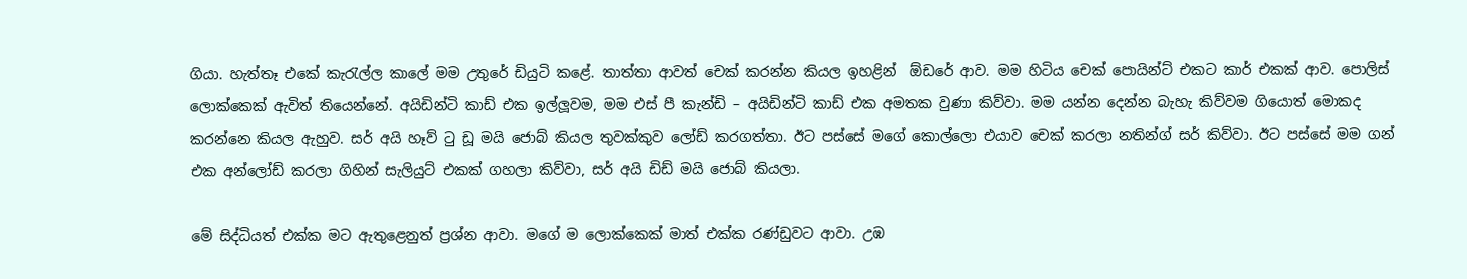ගියා. හැත්තෑ එකේ කැරැල්ල කාලේ මම උතුරේ ඩියුටි කළේ. තාත්තා ආවත් චෙක් කරන්න කියල ඉහළින්  ඕඩරේ ආව. මම හිටිය චෙක් පොයින්ට් එකට කාර් එකක් ආව. පොලිස් ලොක්කෙක් ඇවිත් තියෙන්නේ. අයිඩින්ටි කාඩ් එක ඉල්ලූවම, මම එස් පී කැන්ඩි – අයිඩින්ටි කාඩ් එක අමතක වුණා කිව්වා. මම යන්න දෙන්න බැහැ කිව්වම ගියොත් මොකද කරන්නෙ කියල ඇහුව. සර් අයි හෑව් ටු ඩූ මයි ජොබ් කියල තුවක්කුව ලෝඩ් කරගත්තා. ඊට පස්සේ මගේ කොල්ලො එයාව චෙක් කරලා නතින්ග් සර් කිව්වා. ඊට පස්සේ මම ගන් එක අන්ලෝඩ් කරලා ගිහින් සැලියුට් එකක් ගහලා කිව්වා, සර් අයි ඩිඩ් මයි ජොබ් කියලා.

මේ සිද්ධියත් එක්ක මට ඇතුළෙනුත් ප්‍රශ්න ආවා. මගේ ම ලොක්කෙක් මාත් එක්ක රණ්ඩුවට ආවා. උඹ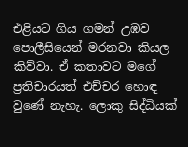එළියට ගිය ගමන් උඹව පොලීසියෙන් මරනවා කියල කිව්වා. ඒ කතාවට මගේ ප්‍රතිචාරයත් එච්චර හොඳ වුණේ නැහැ. ලොකු සිද්ධියක්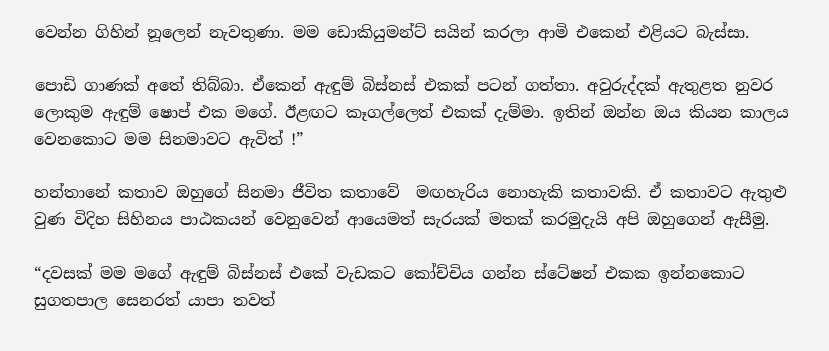වෙන්න ගිහින් නූලෙන් නැවතුණා. මම ඩොකියුමන්ට් සයින් කරලා ආමි එකෙන් එළියට බැස්සා.

පොඩි ගාණක් අතේ තිබ්බා. ඒකෙන් ඇඳුම් බිස්නස් එකක් පටන් ගත්තා. අවුරුද්දක් ඇතුළත නුවර ලොකුම ඇඳුම් ෂොප් එක මගේ. ඊළඟට කෑගල්ලෙත් එකක් දැම්මා. ඉතින් ඔන්න ඔය කියන කාලය වෙනකොට මම සිනමාවට ඇවිත් !”

හන්තානේ කතාව ඔහුගේ සිනමා ජීවිත කතාවේ  මඟහැරිය නොහැකි කතාවකි. ඒ කතාවට ඇතුළු වුණ විදිහ සිහිනය පාඨකයන් වෙනුවෙන් ආයෙමත් සැරයක් මතක් කරමුදැයි අපි ඔහුගෙන් ඇසීමු.

“දවසක් මම මගේ ඇඳුම් බිස්නස් එකේ වැඩකට කෝච්චිය ගන්න ස්ටේෂන් එකක ඉන්නකොට සුගතපාල සෙනරත් යාපා තවත්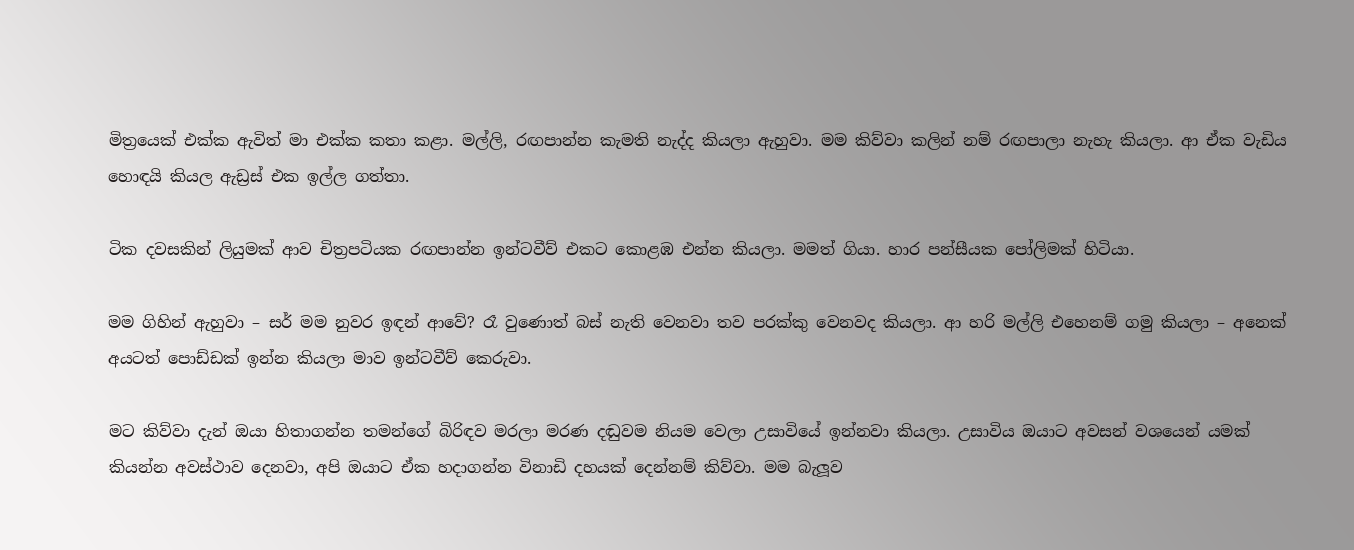මිත්‍රයෙක් එක්ක ඇවිත් මා එක්ක කතා කළා. මල්ලි, රඟපාන්න කැමති නැද්ද කියලා ඇහුවා. මම කිව්වා කලින් නම් රඟපාලා නැහැ කියලා. ආ ඒක වැඩිය හොඳයි කියල ඇඩ්‍රස් එක ඉල්ල ගත්තා.

ටික දවසකින් ලියුමක් ආව චිත්‍රපටියක රඟපාන්න ඉන්ටවීව් එකට කොළඹ එන්න කියලා. මමත් ගියා. හාර පන්සීයක පෝලිමක් හිටියා.

මම ගිහින් ඇහුවා – සර් මම නුවර ඉඳන් ආවේ? රෑ වුණොත් බස් නැති වෙනවා තව පරක්කු වෙනවද කියලා. ආ හරි මල්ලි එහෙනම් ගමු කියලා – අනෙක් අයටත් පොඩ්ඩක් ඉන්න කියලා මාව ඉන්ටවීව් කෙරුවා.

මට කිව්වා දැන් ඔයා හිතාගන්න තමන්ගේ බිරිඳව මරලා මරණ දඬුවම නියම වෙලා උසාවියේ ඉන්නවා කියලා. උසාවිය ඔයාට අවසන් වශයෙන් යමක් කියන්න අවස්ථාව දෙනවා, අපි ඔයාට ඒක හදාගන්න විනාඩි දහයක් දෙන්නම් කිව්වා. මම බැලූව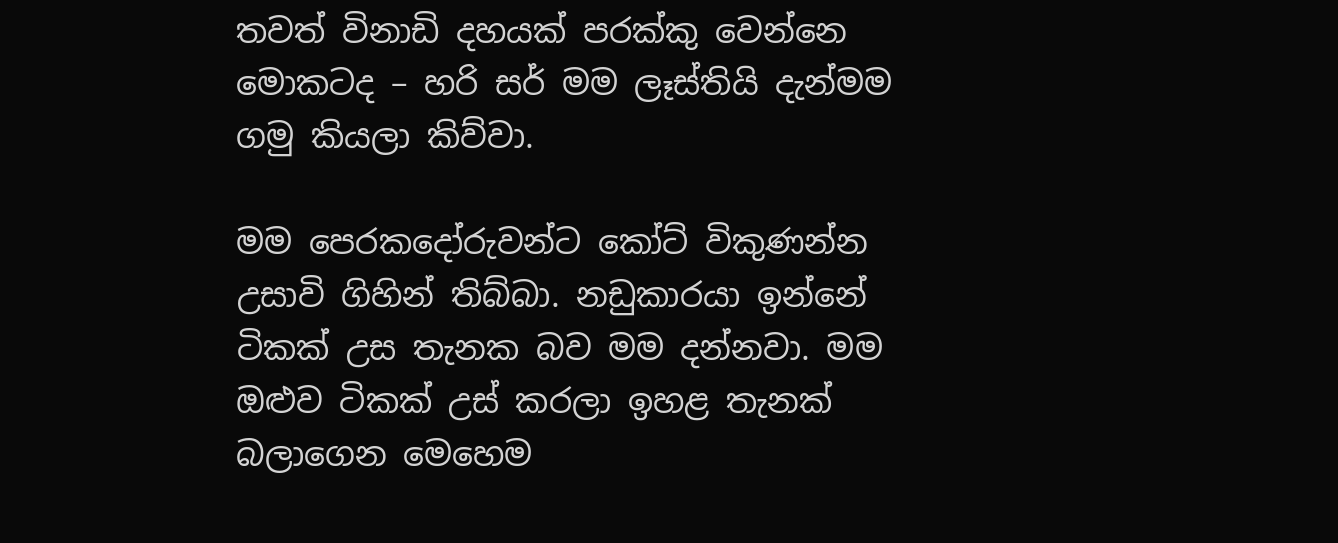තවත් විනාඩි දහයක් පරක්කු වෙන්නෙ මොකටද – හරි සර් මම ලෑස්තියි දැන්මම ගමු කියලා කිව්වා.

මම පෙරකදෝරුවන්ට කෝට් විකුණන්න උසාවි ගිහින් තිබ්බා. නඩුකාරයා ඉන්නේ ටිකක් උස තැනක බව මම දන්නවා. මම ඔළුව ටිකක් උස් කරලා ඉහළ තැනක් බලාගෙන මෙහෙම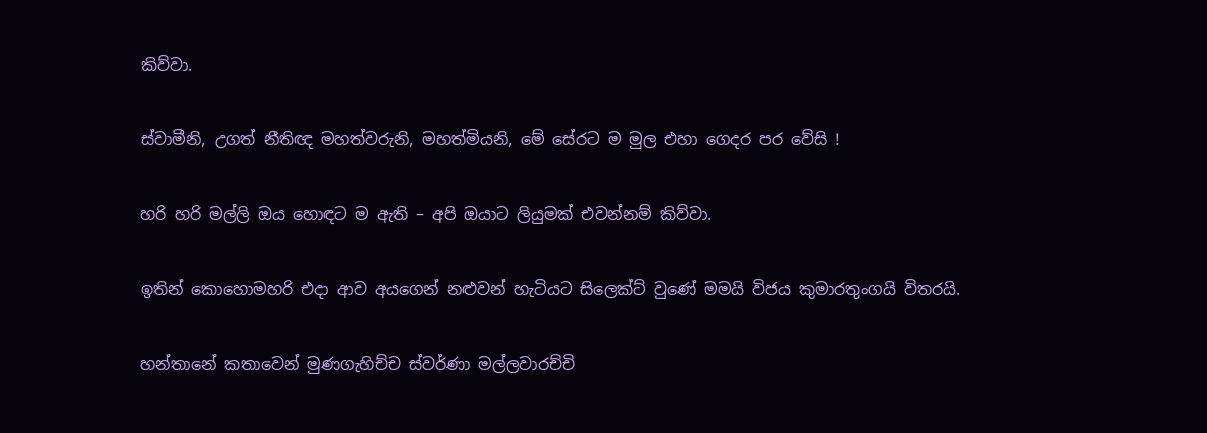කිව්වා.

ස්වාමීනි, උගත් නීතිඥ මහත්වරුනි, මහත්මියනි, මේ සේරට ම මුල එහා ගෙදර පර වේසි !

හරි හරි මල්ලි ඔය හොඳට ම ඇති – අපි ඔයාට ලියුමක් එවන්නම් කිව්වා.

ඉතින් කොහොමහරි එදා ආව අයගෙන් නළුවන් හැටියට සිලෙක්ට් වුණේ මමයි විජය කුමාරතුංගයි විතරයි.

හන්තානේ කතාවෙන් මුණගැහිච්ච ස්වර්ණා මල්ලවාරච්චි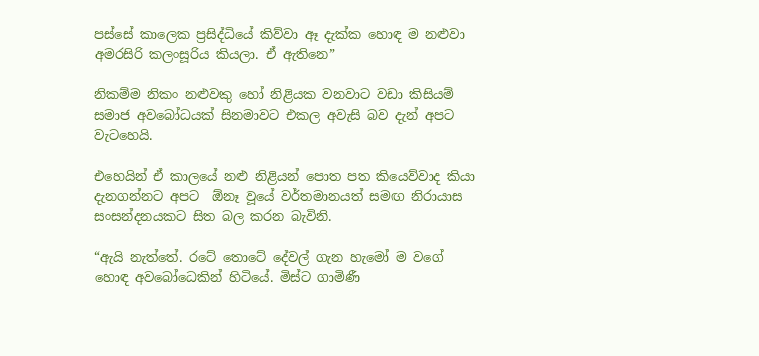පස්සේ කාලෙක ප්‍රසිද්ධියේ කිව්වා ඈ දැක්ක හොඳ ම නළුවා අමරසිරි කලංසූරිය කියලා. ඒ ඇතිනෙ”

නිකම්ම නිකං නළුවකු හෝ නිළියක වනවාට වඩා කිසියම් සමාජ අවබෝධයක් සිනමාවට එකල අවැසි බව දැන් අපට වැටහෙයි.

එහෙයින් ඒ කාලයේ නළු නිළියන් පොත පත කියෙව්වාද කියා දැනගන්නට අපට  ඕනෑ වූයේ වර්තමානයත් සමඟ නිරායාස සංසන්දනයකට සිත බල කරන බැවිනි.

“ඇයි නැත්තේ. රටේ තොටේ දේවල් ගැන හැමෝ ම වගේ හොඳ අවබෝධෙකින් හිටියේ. මිස්ට ගාමිණී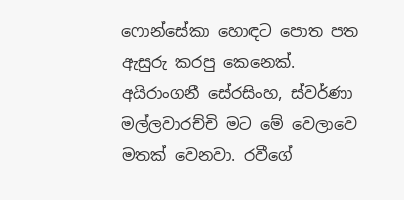ෆොන්සේකා හොඳට පොත පත ඇසුරු කරපු කෙනෙක්. අයිරාංගනී සේරසිංහ, ස්වර්ණා මල්ලවාරච්චි මට මේ වෙලාවෙ මතක් වෙනවා. රවීගේ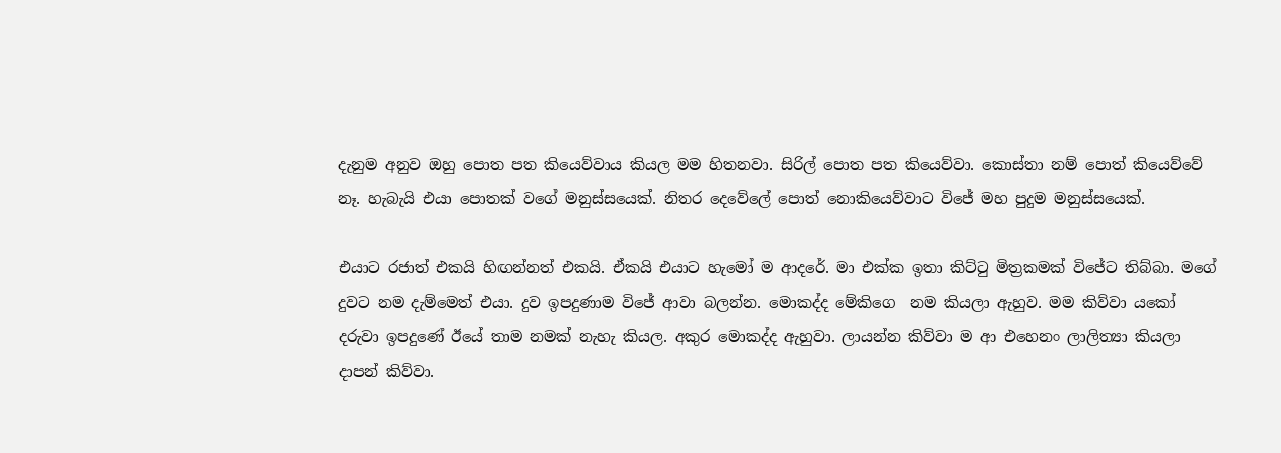දැනුම අනුව ඔහු පොත පත කියෙව්වාය කියල මම හිතනවා. සිරිල් පොත පත කියෙව්වා. කොස්තා නම් පොත් කියෙව්වේ නෑ. හැබැයි එයා පොතක් වගේ මනුස්සයෙක්. නිතර දෙවේලේ පොත් නොකියෙව්වාට විජේ මහ පුදුම මනුස්සයෙක්.

එයාට රජාත් එකයි හිඟන්නත් එකයි. ඒකයි එයාට හැමෝ ම ආදරේ. මා එක්ක ඉතා කිට්ටු මිත්‍රකමක් විජේට තිබ්බා. මගේ දුවට නම දැම්මෙත් එයා. දුව ඉපදුණාම විජේ ආවා බලන්න. මොකද්ද මේකිගෙ  නම කියලා ඇහුව. මම කිව්වා යකෝ  දරුවා ඉපදුණේ ඊයේ තාම නමක් නැහැ කියල. අකුර මොකද්ද ඇහුවා. ලායන්න කිව්වා ම ආ එහෙනං ලාලිත්‍යා කියලා දාපන් කිව්වා.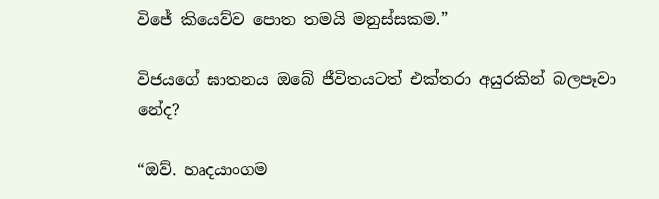විජේ කියෙව්ව පොත තමයි මනුස්සකම.”

විජයගේ ඝාතනය ඔබේ ජීවිතයටත් එක්තරා අයුරකින් බලපෑවා නේද?

“ඔව්. හෘදයාංගම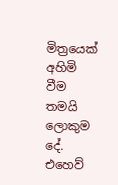මිත්‍රයෙක් අහිමි වීම තමයි ලොකුම දේ. එහෙව්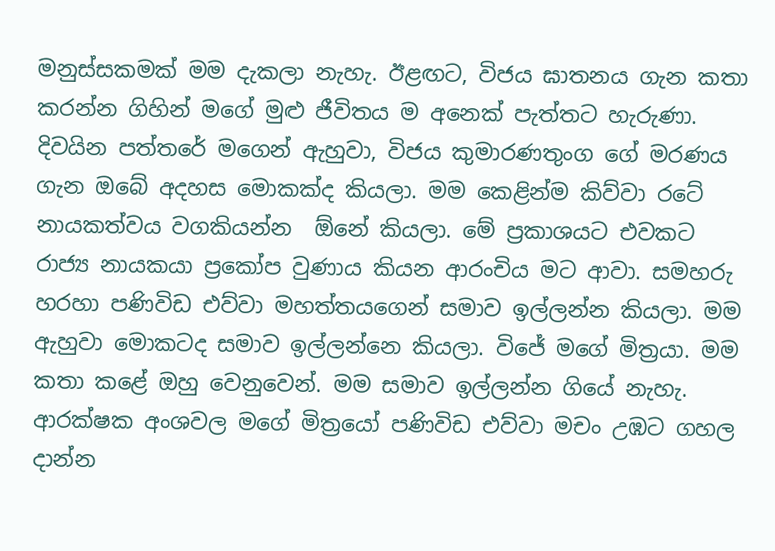මනුස්සකමක් මම දැකලා නැහැ. ඊළඟට, විජය ඝාතනය ගැන කතා කරන්න ගිහින් මගේ මුළු ජීවිතය ම අනෙක් පැත්තට හැරුණා. දිවයින පත්තරේ මගෙන් ඇහුවා, විජය කුමාරණතුංග ගේ මරණය ගැන ඔබේ අදහස මොකක්ද කියලා. මම කෙළින්ම කිව්වා රටේ නායකත්වය වගකියන්න  ඕනේ කියලා. මේ ප්‍රකාශයට එවකට රාජ්‍ය නායකයා ප්‍රකෝප වුණාය කියන ආරංචිය මට ආවා. සමහරු හරහා පණිවිඩ එව්වා මහත්තයගෙන් සමාව ඉල්ලන්න කියලා. මම ඇහුවා මොකටද සමාව ඉල්ලන්නෙ කියලා. විජේ මගේ මිත්‍රයා. මම කතා කළේ ඔහු වෙනුවෙන්. මම සමාව ඉල්ලන්න ගියේ නැහැ. ආරක්ෂක අංශවල මගේ මිත්‍රයෝ පණිවිඩ එව්වා මචං උඹට ගහල දාන්න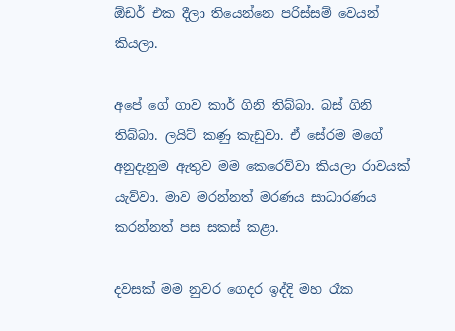ඕඩර් එක දීලා තියෙන්නෙ පරිස්සම් වෙයන් කියලා.

අපේ ගේ ගාව කාර් ගිනි තිබ්බා. බස් ගිනි තිබ්බා. ලයිට් කණු කැඩුවා. ඒ සේරම මගේ අනුදැනුම ඇතුව මම කෙරෙව්වා කියලා රාවයක් යැව්වා. මාව මරන්නත් මරණය සාධාරණය කරන්නත් පස සකස් කළා.

දවසක් මම නුවර ගෙදර ඉද්දි මහ රෑක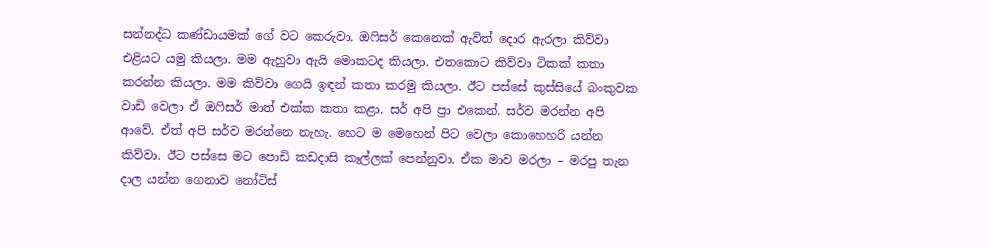සන්නද්ධ කණ්ඩායමක් ගේ වට කෙරුවා. ඔෆිසර් කෙනෙක් ඇවිත් දොර ඇරලා කිව්වා එළියට යමු කියලා. මම ඇහුවා ඇයි මොකටද කියලා. එතකොට කිව්වා ටිකක් කතා කරන්න කියලා. මම කිව්වා ගෙයි ඉඳන් කතා කරමු කියලා. ඊට පස්සේ කුස්සියේ බංකුවක වාඩි වෙලා ඒ ඔෆිසර් මාත් එක්ක කතා කළා. සර් අපි ප්‍රා එකෙන්. සර්ව මරන්න අපි ආවේ. ඒත් අපි සර්ව මරන්නෙ නැහැ. හෙට ම මෙහෙන් පිට වෙලා කොහෙහරි යන්න කිව්වා. ඊට පස්සෙ මට පොඩි කඩදාසි කෑල්ලක් පෙන්නුවා. ඒක මාව මරලා – මරපු තැන දාල යන්න ගෙනාව නෝටිස්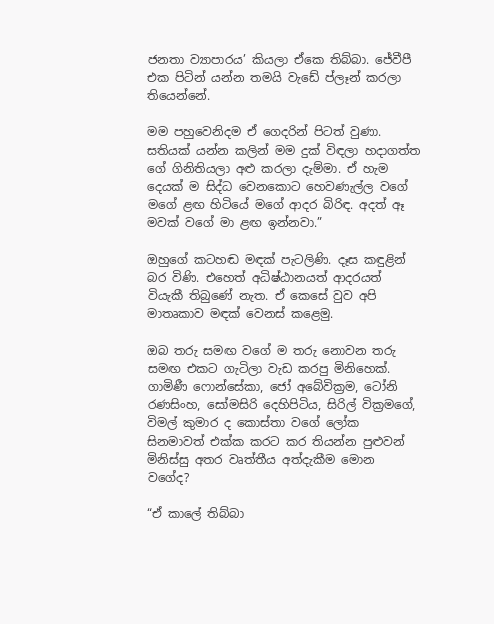ජනතා ව්‍යාපාරය’ කියලා ඒකෙ තිබ්බා. ජේවීපී එක පිටින් යන්න තමයි වැඩේ ප්ලෑන් කරලා තියෙන්නේ.

මම පහුවෙනිදම ඒ ගෙදරින් පිටත් වුණා.  සතියක් යන්න කලින් මම දුක් විඳලා හදාගත්ත ගේ ගිනිතියලා අළු කරලා දැම්මා. ඒ හැම දෙයක් ම සිද්ධ වෙනකොට හෙවණැල්ල වගේ මගේ ළඟ හිටියේ මගේ ආදර බිරිඳ. අදත් ඈ මවක් වගේ මා ළඟ ඉන්නවා.”

ඔහුගේ කටහඬ මඳක් පැටලිණි. දෑස කඳුළින් බර විණි. එහෙත් අධිෂ්ඨානයත් ආදරයත් වියැකී තිබුණේ නැත. ඒ කෙසේ වුව අපි මාතෘකාව මඳක් වෙනස් කළෙමු.

ඔබ තරු සමඟ වගේ ම තරු නොවන තරු සමඟ එකට ගැටිලා වැඩ කරපු මිනිහෙක්. ගාමිණී ෆොන්සේකා, ජෝ අබේවික්‍රම, ටෝනි රණසිංහ, සෝමසිරි දෙහිපිටිය, සිරිල් වික්‍රමගේ, විමල් කුමාර ද කොස්තා වගේ ලෝක සිනමාවත් එක්ක කරට කර තියන්න පුළුවන් මිනිස්සු අතර වෘත්තීය අත්දැකීම මොන වගේද?

“ඒ කාලේ තිබ්බා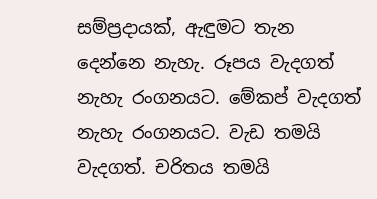සම්ප්‍රදායක්, ඇඳුමට තැන දෙන්නෙ නැහැ. රූපය වැදගත් නැහැ රංගනයට. මේකප් වැදගත් නැහැ රංගනයට. වැඩ තමයි වැදගත්. චරිතය තමයි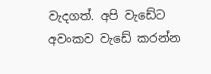වැදගත්. අපි වැඩේට අවංකව වැඩේ කරන්න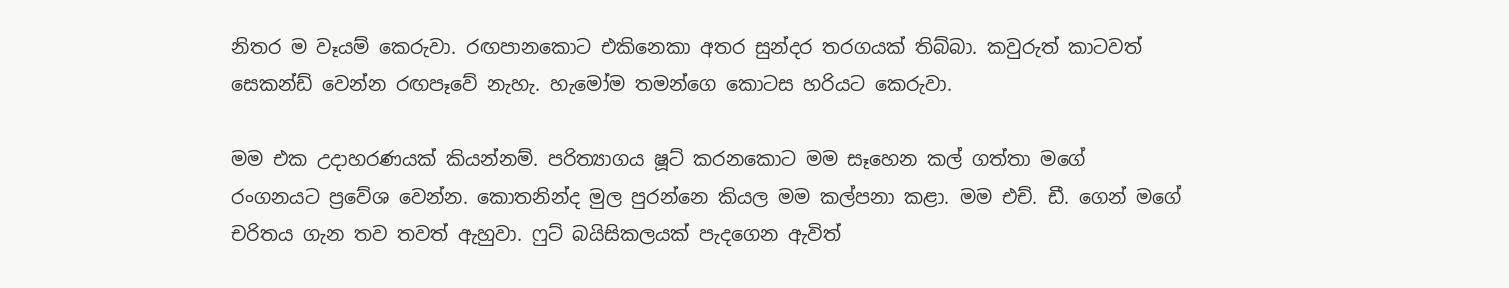නිතර ම වෑයම් කෙරුවා. රඟපානකොට එකිනෙකා අතර සුන්දර තරගයක් තිබ්බා. කවුරුත් කාටවත් සෙකන්ඩ් වෙන්න රඟපෑවේ නැහැ. හැමෝම තමන්ගෙ කොටස හරියට කෙරුවා.

මම එක උදාහරණයක් කියන්නම්. පරිත්‍යාගය ෂූට් කරනකොට මම සෑහෙන කල් ගත්තා මගේ රංගනයට ප්‍රවේශ වෙන්න. කොතනින්ද මුල පුරන්නෙ කියල මම කල්පනා කළා. මම එච්. ඩී. ගෙන් මගේ චරිතය ගැන තව තවත් ඇහුවා. ෆුට් බයිසිකලයක් පැදගෙන ඇවිත්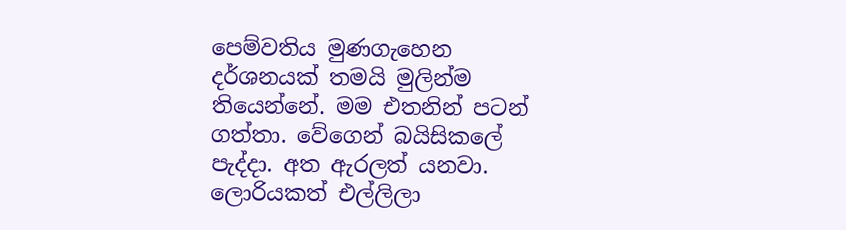පෙම්වතිය මුණගැහෙන දර්ශනයක් තමයි මුලින්ම තියෙන්නේ. මම එතනින් පටන් ගත්තා. වේගෙන් බයිසිකලේ පැද්දා. අත ඇරලත් යනවා. ලොරියකත් එල්ලිලා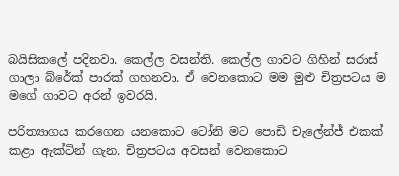බයිසිකලේ පදිනවා. කෙල්ල වසන්ති. කෙල්ල ගාවට ගිහින් සරාස් ගාලා බ්රේක් පාරක් ගහනවා. ඒ වෙනකොට මම මුළු චිත්‍රපටය ම මගේ ගාවට අරන් ඉවරයි.

පරිත්‍යාගය කරගෙන යනකොට ටෝනි මට පොඩි චැලේන්ජ් එකක් කළා ඇක්ටින් ගැන. චිත්‍රපටය අවසන් වෙනකොට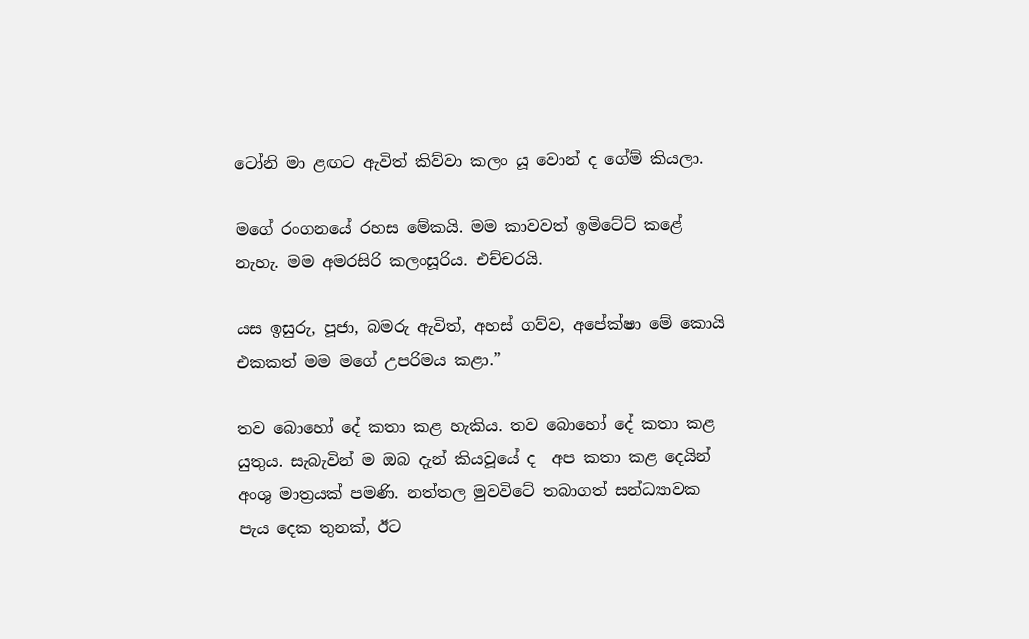ටෝනි මා ළඟට ඇවිත් කිව්වා කලං යූ වොන් ද ගේම් කියලා.

මගේ රංගනයේ රහස මේකයි. මම කාවවත් ඉමිටේට් කළේ නැහැ. මම අමරසිරි කලංසූරිය. එච්චරයි.

යස ඉසුරු, පූජා, බමරු ඇවිත්, අහස් ගව්ව, අපේක්ෂා මේ කොයි එකකත් මම මගේ උපරිමය කළා.”

තව බොහෝ දේ කතා කළ හැකිය. තව බොහෝ දේ කතා කළ යුතුය. සැබැවින් ම ඔබ දැන් කියවූයේ ද  අප කතා කළ දෙයින් අංශු මාත්‍රයක් පමණි. නත්තල මුවවිටේ තබාගත් සන්ධ්‍යාවක පැය දෙක තුනක්, ඊට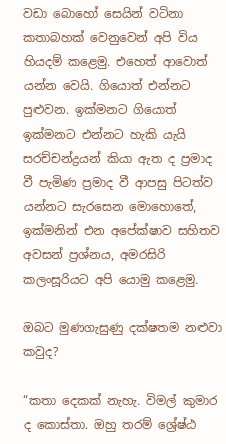වඩා බොහෝ සෙයින් වටිනා කතාබහක් වෙනුවෙන් අපි විය හියදම් කළෙමු. එහෙත් ආවොත් යන්න වෙයි. ගියොත් එන්නට පුළුවන. ඉක්මනට ගියොත් ඉක්මනට එන්නට හැකි යැයි සරච්චන්ද්‍රයන් කියා ඇත ද ප්‍රමාද වී පැමිණ ප්‍රමාද වී ආපසු පිටත්ව යන්නට සැරසෙන මොහොතේ, ඉක්මනින් එන අපේක්ෂාව සහිතව අවසන් ප්‍රශ්නය, අමරසිරි කලංසූරියට අපි යොමු කළෙමු.

ඔබට මුණගැසුණු දක්ෂතම නළුවා කවුද?

“කතා දෙකක් නැහැ. විමල් කුමාර ද කොස්තා. ඔහු තරම් ශ්‍රේෂ්ඨ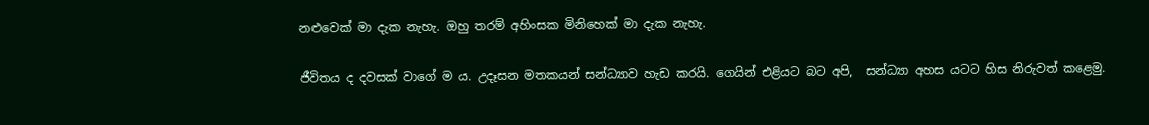නළුවෙක් මා දැක නැහැ. ඔහු තරම් අහිංසක මිනිහෙක් මා දැක නැහැ.

ජීවිතය ද දවසක් වාගේ ම ය. උදෑසන මතකයන් සන්ධ්‍යාව හැඩ කරයි. ගෙයින් එළියට බට අපි,  සන්ධ්‍යා අහස යටට හිස නිරුවත් කළෙමු.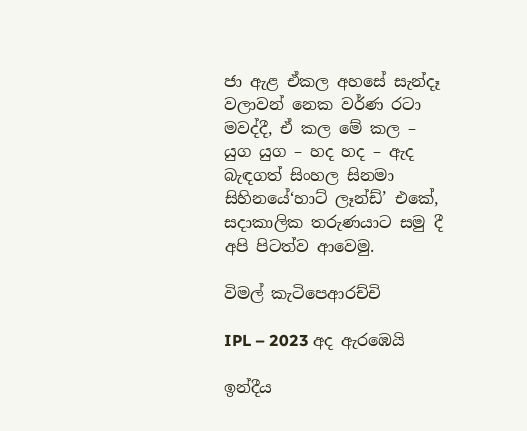ජා ඇළ ඒකල අහසේ සැන්දෑ වලාවන් නෙක වර්ණ රටා මවද්දී, ඒ කල මේ කල – යුග යුග – හද හද – ඇද බැඳගත් සිංහල සිනමා සිහිනයේ‘හාට් ලෑන්ඩ්’ එකේ, සදාකාලික තරුණයාට සමු දී අපි පිටත්ව ආවෙමු.

විමල් කැටිපෙආරච්චි

IPL – 2023 අද ඇරඹෙයි

ඉන්දීය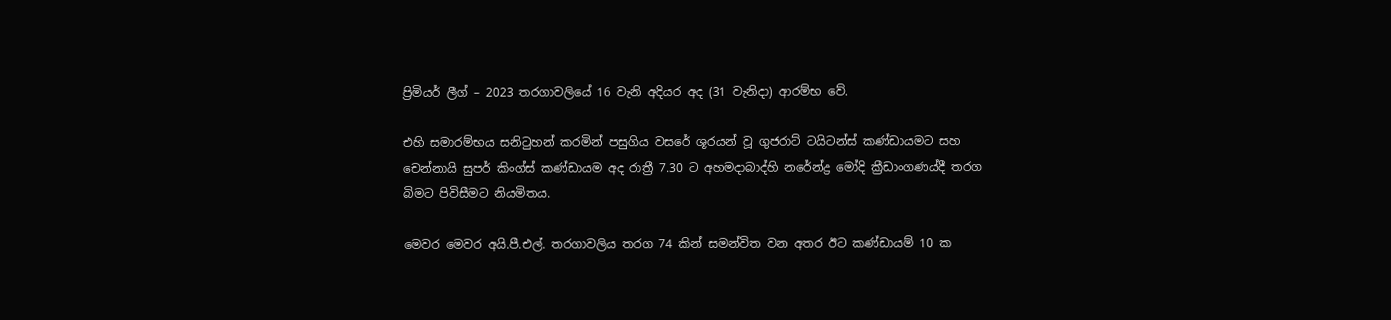ප්‍රිමියර් ලීග් – 2023 තරගාවලියේ 16 වැනි අදියර අද (31 වැනිදා) ආරම්භ වේ.

එහි සමාරම්භය සනිටුහන් කරමින් පසුගිය වසරේ ශූරයන් වූ ගුජරාට් ටයිටන්ස් කණ්ඩායමට සහ චෙන්නායි සුපර් කිංග්ස් කණ්ඩායම අද රාත්‍රී 7.30 ට අහමදාබාද්හි නරේන්ද්‍ර මෝදි ක්‍රීඩාංගණය්දී තරග බිමට පිවිසීමට නියමිතය.

මෙවර මෙවර අයි.පී.එල්. තරගාවලිය තරග 74 කින් සමන්විත වන අතර ඊට කණ්ඩායම් 10 ක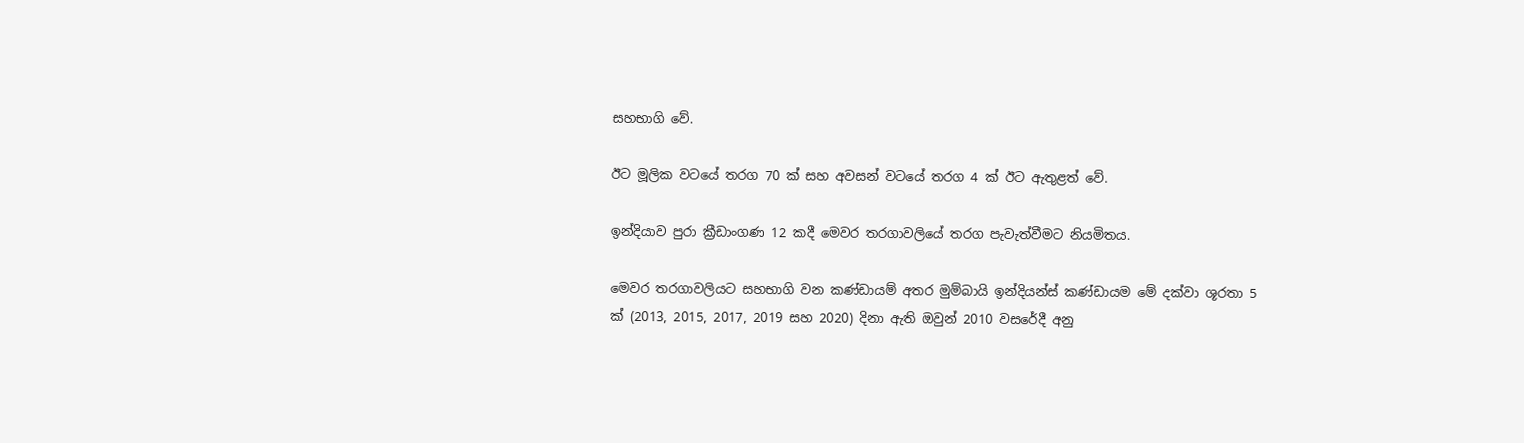සහභාගි වේ.

ඊට මූලික වටයේ තරග 70 ක් සහ අවසන් වටයේ තරග 4 ක් ඊට ඇතුළත් වේ.

ඉන්දියාව පුරා ක්‍රීඩාංගණ 12 කදී මෙවර තරගාවලියේ තරග පැවැත්වීමට නියමිතය.

මෙවර තරගාවලියට සහභාගි වන කණ්ඩායම් අතර මුම්බායි ඉන්දියන්ස් කණ්ඩායම මේ දක්වා ශූරතා 5 ක් (2013, 2015, 2017, 2019 සහ 2020) දිනා ඇති ඔවුන් 2010 වසරේදී අනු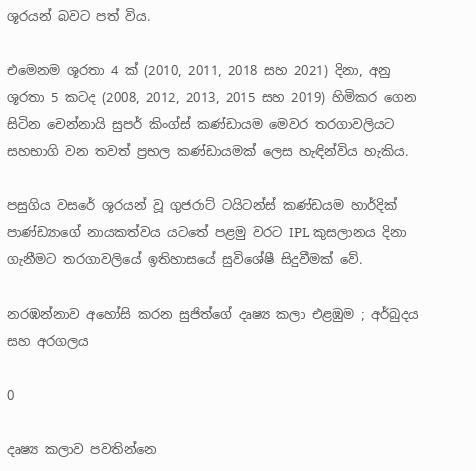ශූරයන් බවට පත් විය.

එමෙනම ශූරතා 4 ක් (2010, 2011, 2018 සහ 2021) දිනා, අනු ශූරතා 5 කටද (2008, 2012, 2013, 2015 සහ 2019) හිමිකර ගෙන සිටින චෙන්නායි සුපර් කිංග්ස් කණ්ඩායම මෙවර තරගාවලියට සහභාගි වන තවත් ප්‍රභල කණ්ඩායමක් ලෙස හැඳින්විය හැකිය.

පසුගිය වසරේ ශූරයන් වූ ගුජරාට් ටයිටන්ස් කණ්ඩයම හාර්දික් පාණ්ඩ්‍යාගේ නායකත්වය යටතේ පළමු වරට IPL කුසලානය දිනා ගැනීමට තරගාවලියේ ඉතිහාසයේ සුවිශේෂී සිදුවීමක් වේ.

නරඹන්නාව අහෝසි කරන සුජිත්ගේ දෘෂ්‍ය කලා එළඹුම ; අර්බුදය සහ අරගලය

0

දෘෂ්‍ය කලාව පවතින්නෙ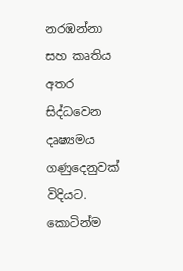නරඹන්නා සහ කෘතිය අතර සිද්ධවෙන දෘෂ්‍යමය ගණුදෙනුවක් විදියට. කොටින්ම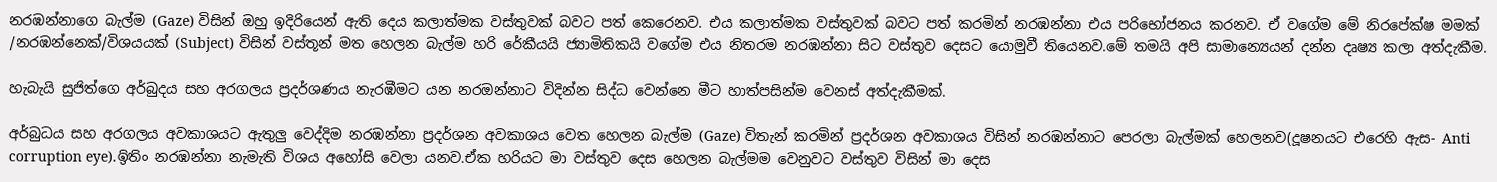නරඹන්නාගෙ බැල්ම (Gaze) විසින් ඔහු ඉදිරියෙන් ඇති දෙය කලාත්මක වස්තුවක් බවට පත් කෙරෙනව. එය කලාත්මක වස්තුවක් බවට පත් කරමින් නරඹන්නා එය පරිභෝජනය කරනව. ඒ වගේම මේ නිරපේක්ෂ මමක් /නරඹන්නෙක්/විශයයක් (Subject) විසින් වස්තූන් මත හෙලන බැල්ම හරි රේකීයයි ජ්‍යාමිතිකයි වගේම එය නිතරම නරඹන්නා සිට වස්තුව දෙසට යොමුවී තියෙනව.මේ තමයි අපි සාමාන්‍යෙයන් දන්න දෘෂ්‍ය කලා අත්දැකීම.

හැබැයි සුජිත්ගෙ අර්බුදය සහ අරගලය ප්‍රදර්ශණය නැරඹීමට යන නරඔන්නාට විදින්න සිද්ධ වෙන්නෙ මීට හාත්පසින්ම වෙනස් අත්දැකීමක්.

අර්බුධය සහ අරගලය අවකාශයට ඇතුලු වෙද්දිම නරඹන්නා ප්‍රදර්ශන අවකාශය වෙත හෙලන බැල්ම (Gaze) විතැන් කරමින් ප්‍රදර්ශන අවකාශය විසින් නරඹන්නාට පෙරලා බැල්මක් හෙලනව(දූෂනයට එරෙහි ඇස- Anti corruption eye).ඉිතිං නරඹන්නා නැමැති විශය අහෝසි වෙලා යනව.ඒක හරියට මා වස්තුව දෙස හෙලන බැල්මම වෙනුවට වස්තුව විසින් මා දෙස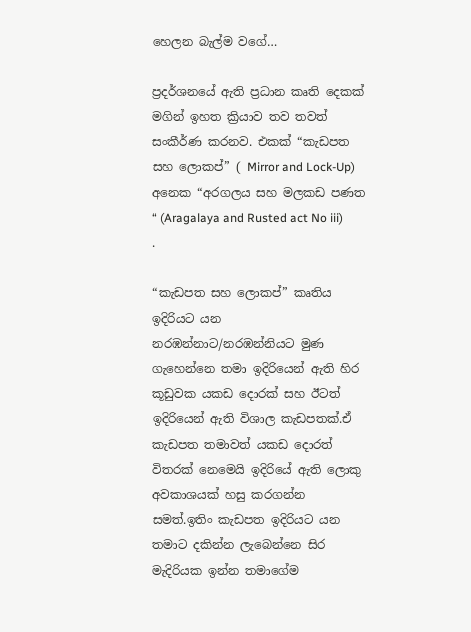හෙලන බැල්ම වගේ…

ප්‍රදර්ශනයේ ඇති ප්‍රධාන කෘති දෙකක් මගින් ඉහත ක්‍රියාව තව තවත් සංකීර්ණ කරනව. එකක් “කැඩපත සහ ලොකප්” ( Mirror and Lock-Up) අනෙක “අරගලය සහ මලකඩ පණත “ (Aragalaya and Rusted act No iii) .

“කැඩපත සහ ලොකප්” කෘතිය ඉදිරියට යන නරඹන්නාට/නරඹන්නියට මුණ ගැහෙන්නෙ තමා ඉදිරියෙන් ඇති හිර කූඩුවක යකඩ දොරක් සහ ඊටත් ඉදිරියෙන් ඇති විශාල කැඩපතක්.ඒ කැඩපත තමාවත් යකඩ දොරත් විතරක් නෙමෙයි ඉදිරියේ ඇති ලොකු අවකාශයක් හසු කරගන්න සමත්.ඉතිං කැඩපත ඉදිරියට යන තමාට දකින්න ලැබෙන්නෙ සිර මැදිරියක ඉන්න තමාගේම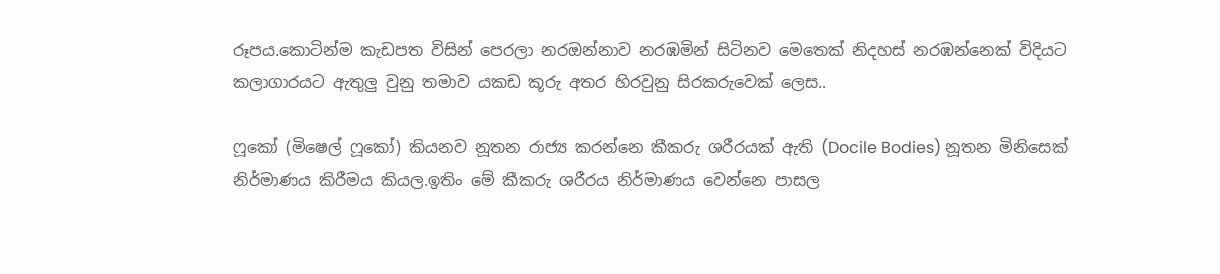රූපය.කොටින්ම කැඩපත විසින් පෙරලා නරඔන්නාව නරඹමින් සිටිනව මෙතෙක් නිදහස් නරඹන්නෙක් විදියට කලාගාරයට ඇතුලු වුනු තමාව යකඩ කූරු අතර හිරවුනු සිරකරුවෙක් ලෙස..

ෆූකෝ (මිෂෙල් ෆූකෝ) කියනව නූතන රාජ්‍ය කරන්නෙ කීකරු ශරීරයක් ඇති (Docile Bodies) නූතන මිනිසෙක් නිර්මාණය කිරීමය කියල.ඉතිං මේ කීකරු ශරීරය නිර්මාණය වෙන්නෙ පාසල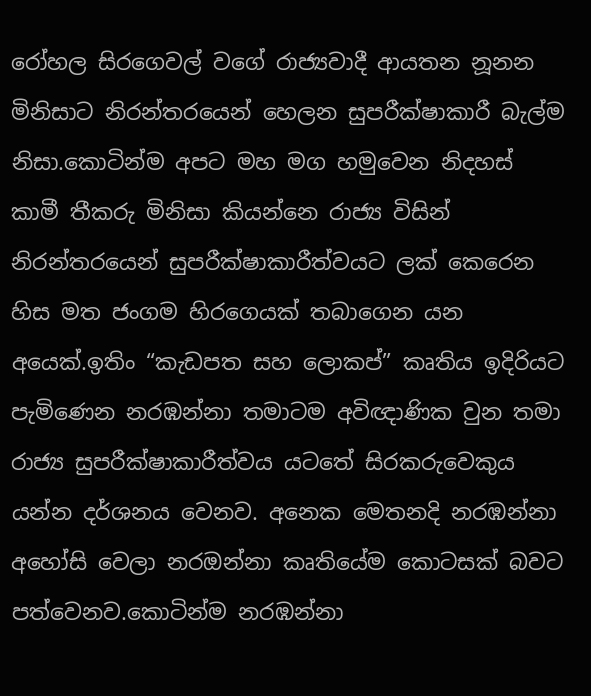රෝහල සිරගෙවල් වගේ රාජ්‍යවාදී ආයතන නූනන මිනිසාට නිරන්තරයෙන් හෙලන සුපරීක්ෂාකාරී බැල්ම නිසා.කොටින්ම අපට මහ මග හමුවෙන නිදහස් කාමී තීකරු මිනිසා කියන්නෙ රාජ්‍ය විසින් නිරන්තරයෙන් සුපරීක්ෂාකාරීත්වයට ලක් කෙරෙන හිස මත ජංගම හිරගෙයක් තබාගෙන යන අයෙක්.ඉතිං “කැඩපත සහ ලොකප්” කෘතිය ඉදිරියට පැමිණෙන නරඹන්නා තමාටම අවිඥාණික වුන තමා රාජ්‍ය සුපරීක්ෂාකාරීත්වය යටතේ සිරකරුවෙකුය යන්න දර්ශනය වෙනව. අනෙක මෙතනදි නරඹන්නා අහෝසි වෙලා නරඔන්නා කෘතියේම කොටසක් බවට පත්වෙනව.කොටින්ම නරඹන්නා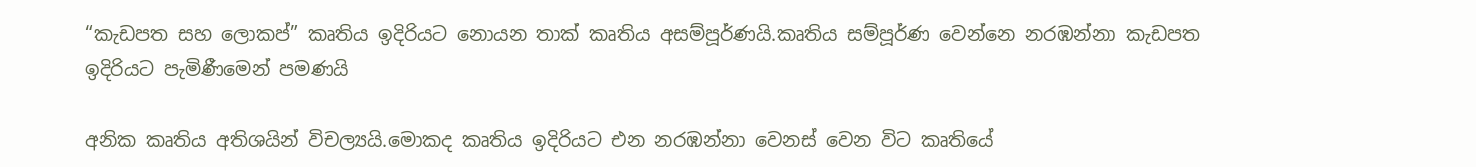“කැඩපත සහ ලොකප්” කෘතිය ඉදිරියට නොයන තාක් කෘතිය අසම්පූර්ණයි.කෘතිය සම්පූර්ණ වෙන්නෙ නරඹන්නා කැඩපත ඉදිරියට පැමිණීමෙන් පමණයි

අනික කෘතිය අතිශයින් විචල්‍යයි.මොකද කෘතිය ඉදිරියට එන නරඹන්නා වෙනස් වෙන විට කෘතියේ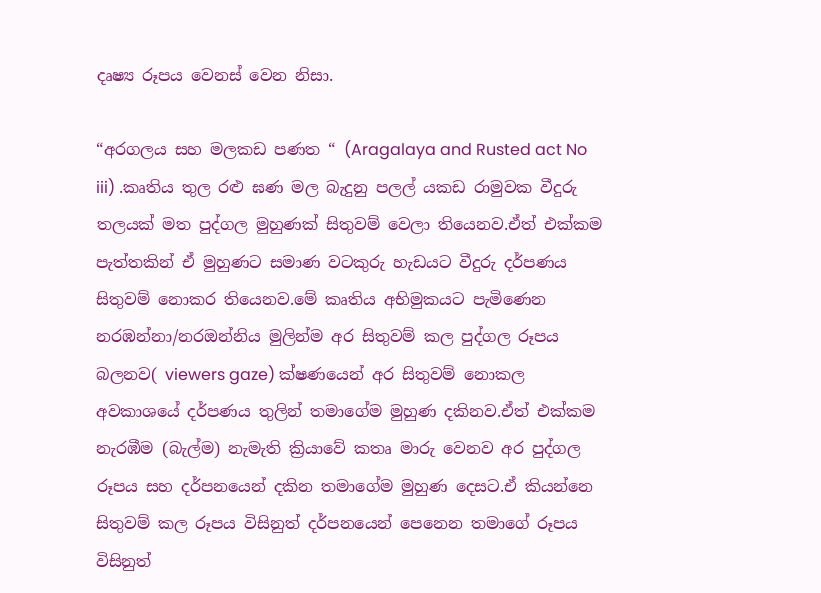දෘෂ්‍ය රූපය වෙනස් වෙන නිසා.

“අරගලය සහ මලකඩ පණත “ (Aragalaya and Rusted act No iii) .කෘතිය තුල රළු ඝණ මල බැදුනු පලල් යකඩ රාමුවක වීදුරු තලයක් මත පුද්ගල මුහුණක් සිතුවම් වෙලා තියෙනව.ඒත් එක්කම පැත්තකින් ඒ මුහුණට සමාණ වටකුරු හැඩයට වීදුරු දර්පණය සිතුවම් නොකර තියෙනව.මේ කෘතිය අභිමුකයට පැමිණෙන නරඹන්නා/නරඔන්නිය මුලින්ම අර සිතුවම් කල පුද්ගල රූපය බලනව( viewers gaze) ක්ෂණයෙන් අර සිතුවම් නොකල අවකාශයේ දර්පණය තුලින් තමාගේම මුහුණ දකිනව.ඒත් එක්කම නැරඹීම (බැල්ම) නැමැති ක්‍රියාවේ කතෘ මාරු වෙනව අර පුද්ගල රූපය සහ දර්පනයෙන් දකින තමාගේම මුහුණ දෙසට.ඒ කියන්නෙ සිතුවම් කල රූපය විසිනුත් දර්පනයෙන් පෙනෙන තමාගේ රූපය විසිනුත්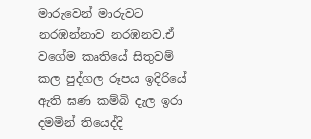මාරුවෙන් මාරුවට නරඹන්නාව නරඹනව.ඒ වගේම කෘතියේ සිතුවම් කල පුද්ගල රූපය ඉදිරියේ ඇති ඝණ කම්බි දැල ඉරා දමමින් තියෙද්දි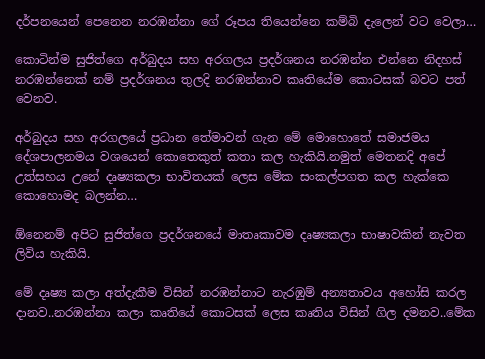දර්පනයෙන් පෙනෙන නරඹන්නා ගේ රූපය තියෙන්නෙ කම්බි දැලෙන් වට වෙලා…

කොටින්ම සුජිත්ගෙ අර්බුදය සහ අරගලය ප්‍රදර්ශනය නරඹන්න එන්නෙ නිදහස් නරඹන්නෙක් නම් ප්‍රදර්ශනය තුලදි නරඹන්නාව කෘතියේම කොටසක් බවට පත් වෙනව.

අර්බුදය සහ අරගලයේ ප්‍රධාන තේමාවන් ගැන මේ මොහොතේ සමාජමය දේශපාලනමය වශයෙන් කොතෙකුත් කතා කල හැකියි.නමුත් මෙතනදි අපේ උත්සහය උනේ දෘෂ්‍යකලා භාවිතයක් ලෙස මේක සංකල්පගත කල හැක්කෙ කොහොමද බලන්න…

ඕනෙනම් අපිට සුජිත්ගෙ ප්‍රදර්ශනයේ මාතෘකාවම දෘෂ්‍යකලා භාෂාවකින් නැවත ලිවිය හැකියි.

මේ දෘෂ්‍ය කලා අත්දැකීම විසින් නරඹන්නාට නැරඹුම් අන්‍යතාවය අහෝසි කරල දානව..නරඹන්නා කලා කෘතියේ කොටසක් ලෙස කෘතිය විසින් ගිල දමනව..මේක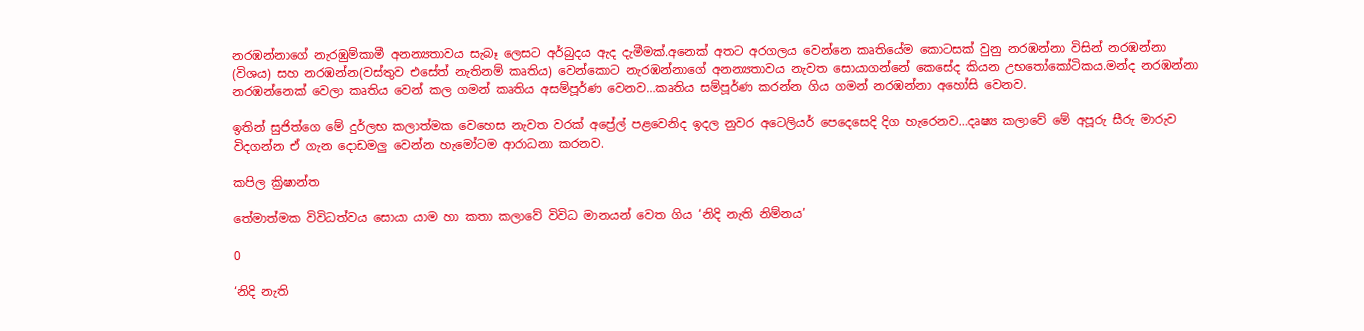නරඹන්නාගේ නැරඹුම්කාමී අනන්‍යතාවය සැබෑ ලෙසට අර්බුදය ඇද දැමීමක්.අනෙක් අතට අරගලය වෙන්නෙ කෘතියේම කොටසක් වුනු නරඹන්නා විසින් නරඹන්නා (විශය) සහ නරඹන්න(වස්තුව එසේත් නැතිනම් කෘතිය) වෙන්කොට නැරඹන්නාගේ අනන්‍යතාවය නැවත සොයාගන්නේ කෙසේද කියන උභතෝකෝටිකය.මන්ද නරඹන්නා නරඹන්නෙක් වෙලා කෘතිය වෙන් කල ගමන් කෘතිය අසම්පූර්ණ වෙනව…කෘතිය සම්පූර්ණ කරන්න ගිය ගමන් නරඹන්නා අහෝසි වෙනව.

ඉතින් සුජිත්ගෙ මේ දුර්ලභ කලාත්මක වෙහෙස නැවත වරක් අප්‍රේල් පළවෙනිද ඉදල නුවර අටෙලියර් පෙදෙසෙදි දිග හැරෙනව…දෘෂ්‍ය කලාවේ මේ අපූරු සීරු මාරුව විදගන්න ඒ ගැන දොඩමලු වෙන්න හැමෝටම ආරාධනා කරනව.

කපිල ක්‍රිෂාන්ත

තේමාත්මක විවිධත්වය සොයා යාම හා කතා කලාවේ විවිධ මානයන් වෙත ගිය ‘නිදි නැති නිම්නය’

0

‘නිදි නැති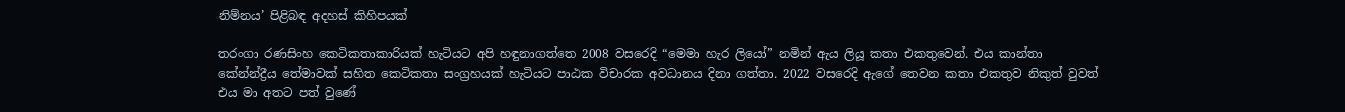නිම්නය’ පිළිබඳ අදහස් කිහිපයක්

තරංගා රණසිංහ කෙටිකතාකාරියක් හැටියට අපි හඳුනාගත්තෙ 2008 වසරෙදි “මෙමා හැර ලියෝ” නමින් ඇය ලියූ කතා එකතුවෙන්. එය කාන්තා කේන්න්ද්‍රීය තේමාවක් සහිත කෙටිකතා සංග්‍රහයක් හැටියට පාඨක විචාරක අවධානය දිනා ගත්තා. 2022 වසරෙදි ඇගේ තෙවන කතා එකතුව නිකුත් වුවත් එය මා අතට පත් වුණේ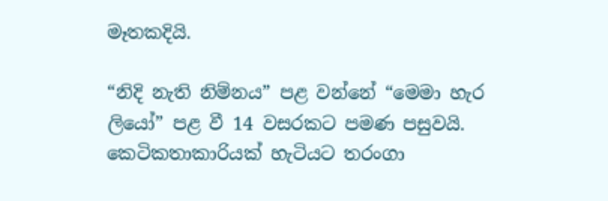මෑතකදියි.

“නිදි නැති නිම්නය” පළ වන්නේ “මෙමා හැර ලියෝ” පළ වී 14 වසරකට පමණ පසුවයි. කෙටිකතාකාරියක් හැටියට තරංගා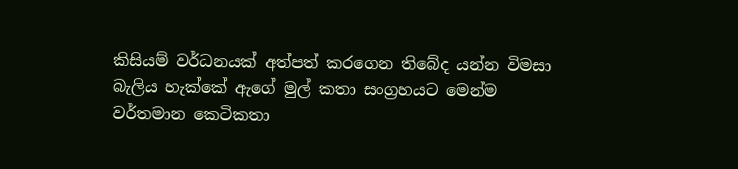කිසියම් වර්ධනයක් අත්පත් කරගෙන තිබේද යන්න විමසා බැලිය හැක්කේ ඇගේ මුල් කතා සංග්‍රහයට මෙන්ම වර්තමාන කෙටිකතා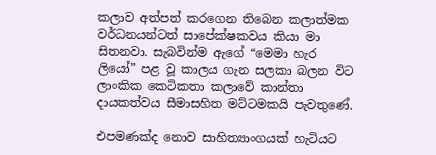කලාව අත්පත් කරගෙන තිබෙන කලාත්මක වර්ධනයන්ටත් සාපේක්ෂකවය කියා මා සිතනවා. සැබවින්ම ඇගේ “මෙමා හැර ලියෝ” පළ වූ කාලය ගැන සලකා බලන විට ලාංකික කෙටිකතා කලාවේ කාන්තා දායකත්වය සීමාසහිත මට්ටමකයි පැවතුණේ.

එපමණක්ද නොව සාහිත්‍යාංගයක් හැටියට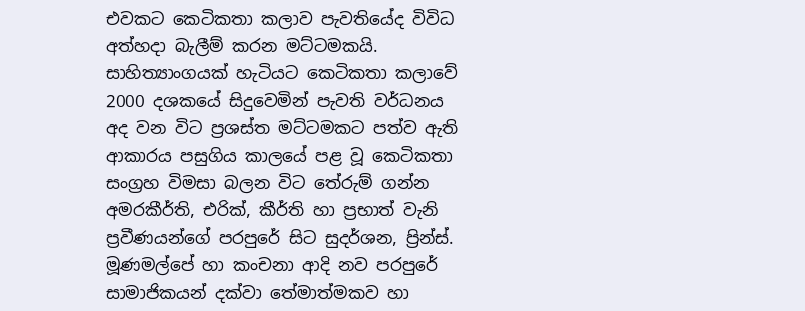එවකට කෙටිකතා කලාව පැවතියේද විවිධ අත්හදා බැලීම් කරන මට්ටමකයි.
සාහිත්‍යාංගයක් හැටියට කෙටිකතා කලාවේ 2000 දශකයේ සිදුවෙමින් පැවති වර්ධනය අද වන විට ප්‍රශස්ත මට්ටමකට පත්ව ඇති ආකාරය පසුගිය කාලයේ පළ වූ කෙටිකතා සංග්‍රහ විමසා බලන විට තේරුම් ගන්න අමරකීර්ති, එරික්, කීර්ති හා ප්‍රභාත් වැනි ප්‍රවීණයන්ගේ පරපුරේ සිට සුදර්ශන, ප්‍රින්ස්. මූණමල්පේ හා කංචනා ආදි නව පරපුරේ සාමාජිකයන් දක්වා තේමාත්මකව හා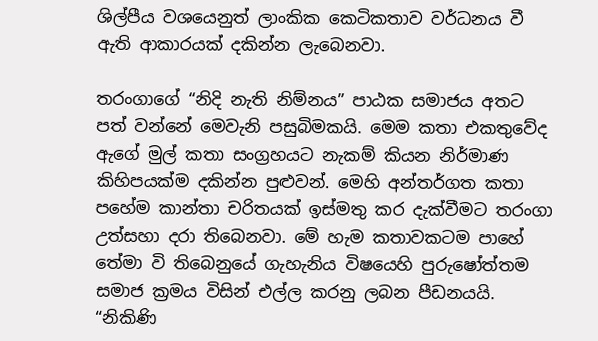ශිල්පීය වශයෙනුත් ලාංකික කෙටිකතාව වර්ධනය වී ඇති ආකාරයක් දකින්න ලැබෙනවා.

තරංගාගේ “නිදි නැති නිම්නය” පාඨක සමාජය අතට පත් වන්නේ මෙවැනි පසුබිමකයි. මෙම කතා එකතුවේද ඇගේ මුල් කතා සංග්‍රහයට නැකම් කියන නිර්මාණ කිහිපයක්ම දකින්න පුළුවන්. මෙහි අන්තර්ගත කතා පහේම කාන්තා චරිතයක් ඉස්මතු කර දැක්වීමට තරංගා උත්සහා දරා තිබෙනවා. මේ හැම කතාවකටම පාහේ තේමා වි තිබෙනුයේ ගැහැනිය විෂයෙහි පුරුෂෝත්තම සමාජ ක්‍රමය විසින් එල්ල කරනු ලබන පීඩනයයි. “නිකිණි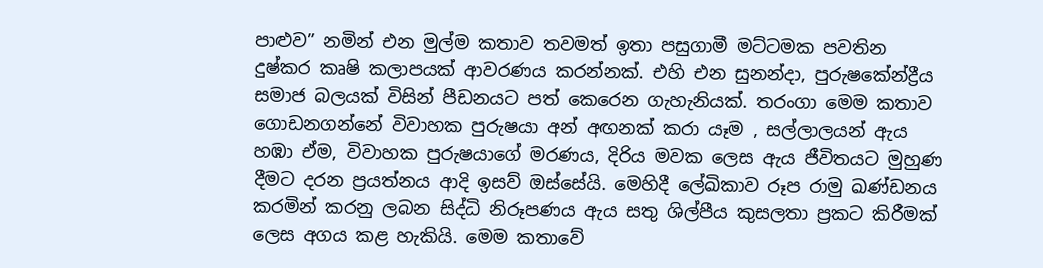පාළුව” නමින් එන මුල්ම කතාව තවමත් ඉතා පසුගාමී මට්ටමක පවතින දුෂ්කර කෘෂි කලාපයක් ආවරණය කරන්නක්. එහි එන සුනන්දා, පුරුෂකේන්ද්‍රීය සමාජ බලයක් විසින් පීඩනයට පත් කෙරෙන ගැහැනියක්. තරංගා මෙම කතාව ගොඩනගන්නේ විවාහක පුරුෂයා අන් අඟනක් කරා යෑම , සල්ලාලයන් ඇය හඹා ඒම, විවාහක පුරුෂයාගේ මරණය, දිරිය මවක ලෙස ඇය ජීවිතයට මුහුණ දීමට දරන ප්‍රයත්නය ආදි ඉසව් ඔස්සේයි. මෙහිදී ලේඛිකාව රූප රාමු ඛණ්ඩනය කරමින් කරනු ලබන සිද්ධි නිරූපණය ඇය සතු ශිල්පීය කුසලතා ප්‍රකට කිරීමක් ලෙස අගය කළ හැකියි. මෙම කතාවේ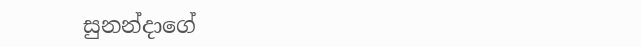සුනන්දාගේ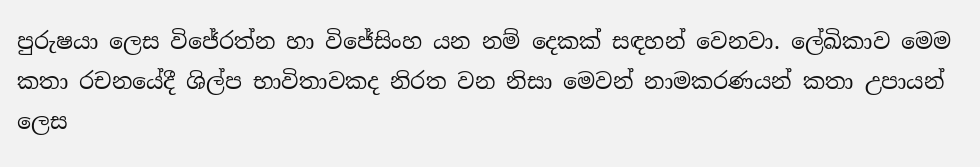පුරුෂයා ලෙස විජේරත්න හා විජේසිංහ යන නම් දෙකක් සඳහන් වෙනවා. ලේඛිකාව මෙම කතා රචනයේදී ශිල්ප භාවිතාවකද නිරත වන නිසා මෙවන් නාමකරණයන් කතා උපායන් ලෙස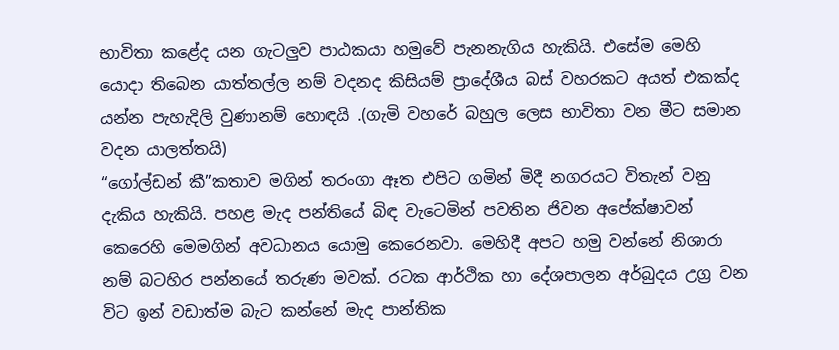භාවිතා කළේද යන ගැටලුව පාඨකයා හමුවේ පැනනැගිය හැකියි. එසේම මෙහි යොදා තිබෙන යාත්තල්ල නම් වදනද කිසියම් ප්‍රාදේශීය බස් වහරකට අයත් එකක්ද යන්න පැහැදිලි වුණානම් හොඳයි .(ගැමි වහරේ බහුල ලෙස භාවිතා වන මීට සමාන වදන යාලත්තයි)
“ගෝල්ඩන් කී”කතාව මගින් තරංගා ඈත එපිට ගමින් මිදී නගරයට විතැන් වනු දැකිය හැකියි. පහළ මැද පන්තියේ බිඳ වැටෙමින් පවතින ජිවන අපේක්ෂාවන් කෙරෙහි මෙමගින් අවධානය යොමු කෙරෙනවා. මෙහිදී අපට හමු වන්නේ නිශාරා නම් බටහිර පන්නයේ තරුණ මවක්. රටක ආර්ථික හා දේශපාලන අර්බුදය උග්‍ර වන විට ඉන් වඩාත්ම බැට කන්නේ මැද පාන්තික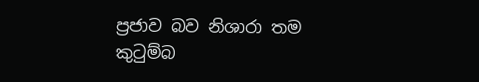ප්‍රජාව බව නිශාරා තම කුටුම්බ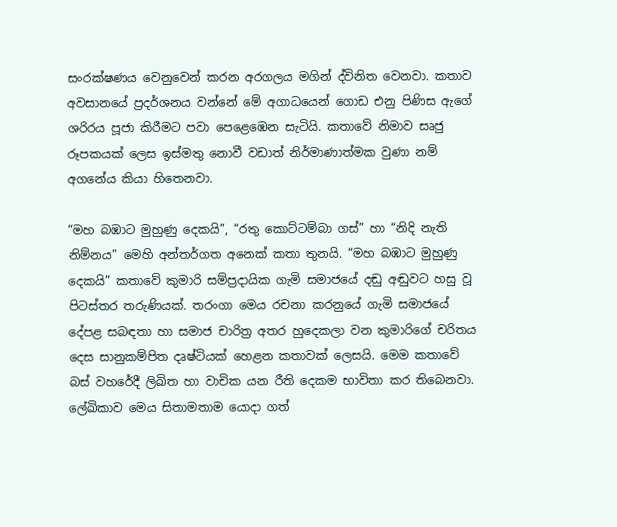සංරක්ෂණය වෙනුවෙන් කරන අරගලය මගින් ද්විනිත වෙනවා. කතාව අවසානයේ ප්‍රදර්ශනය වන්නේ මේ අගාධයෙන් ගොඩ එනු පිණිස ඇගේ ශරිරය පූජා කිරීමට පවා පෙළෙඹෙන සැටියි. කතාවේ නිමාව සෘජු රූපකයක් ලෙස ඉස්මතු නොවී වඩාත් නිර්මාණාත්මක වුණා නම් අගනේය කියා හිතෙනවා.

“මහ බඹාට මුහුණු දෙකයි”, “රතු කොට්ටම්බා ගස්” හා “නිදි නැති නිම්නය” මෙහි අන්තර්ගත අනෙක් කතා තුනයි. “මහ බඹාට මුහුණු දෙකයි” කතාවේ කුමාරි සම්ප්‍රදායික ගැමි සමාජයේ දඬු අඬුවට හසු වූ පිටස්තර තරුණියක්. තරංගා මෙය රචනා කරනුයේ ගැමි සමාජයේ දේපළ සබඳතා හා සමාජ චාරිත්‍ර අතර හුදෙකලා වන කුමාරිගේ චරිතය දෙස සානුකම්පිත දෘෂ්ටියක් හෙළන කතාවක් ලෙසයි. මෙම කතාවේ බස් වහරේදී ලිඛිත හා වාචික යන රීති දෙකම භාවිතා කර තිබෙනවා. ලේඛිකාව මෙය සිතාමතාම යොදා ගත්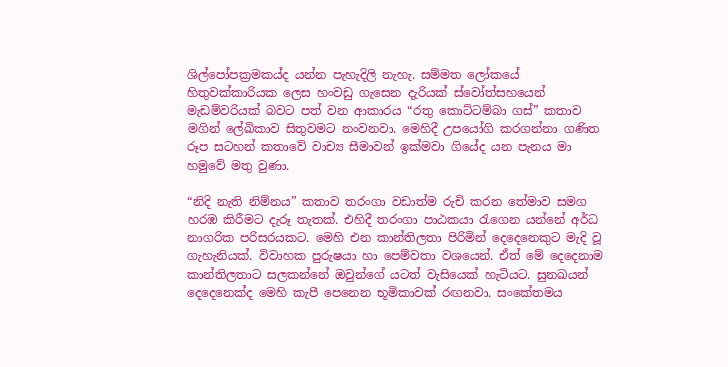ශිල්පෝපක්‍රමකය්ද යන්න පැහැදිලි නැහැ. සම්මත ලෝකයේ හිතුවක්කාරියක ලෙස හංවඩු ගැසෙන දැරියක් ස්වෝත්සහයෙන් මැඩම්වරියක් බවට පත් වන ආකාරය “රතු කොට්ටම්බා ගස්” කතාව මගින් ලේඛිකාව සිතුවමට නංවනවා. මෙහිදී උපයෝගි කරගන්නා ගණිත රූප සටහන් කතාවේ වාච්‍ය සීමාවන් ඉක්මවා ගියේද යන පැනය මා හමුවේ මතු වුණා.

“නිදි නැති නිම්නය” කතාව තරංගා වඩාත්ම රුචි කරන තේමාව සමග හරඹ කිරීමට දැරූ තැතක්. එහිදී තරංගා පාඨකයා රැගෙන යන්නේ අර්ධ නාගරික පරිසරයකට. මෙහි එන කාන්තිලතා පිරිමින් දෙදෙනෙකුට මැදි වූ ගැහැනියක්. විවාහක පුරුෂයා හා පෙම්වතා වශයෙන්. ඒත් මේ දෙදෙනාම කාන්තිලතාට සලකන්නේ ඔවුන්ගේ යටත් වැසියෙක් හැටියට. සුනඛයන් දෙදෙනෙක්ද මෙහි කැපී පෙනෙන භූමිකාවක් රඟනවා. සංකේතමය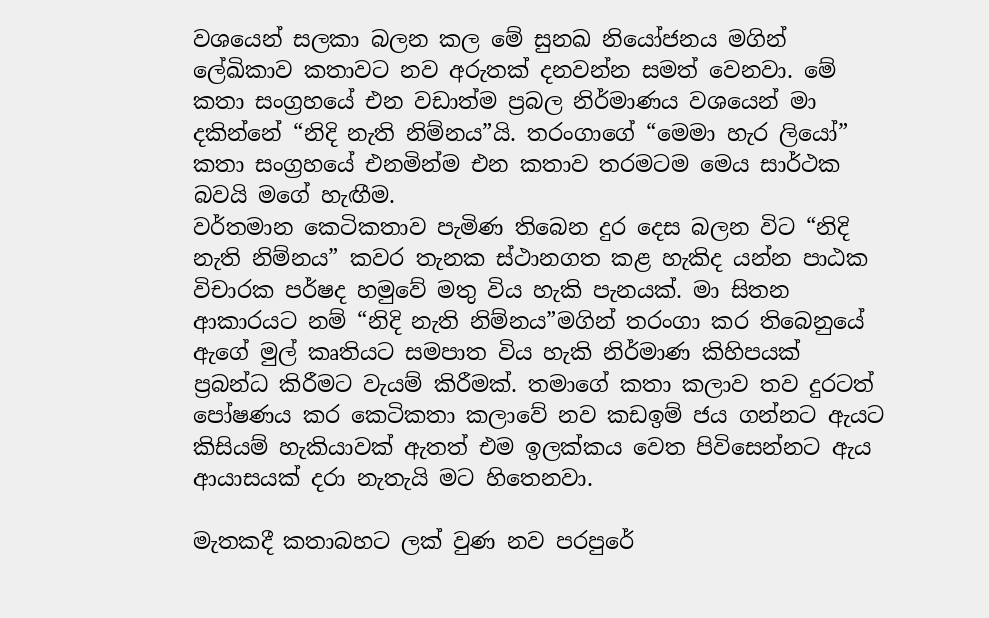වශයෙන් සලකා බලන කල මේ සුනඛ නියෝජනය මගින් ලේඛිකාව කතාවට නව අරුතක් දනවන්න සමත් වෙනවා. මේ කතා සංග්‍රහයේ එන වඩාත්ම ප්‍රබල නිර්මාණය වශයෙන් මා
දකින්නේ “නිදි නැති නිම්නය”යි. තරංගාගේ “මෙමා හැර ලියෝ” කතා සංග්‍රහයේ එනමින්ම එන කතාව තරමටම මෙය සාර්ථක බවයි මගේ හැඟීම.
වර්තමාන කෙටිකතාව පැමිණ තිබෙන දුර දෙස බලන විට “නිදි නැති නිම්නය” කවර තැනක ස්ථානගත කළ හැකිද යන්න පාඨක විචාරක පර්ෂද හමුවේ මතු විය හැකි පැනයක්. මා සිතන ආකාරයට නම් “නිදි නැති නිම්නය”මගින් තරංගා කර තිබෙනුයේ ඇගේ මුල් කෘතියට සමපාත විය හැකි නිර්මාණ කිහිපයක් ප්‍රබන්ධ කිරීමට වැයම් කිරීමක්. තමාගේ කතා කලාව තව දුරටත් පෝෂණය කර කෙටිකතා කලාවේ නව කඩඉම් ජය ගන්නට ඇයට කිසියම් හැකියාවක් ඇතත් එම ඉලක්කය වෙත පිවිසෙන්නට ඇය ආයාසයක් දරා නැතැයි මට හිතෙනවා.

මැතකදී කතාබහට ලක් වුණ නව පරපුරේ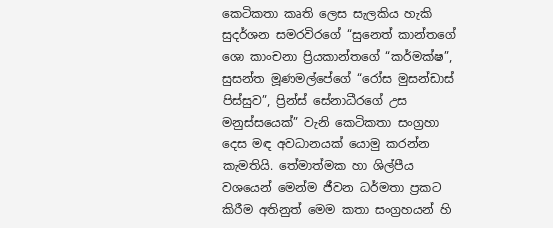කෙටිකතා කෘති ලෙස සැලකිය හැකි සුදර්ශන සමරවිරගේ “සුනෙත් කාන්තගේ ශො කාංචනා ප්‍රියකාන්තගේ “කර්මක්ෂ”, සුසන්ත මූණමල්පේගේ “රෝස මුසන්ඩාස් පිස්සුව”, ප්‍රින්ස් සේනාධීරගේ උස මනුස්සයෙක්” වැනි කෙටිකතා සංග්‍රහා දෙස මඳ අවධානයක් යොමු කරන්න කැමතියි. තේමාත්මක හා ශිල්පීය වශයෙන් මෙන්ම ජීවන ධර්මතා ප්‍රකට කිරීම අතිනුත් මෙම කතා සංග්‍රහයන් හි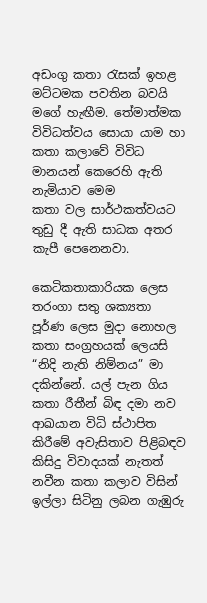අඩංගු කතා රැසක් ඉහළ මට්ටමක පවතින බවයි මගේ හැඟීම. තේමාත්මක විවිධත්වය සොයා යාම හා කතා කලාවේ විවිධ මානයන් කෙරෙහි ඇති නැමියාව මෙම
කතා වල සාර්ථකත්වයට තුඩු දී ඇති සාධක අතර කැපී පෙනෙනවා.

කෙටිකතාකාරියක ලෙස තරංගා සතු ශක්‍යතා පූර්ණ ලෙස මුදා නොහල කතා සංග්‍රහයක් ලෙයසි “නිදි නැති නිම්නය” මා දකින්නේ. යල් පැන ගිය කතා රීතීන් බිඳ දමා නව ආඛයාන විධි ස්ථාපිත කිරීමේ අවැසිතාව පිළිබඳව කිසිදු විවාදයක් නැතත් නවීන කතා කලාව විසින් ඉල්ලා සිටිනු ලබන ගැඹුරු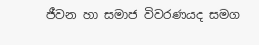ජීවන හා සමාජ විවරණයද සමග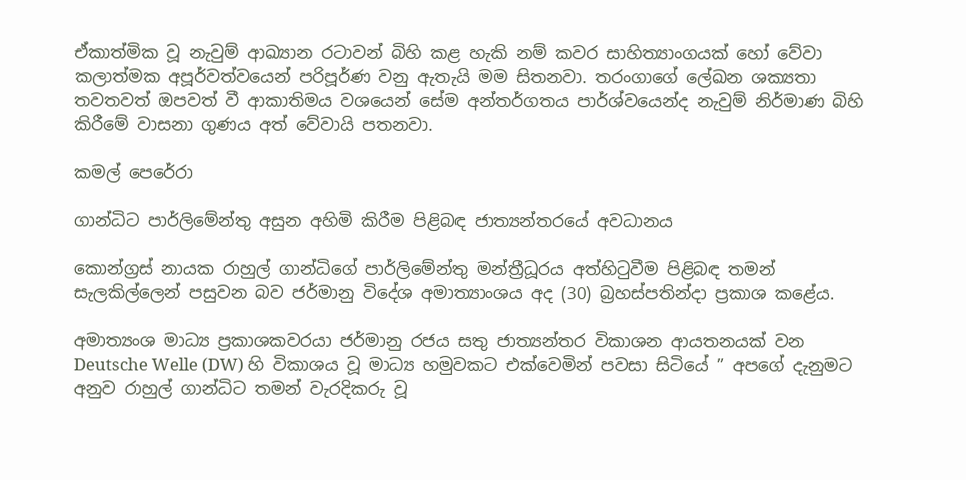ඒකාත්මික වූ නැවුම් ආඛ්‍යාන රටාවන් බිහි කළ හැකි නම් කවර සාහිත්‍යාංගයක් හෝ වේවා කලාත්මක අපූර්වත්වයෙන් පරිපූර්ණ වනු ඇතැයි මම සිතනවා. තරංගාගේ ලේඛන ශක්‍යතා තවතවත් ඔපවත් වී ආකාතිමය වශයෙන් සේම අන්තර්ගතය පාර්ශ්වයෙන්ද නැවුම් නිර්මාණ බිහි කිරීමේ වාසනා ගුණය අත් වේවායි පතනවා.

කමල් පෙරේරා

ගාන්ධිට පාර්ලිමේන්තු අසුන අහිමි කිරීම පිළිබඳ ජාත්‍යන්තරයේ අවධානය

කොන්ග්‍රස් නායක රාහුල් ගාන්ධිගේ පාර්ලිමේන්තු මන්ත්‍රීධූරය අත්හිටුවීම පිළිබඳ තමන් සැලකිල්ලෙන් පසුවන බව ජර්මානු විදේශ අමාත්‍යාංශය අද (30) බ්‍රහස්පතින්දා ප්‍රකාශ කළේය.

අමාත්‍යංශ මාධ්‍ය ප්‍රකාශකවරයා ජර්මානු රජය සතු ජාත්‍යන්තර විකාශන ආයතනයක් වන Deutsche Welle (DW) හි විකාශය වූ මාධ්‍ය හමුවකට එක්වෙමින් පවසා සිටියේ ” අපගේ දැනුමට අනුව රාහුල් ගාන්ධිට තමන් වැරදිකරු වූ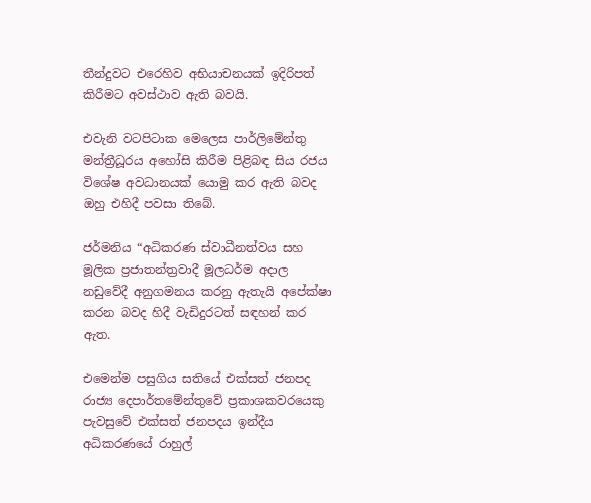තීන්දුවට එරෙහිව අභියාචනයක් ඉදිරිපත් කිරීමට අවස්ථාව ඇති බවයි.

එවැනි වටපිටාක මෙලෙස පාර්ලිමේන්තු මන්ත්‍රීධූරය අහෝසි කිරීම පිළිබඳ සිය රජය විශේෂ අවධානයක් යොමු කර ඇති බවද ඔහු එහිදී පවසා තිබේ.

ජර්මනිය “අධිකරණ ස්වාධීනත්වය සහ මූලික ප්‍රජාතන්ත්‍රවාදී මූලධර්ම අදාල නඩුවේදී අනුගමනය කරනු ඇතැයි අපේක්ෂා කරන බවද හිදී වැඩිදුරටත් සඳහන් කර ඇත.

එමෙන්ම පසුගිය සතියේ එක්සත් ජනපද රාජ්‍ය දෙපාර්තමේන්තුවේ ප්‍රකාශකවරයෙකු පැවසුවේ එක්සත් ජනපදය ඉන්දීය අධිකරණයේ රාහුල්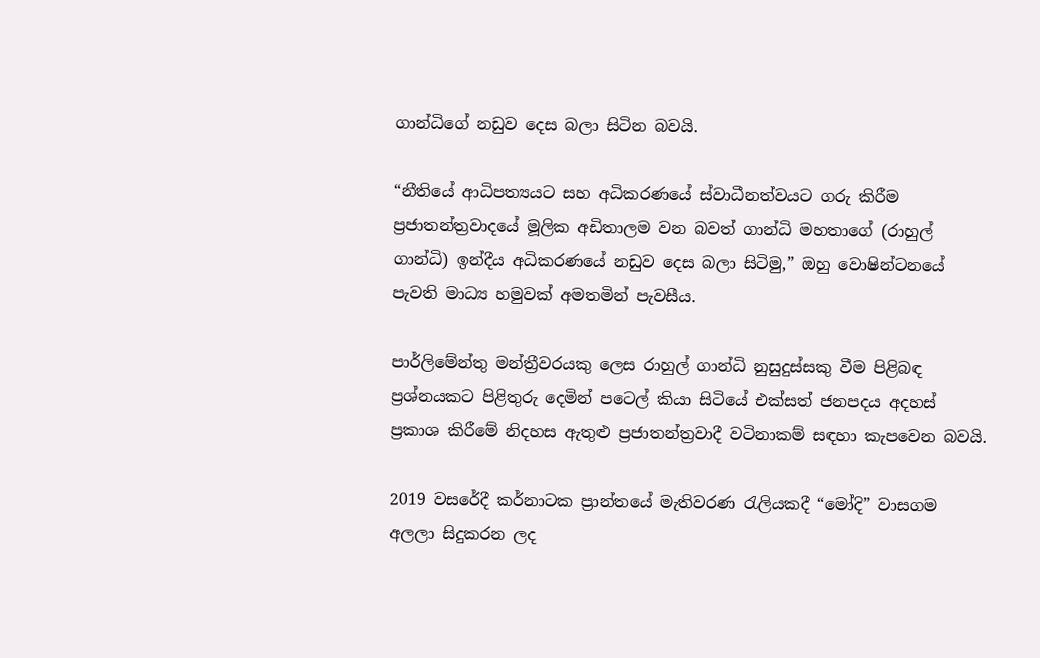ගාන්ධිගේ නඩුව දෙස බලා සිටින බවයි.

“නීතියේ ආධිපත්‍යයට සහ අධිකරණයේ ස්වාධීනත්වයට ගරු කිරීම ප්‍රජාතන්ත්‍රවාදයේ මූලික අඩිතාලම වන බවත් ගාන්ධි මහතාගේ (රාහුල් ගාන්ධි) ඉන්දීය අධිකරණයේ නඩුව දෙස බලා සිටිමු,” ඔහු වොෂින්ටනයේ පැවති මාධ්‍ය හමුවක් අමතමින් පැවසීය.

පාර්ලිමේන්තු මන්ත්‍රීවරයකු ලෙස රාහුල් ගාන්ධි නුසුදුස්සකු වීම පිළිබඳ ප්‍රශ්නයකට පිළිතුරු දෙමින් පටෙල් කියා සිටියේ එක්සත් ජනපදය අදහස් ප්‍රකාශ කිරීමේ නිදහස ඇතුළු ප්‍රජාතන්ත්‍රවාදී වටිනාකම් සඳහා කැපවෙන බවයි.

2019 වසරේදී කර්නාටක ප්‍රාන්තයේ මැතිවරණ රැලියකදී “මෝදි” වාසගම අලලා සිදුකරන ලද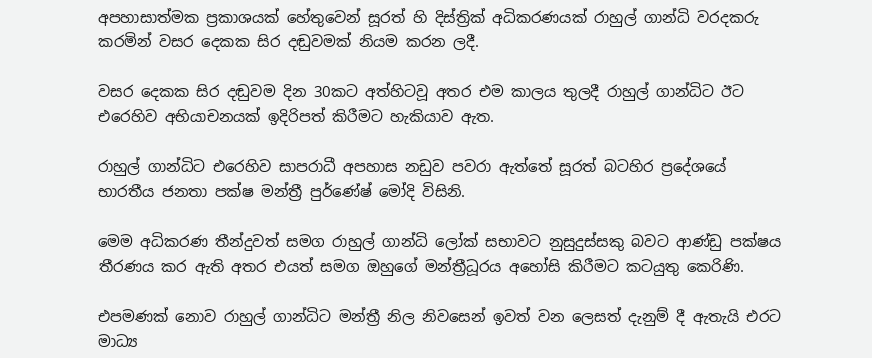අපහාසාත්මක ප්‍රකාශයක් හේතුවෙන් සූරත් හි දිස්ත්‍රික් අධිකරණයක් රාහුල් ගාන්ධි වරදකරු කරමින් වසර දෙකක සිර දඬුවමක් නියම කරන ලදී.

වසර දෙකක සිර දඬුවම දින 30කට අත්හිටවූ අතර එම කාලය තුලදී රාහුල් ගාන්ධිට ඊට එරෙහිව අභියාචනයක් ඉදිරිපත් කිරීමට හැකියාව ඇත.

රාහුල් ගාන්ධිට එරෙහිව සාපරාධී අපහාස නඩුව පවරා ඇත්තේ සූරත් බටහිර ප්‍රදේශයේ භාරතීය ජනතා පක්ෂ මන්ත්‍රී පුර්ණේෂ් මෝදි විසිනි.

මෙම අධිකරණ තීන්දුවත් සමග රාහුල් ගාන්ධි ලෝක් සභාවට නුසුදුස්සකු බවට ආණ්ඩු පක්ෂය තීරණය කර ඇති අතර එයත් සමග ඔහුගේ මන්ත්‍රීධූරය අහෝසි කිරීමට කටයුතු කෙරිණි.

එපමණක් නොව රාහුල් ගාන්ධිට මන්ත්‍රී නිල නිවසෙන් ඉවත් වන ලෙසත් දැනුම් දී ඇතැයි එරට මාධ්‍ය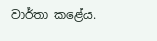වාර්තා කළේය.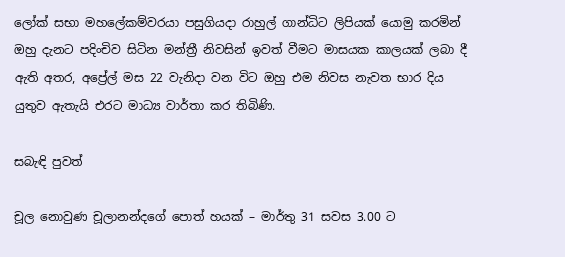ලෝක් සභා මහලේකම්වරයා පසුගියදා රාහුල් ගාන්ධිට ලිපියක් යොමු කරමින් ඔහු දැනට පදිංචිව සිටින මන්ත්‍රී නිවසින් ඉවත් වීමට මාසයක කාලයක් ලබා දී ඇති අතර, අප්‍රේල් මස 22 වැනිදා වන විට ඔහු එම නිවස නැවත භාර දිය යුතුව ඇතැයි එරට මාධ්‍ය වාර්තා කර තිබිණි.

සබැඳි පුවත්

චූල නොවුණ චූලානන්දගේ පොත් හයක් – මාර්තු 31 සවස 3.00 ට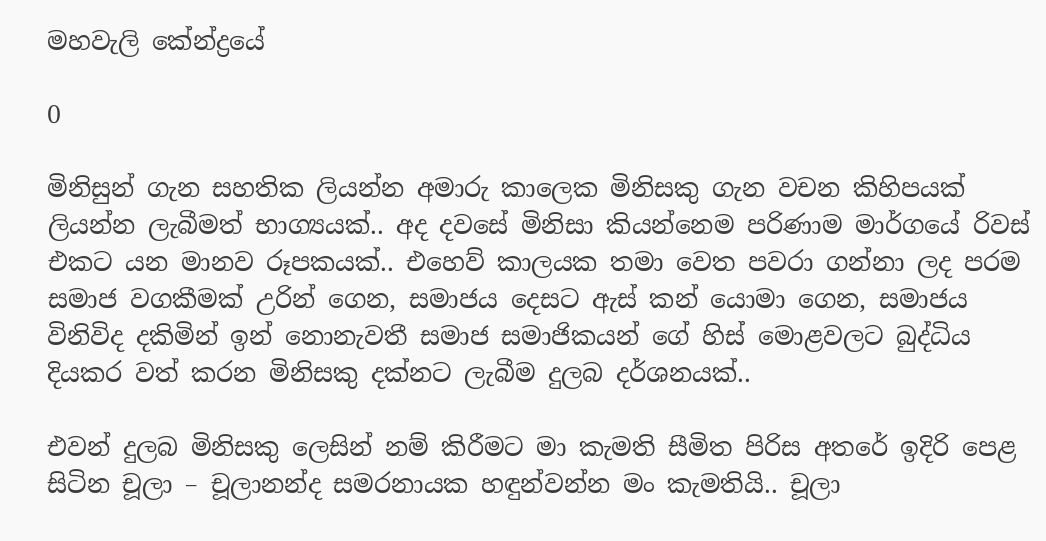මහවැලි කේන්ද්‍රයේ

0

මිනිසුන් ගැන සහතික ලියන්න අමාරු කාලෙක මිනිසකු ගැන වචන කිහිපයක් ලියන්න ලැබීමත් භාග්‍යයක්.. අද දවසේ මිනිසා කියන්නෙම පරිණාම මාර්ගයේ රිවස් එකට යන මානව රූපකයක්.. එහෙව් කාලයක තමා වෙත පවරා ගන්නා ලද පරම සමාජ වගකීමක් උරින් ගෙන, සමාජය දෙසට ඇස් කන් යොමා ගෙන, සමාජය විනිවිද දකිමින් ඉන් නොනැවතී සමාජ සමාජිකයන් ගේ හිස් මොළවලට බුද්ධිය දියකර වත් කරන මිනිසකු දක්නට ලැබීම දුලබ දර්ශනයක්..

එවන් දුලබ මිනිසකු ලෙසින් නම් කිරීමට මා කැමති සීමිත පිරිස අතරේ ඉදිරි පෙළ සිටින චූලා – චූලානන්ද සමරනායක හඳුන්වන්න මං කැමතියි.. චූලා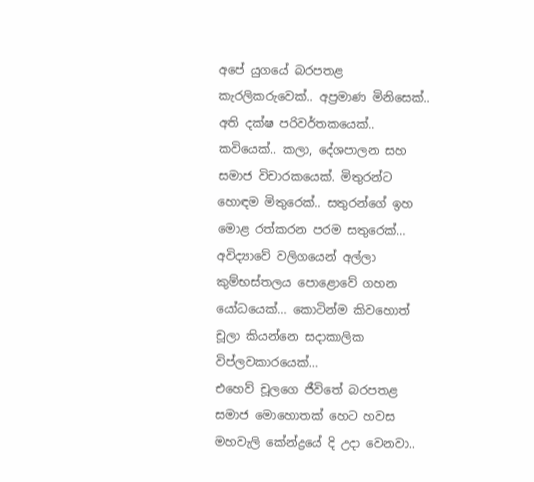අපේ යුගයේ බරපතළ කැරලිකරුවෙක්.. අප්‍රමාණ මිනිසෙක්.. අති දක්ෂ පරිවර්තකයෙක්.. කවියෙක්.. කලා, දේශපාලන සහ සමාජ විචාරකයෙක්. මිතුරන්ට හොඳම මිතුරෙක්.. සතුරන්ගේ ඉහ මොළ රත්කරන පරම සතුරෙක්… අවිද්‍යාවේ වලිගයෙන් අල්ලා කුම්භස්තලය පොළොවේ ගහන යෝධයෙක්… කොටින්ම කිවහොත් චූලා කියන්නෙ සදාකාලික විප්ලවකාරයෙක්…
එහෙව් චූලගෙ ජීවිතේ බරපතළ සමාජ මොහොතක් හෙට හවස මහවැලි කේන්ද්‍රයේ දි උදා වෙනවා..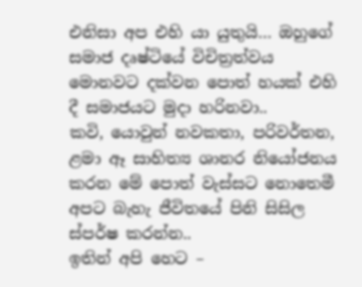එනිසා අප එහි යා යුතුයි… ඔහුගේ සමාජ දෘෂ්ටියේ විචිත්‍රත්වය මොනවට දක්වන පොත් හයක් එහි දී සමාජයට මුදා හරිනවා..
කවි, යොවුන් නවකතා, පරිවර්තන, ළමා ඈ සාහිත්‍ය ශානර නියෝජනය කරන මේ පොත් වැස්සට නොතෙමී අපට බැහැ ජීවිතයේ පිනි සිසිල ස්පර්ෂ කරන්න..
ඉතින් අපි හෙට –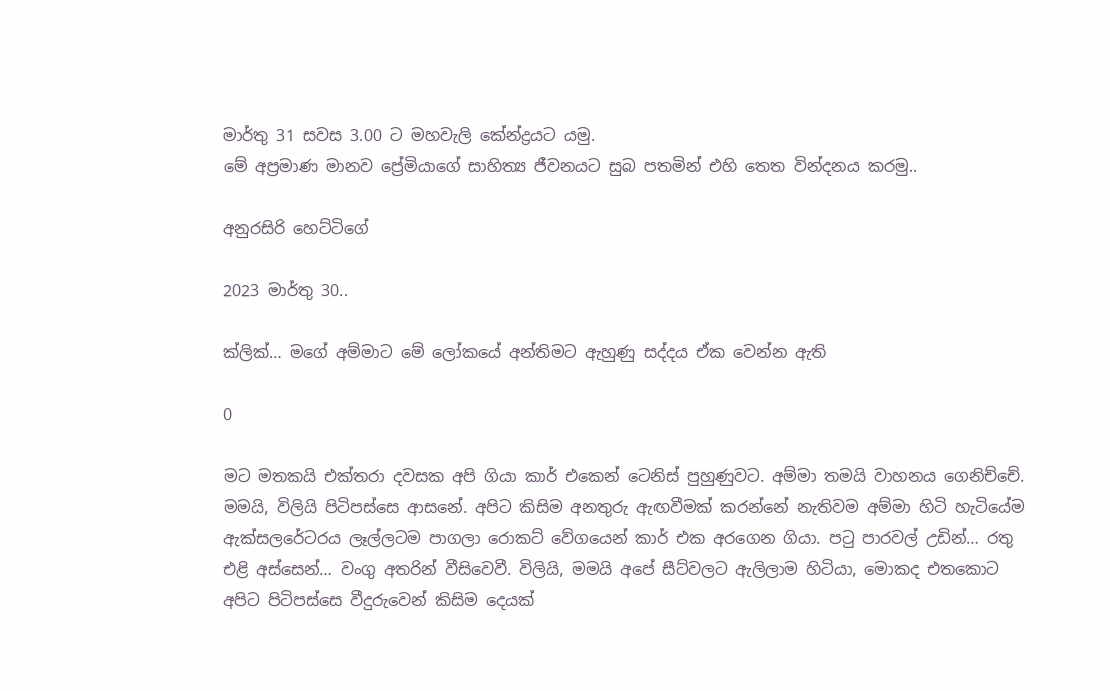මාර්තු 31 සවස 3.00 ට මහවැලි කේන්ද්‍රයට යමු.
මේ අප්‍රමාණ මානව ප්‍රේමියාගේ සාහිත්‍ය ජීවනයට සුබ පතමින් එහි තෙත වින්දනය කරමු..

අනුරසිරි හෙට්ටිගේ

2023 මාර්තු 30..

ක්ලික්… මගේ අම්මාට මේ ලෝකයේ අන්තිමට ඇහුණු සද්දය ඒක වෙන්න ඇති

0

මට මතකයි එක්තරා දවසක අපි ගියා කාර් එකෙන් ටෙනිස් පුහුණුවට. අම්මා තමයි වාහනය ගෙනිච්චේ. මමයි, විලියි පිටිපස්සෙ ආසනේ. අපිට කිසිම අනතුරු ඇඟවීමක් කරන්නේ නැතිවම අම්මා හිටි හැටියේම ඇක්සලරේටරය ලෑල්ලටම පාගලා රොකට් වේගයෙන් කාර් එක අරගෙන ගියා. පටු පාරවල් උඩින්… රතු එළි අස්සෙන්… වංගු අතරින් වීසිවෙවී. විලියි, මමයි අපේ සීට්වලට ඇලිලාම හිටියා, මොකද එතකොට අපිට පිටිපස්සෙ වීදුරුවෙන් කිසිම දෙයක්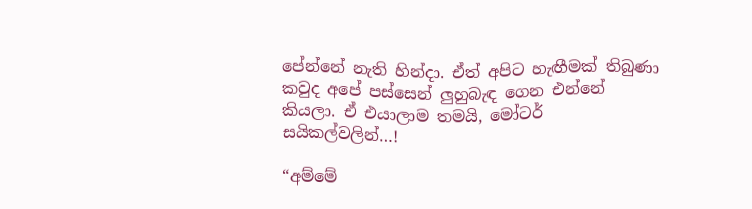පේන්නේ නැති හින්දා. ඒත් අපිට හැඟීමක් තිබුණා කවුද අපේ පස්සෙන් ලුහුබැඳ ගෙන එන්නේ කියලා. ඒ එයාලාම තමයි, මෝටර් සයිකල්වලින්…!

“අම්මේ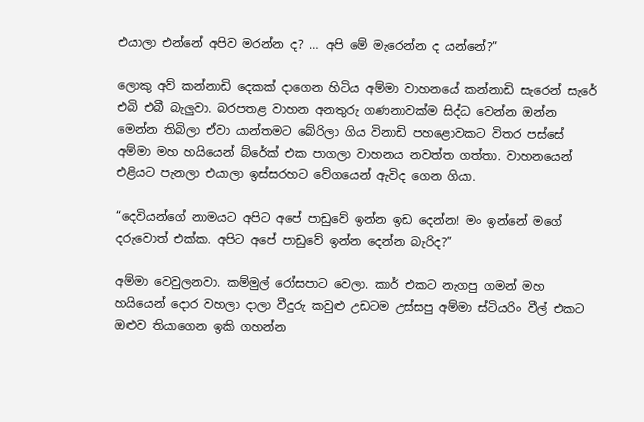එයාලා එන්නේ අපිව මරන්න ද? … අපි මේ මැරෙන්න ද යන්නේ?”

ලොකු අව් කන්නාඩි දෙකක් දාගෙන හිටිය අම්මා වාහනයේ කන්නාඩි සැරෙන් සැරේ එබි එබී බැලුවා. බරපතළ වාහන අනතුරු ගණනාවක්ම සිද්ධ වෙන්න ඔන්න මෙන්න තිබිලා ඒවා යාන්තමට බේරිලා ගිය විනාඩි පහළොවකට විතර පස්සේ අම්මා මහ හයියෙන් බ්රේක් එක පාගලා වාහනය නවත්ත ගත්තා. වාහනයෙන් එළියට පැනලා එයාලා ඉස්සරහට වේගයෙන් ඇවිද ගෙන ගියා.

“දෙවියන්ගේ නාමයට අපිට අපේ පාඩුවේ ඉන්න ඉඩ දෙන්න! මං ඉන්නේ මගේ දරුවොත් එක්ක. අපිට අපේ පාඩුවේ ඉන්න දෙන්න බැරිද?”

අම්මා වෙවුලනවා. කම්මුල් රෝසපාට වෙලා. කාර් එකට නැගපු ගමන් මහ හයියෙන් දොර වහලා දාලා වීදුරු කවුළු උඩටම උස්සපු අම්මා ස්ටියරිං වීල් එකට ඔළුව තියාගෙන ඉකි ගහන්න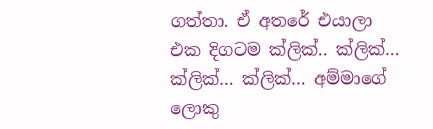ගත්තා. ඒ අතරේ එයාලා එක දිගටම ක්ලික්.. ක්ලික්… ක්ලික්… ක්ලික්… අම්මාගේ ලොකු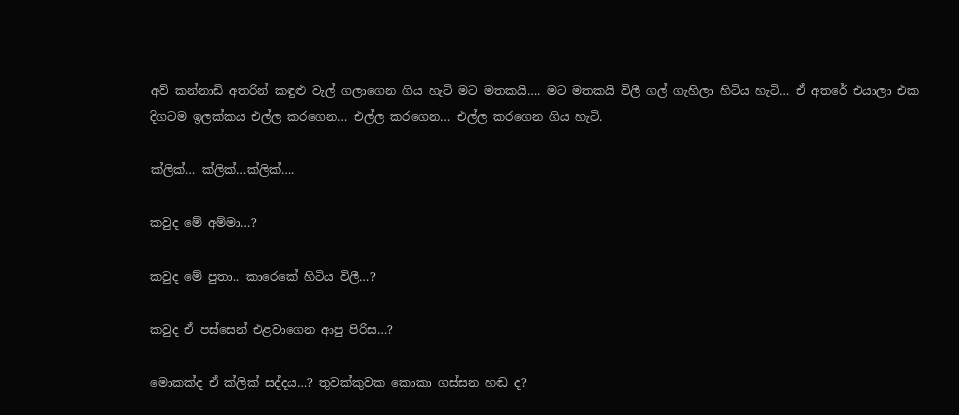අව් කන්නාඩි අතරින් කඳුළු වැල් ගලාගෙන ගිය හැටි මට මතකයි…. මට මතකයි විලී ගල් ගැහිලා හිටිය හැටි… ඒ අතරේ එයාලා එක දිගටම ඉලක්කය එල්ල කරගෙන… එල්ල කරගෙන… එල්ල කරගෙන ගිය හැටි.

ක්ලික්… ක්ලික්…ක්ලික්….

කවුද මේ අම්මා…?

කවුද මේ පුතා.. කාරෙකේ හිටිය විලී…?

කවුද ඒ පස්සෙන් එළවාගෙන ආපු පිරිස…?

මොකක්ද ඒ ක්ලික් සද්දය…? තුවක්කුවක කොකා ගස්සන හඬ ද?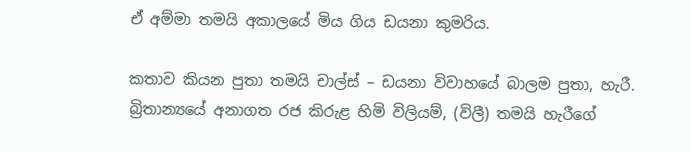ඒ අම්මා තමයි අකාලයේ මිය ගිය ඩයනා කුමරිය.

කතාව කියන පුතා තමයි චාල්ස් – ඩයනා විවාහයේ බාලම පුතා, හැරී. බ්‍රිතාන්‍යයේ අනාගත රජ කිරුළ හිමි විලියම්, (විලී) තමයි හැරීගේ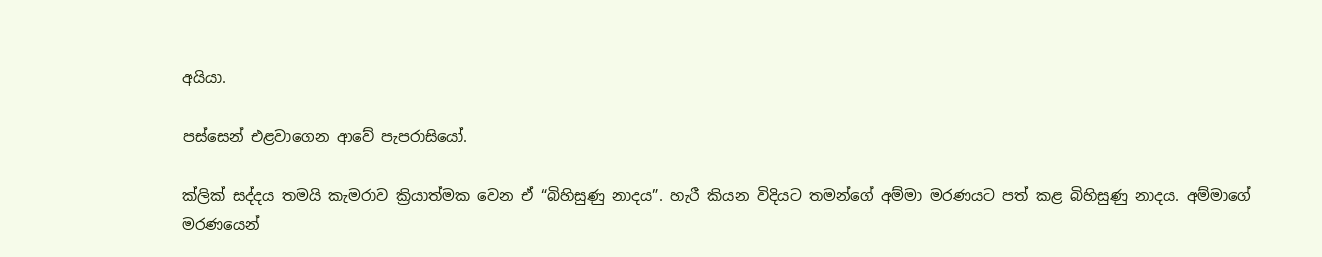අයියා.

පස්සෙන් එළවාගෙන ආවේ පැපරාසියෝ.

ක්ලික් සද්දය තමයි කැමරාව ක්‍රියාත්මක වෙන ඒ “බිහිසුණු නාදය”. හැරී කියන විදියට තමන්ගේ අම්මා මරණයට පත් කළ බිහිසුණු නාදය. අම්මාගේ මරණයෙන්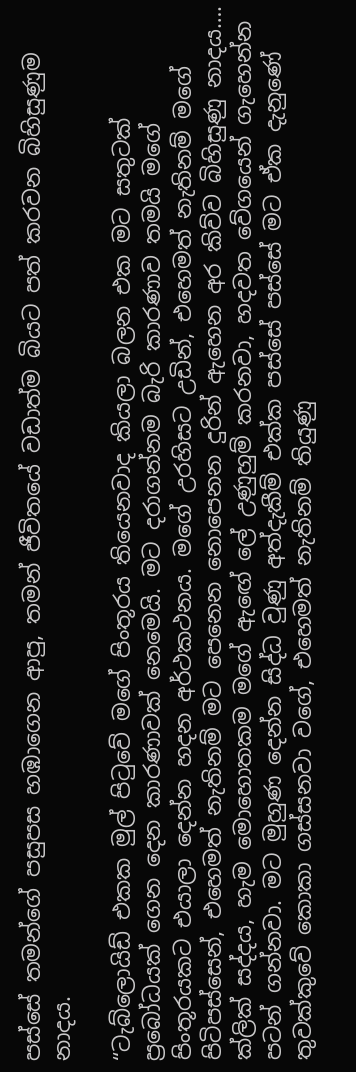පස්සේ තමන්ගේ පසුපස හඹාගෙන ආපු, තමන් ජීවිතයේ වඩාත්ම බියට පත් කරවන බිහිසුණුම නාදය.

“ටැබ්ලොයිඩ් එකක මුල් පිටුවේ මගේ පිංතූරය තියෙනවාද කියලා බලන එක මට සතුටක් ප්‍රබෝධයක් ගෙන දෙන කාරණාවක් නෙමෙයි. මට දරාගන්නම බැරි කාරණාව තමයි මගේ පිංතූරයකට එයාලා දෙන්න හදන අර්ථකථනය. මගේ උරහිසට උඩින්, එහෙමත් නැතිනම් මගේ පිටිපස්සෙන්, එහෙමත් නැතිනම් මට පෙනෙන නොපෙනන දුරින් ඇහෙන අර කිව්ව බිහිසුණු නාදය…. ක්ලික් සද්දය, හැම මොහොතකම මගේ ඇඟේ ලේ උණුහුම් කරනවා, හදවත වේගයෙන් ගැහෙන්න පටන් ගන්නවා. මට මුහුණ දෙන්න සිද්ධ වුණු අත්දැකීම් එක්ක පස්සේ පස්සේ මට ඒක දැනුණේ තුවක්කුවේ කොකා ගස්සනවා වගේ, එහෙමත් නැතිනම් තියුණු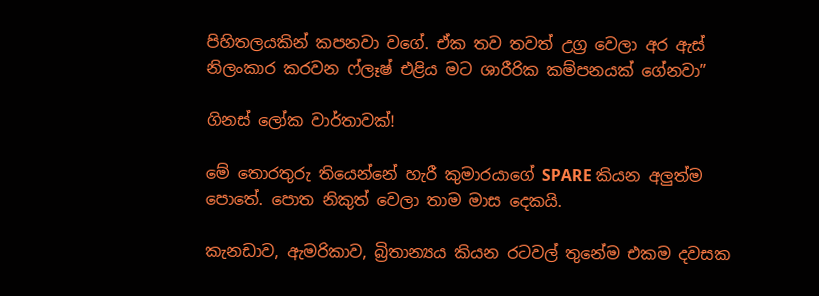පිහිතලයකින් කපනවා වගේ. ඒක තව තවත් උග්‍ර වෙලා අර ඇස් නිලංකාර කරවන ෆ්ලෑෂ් එළිය මට ශාරීරික කම්පනයක් ගේනවා”

ගිනස් ලෝක වාර්තාවක්!

මේ තොරතුරු තියෙන්නේ හැරී කුමාරයාගේ SPARE කියන අලුත්ම පොතේ. පොත නිකුත් වෙලා තාම මාස දෙකයි.

කැනඩාව, ඇමරිකාව, බ්‍රිතාන්‍යය කියන රටවල් තුනේම එකම දවසක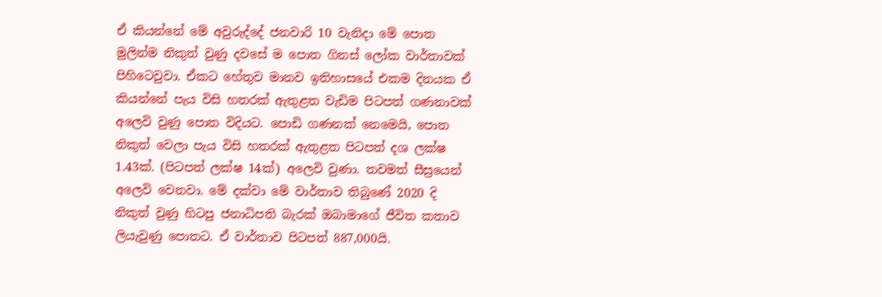ඒ කියන්නේ මේ අවුරුද්දේ ජනවාරි 10 වැනිදා මේ පොත මුලින්ම නිකුත් වුණු දවසේ ම පොත ගිනස් ලෝක වාර්තාවක් පිහිටෙවුවා. ඒකට හේතුව මානව ඉතිහාසයේ එකම දිනයක ඒ කියන්නේ පැය විසි හතරක් ඇතුළත වැඩිම පිටපත් ගණනාවක් අලෙවි වුණු පොත විදියට. පොඩි ගණනක් නෙමෙයි, පොත නිකුත් වෙලා පැය විසි හතරක් ඇතුළත පිටපත් දශ ලක්ෂ 1.43ක්. (පිටපත් ලක්ෂ 14ක්) අලෙවි වුණා. තවමත් සීස්‍රයෙන් අලෙවි වෙනවා. මේ දක්වා මේ වාර්තාව තිබුණේ 2020 දි නිකුත් වුණු හිටපු ජනාධිපති බැරක් ඔබාමාගේ ජීවිත කතාව ලියැවුණු පොතට. ඒ වාර්තාව පිටපත් 887,000යි.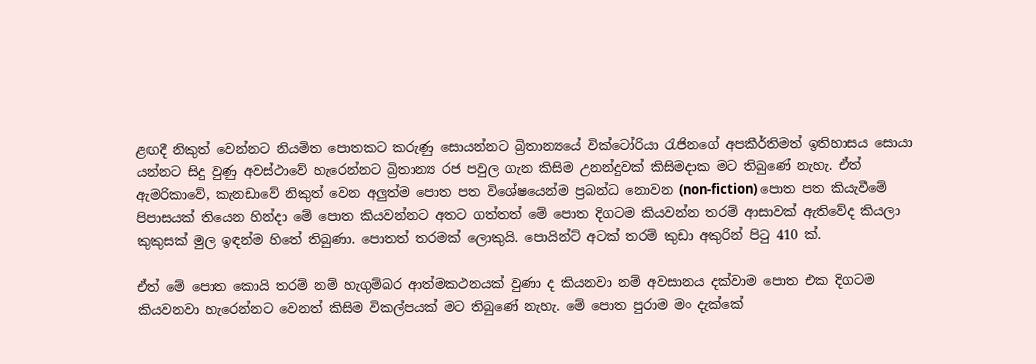ළඟදී නිකුත් වෙන්නට නියමිත පොතකට කරුණු සොයන්නට බ්‍රිතාන්‍යයේ වික්ටෝරියා රැජිනගේ අපකීර්තිමත් ඉතිහාසය සොයා යන්නට සිදු වුණු අවස්ථාවේ හැරෙන්නට බ්‍රිතාන්‍ය රජ පවුල ගැන කිසිම උනන්දුවක් කිසිමදාක මට තිබුණේ නැහැ. ඒත් ඇමරිකාවේ, කැනඩාවේ නිකුත් වෙන අලුත්ම පොත පත විශේෂයෙන්ම ප්‍රබන්ධ නොවන (non-fiction) පොත පත කියැවීමේ පිපාසයක් තියෙන හින්දා මේ පොත කියවන්නට අතට ගත්තත් මේ පොත දිගටම කියවන්න තරම් ආසාවක් ඇතිවේද කියලා කුකුසක් මුල ඉඳන්ම හිතේ තිබුණා. පොතත් තරමක් ලොකුයි. පොයින්ට් අටක් තරම් කුඩා අකුරින් පිටු 410 ක්.

ඒත් මේ පොත කොයි තරම් නම් හැගුම්බර ආත්මකථනයක් වුණා ද කියනවා නම් අවසානය දක්වාම පොත එක දිගටම කියවනවා හැරෙන්නට වෙනත් කිසිම විකල්පයක් මට තිබුණේ නැහැ. මේ පොත පුරාම මං දැක්කේ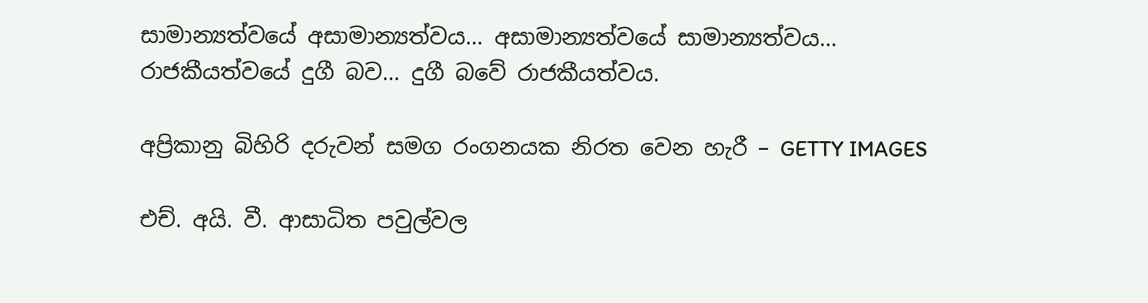සාමාන්‍යත්වයේ අසාමාන්‍යත්වය… අසාමාන්‍යත්වයේ සාමාන්‍යත්වය… රාජකීයත්වයේ දුගී බව… දුගී බවේ රාජකීයත්වය.

අප්‍රිකානු බිහිරි දරුවන් සමග රංගනයක නිරත වෙන හැරී – GETTY IMAGES

එච්. අයි. වී. ආසාධිත පවුල්වල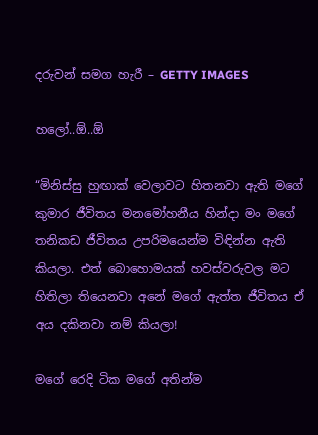දරුවන් සමග හැරී – GETTY IMAGES

හලෝ..ඕ..ඕ

“මිනිස්සු හුඟාක් වෙලාවට හිතනවා ඇති මගේ කුමාර ජීවිතය මනමෝහනීය හින්දා මං මගේ තනිකඩ ජීවිතය උපරිමයෙන්ම විඳින්න ඇති කියලා. එත් බොහොමයක් හවස්වරුවල මට හිතිලා තියෙනවා අනේ මගේ ඇත්ත ජීවිතය ඒ අය දකිනවා නම් කියලා!

මගේ රෙදි ටික මගේ අතින්ම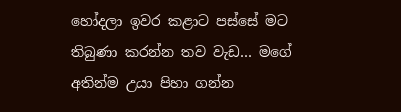හෝදලා ඉවර කළාට පස්සේ මට තිබුණා කරන්න තව වැඩ… මගේ අතින්ම උයා පිහා ගන්න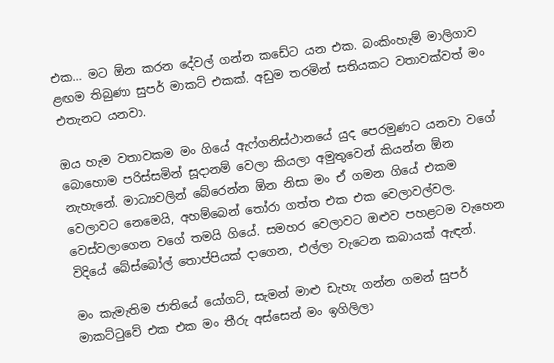එක… මට ඕන කරන දේවල් ගන්න කඩේට යන එක. බංකිංහැම් මාලිගාව ළඟම තිබුණා සුපර් මාකට් එකක්. අඩුම තරමින් සතියකට වතාවක්වත් මං එතැනට යනවා.

ඔය හැම වතාවකම මං ගියේ ඇෆ්ගනිස්ථානයේ යුද පෙරමුණට යනවා වගේ බොහොම පරිස්සමින් සූදානම් වෙලා කියලා අමුතුවෙන් කියන්න ඕන නැහැනේ. මාධ්‍යවලින් බේරෙන්න ඕන නිසා මං ඒ ගමන ගියේ එකම වෙලාවට නෙමෙයි, අහම්බෙන් තෝරා ගත්ත එක එක වෙලාවල්වල. වෙස්වලාගෙන වගේ තමයි ගියේ. සමහර වෙලාවට ඔළුව පහළටම වැහෙන විදියේ බේස්බෝල් තොප්පියක් දාගෙන, එල්ලා වැටෙන කබායක් ඇඳන්.

මං කැමැතිම ජාතියේ යෝගට්, සැමන් මාළු ඩැහැ ගන්න ගමන් සුපර් මාකට්ටුවේ එක එක මං තීරු අස්සෙන් මං ඉගිලිලා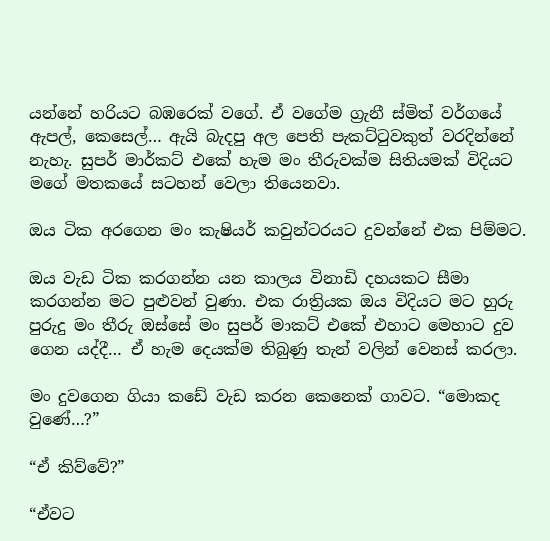යන්නේ හරියට බඹරෙක් වගේ. ඒ වගේම ග්‍රැනී ස්මිත් වර්ගයේ ඇපල්, කෙසෙල්… ඇයි බැදපු අල පෙති පැකට්ටුවකුත් වරදින්නේ නැහැ. සුපර් මාර්කට් එකේ හැම මං තීරුවක්ම සිතියමක් විදියට මගේ මතකයේ සටහන් වෙලා තියෙනවා.

ඔය ටික අරගෙන මං කැෂියර් කවුන්ටරයට දුවන්නේ එක පිම්මට.

ඔය වැඩ ටික කරගන්න යන කාලය විනාඩි දහයකට සීමා කරගන්න මට පුළුවන් වුණා. එක රාත්‍රියක ඔය විදියට මට හුරු පුරුදු මං තීරු ඔස්සේ මං සුපර් මාකට් එකේ එහාට මෙහාට දුව ගෙන යද්දී… ඒ හැම දෙයක්ම තිබුණු තැන් වලින් වෙනස් කරලා.

මං දුවගෙන ගියා කඩේ වැඩ කරන කෙනෙක් ගාවට. “මොකද වුණේ…?”

“ඒ කිව්වේ?”

“ඒවට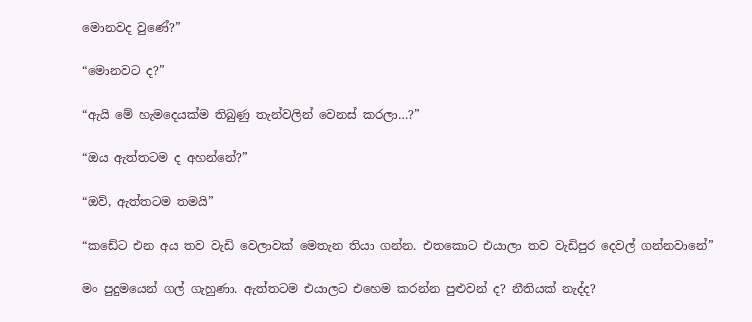මොනවද වුණේ?”

“මොනවට ද?”

“ඇයි මේ හැමදෙයක්ම තිබුණු තැන්වලින් වෙනස් කරලා…?”

“ඔය ඇත්තටම ද අහන්නේ?”

“ඔව්, ඇත්තටම තමයි”

“කඩේට එන අය තව වැඩි වෙලාවක් මෙතැන තියා ගන්න. එතකොට එයාලා තව වැඩිපුර දෙවල් ගන්නවානේ”

මං පුදුමයෙන් ගල් ගැහුණා. ඇත්තටම එයාලට එහෙම කරන්න පුළුවන් ද? නීතියක් නැද්ද?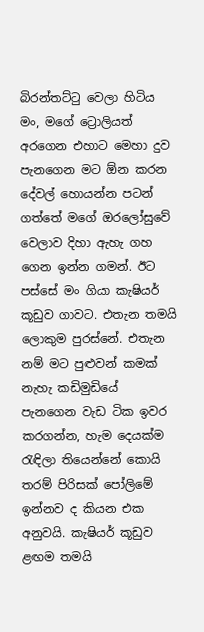බිරන්තට්ටු වෙලා හිටිය මං, මගේ ට්‍රොලියත් අරගෙන එහාට මෙහා දුව පැනගෙන මට ඕන කරන දේවල් හොයන්න පටන් ගත්තේ මගේ ඔරලෝසුවේ වෙලාව දිහා ඇහැ ගහ ගෙන ඉන්න ගමන්. ඊට පස්සේ මං ගියා කැෂියර් කූඩුව ගාවට. එතැන තමයි ලොකුම පුරස්නේ. එතැන නම් මට පුළුවන් කමක් නැහැ කඩිමුඩියේ පැනගෙන වැඩ ටික ඉවර කරගන්න, හැම දෙයක්ම රැඳිලා තියෙන්නේ කොයි තරම් පිරිසක් පෝලිමේ ඉන්නව ද කියන එක අනුවයි. කැෂියර් කූඩුව ළඟම තමයි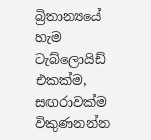බ්‍රිතාන්‍යයේ හැම ටැබ්ලොයිඩ් එකක්ම, සඟරාවක්ම විකුණනන්න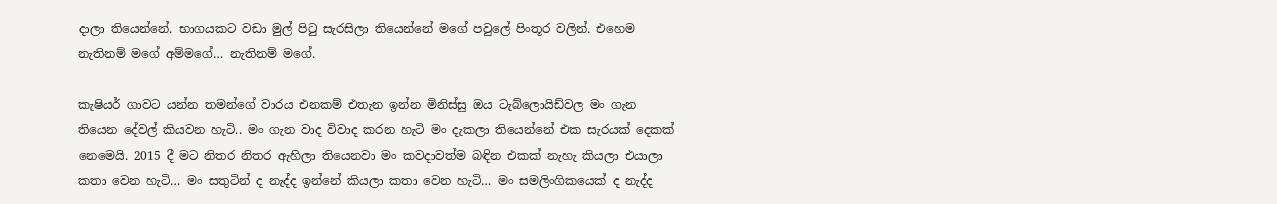දාලා තියෙන්නේ. භාගයකට වඩා මුල් පිටු සැරසිලා තියෙන්නේ මගේ පවුලේ පිංතූර වලින්. එහෙම නැතිනම් මගේ අම්මගේ… නැතිනම් මගේ.

කැෂියර් ගාවට යන්න තමන්ගේ වාරය එනකම් එතැන ඉන්න මිනිස්සු ඔය ටැබ්ලොයිඩ්වල මං ගැන තියෙන දේවල් කියවන හැටි.. මං ගැන වාද විවාද කරන හැටි මං දැකලා තියෙන්නේ එක සැරයක් දෙකක් නෙමෙයි. 2015 දී මට නිතර නිතර ඇහිලා තියෙනවා මං කවදාවත්ම බඳින එකක් නැහැ කියලා එයාලා කතා වෙන හැටි… මං සතුටින් ද නැද්ද ඉන්නේ කියලා කතා වෙන හැටි… මං සමලිංගිකයෙක් ද නැද්ද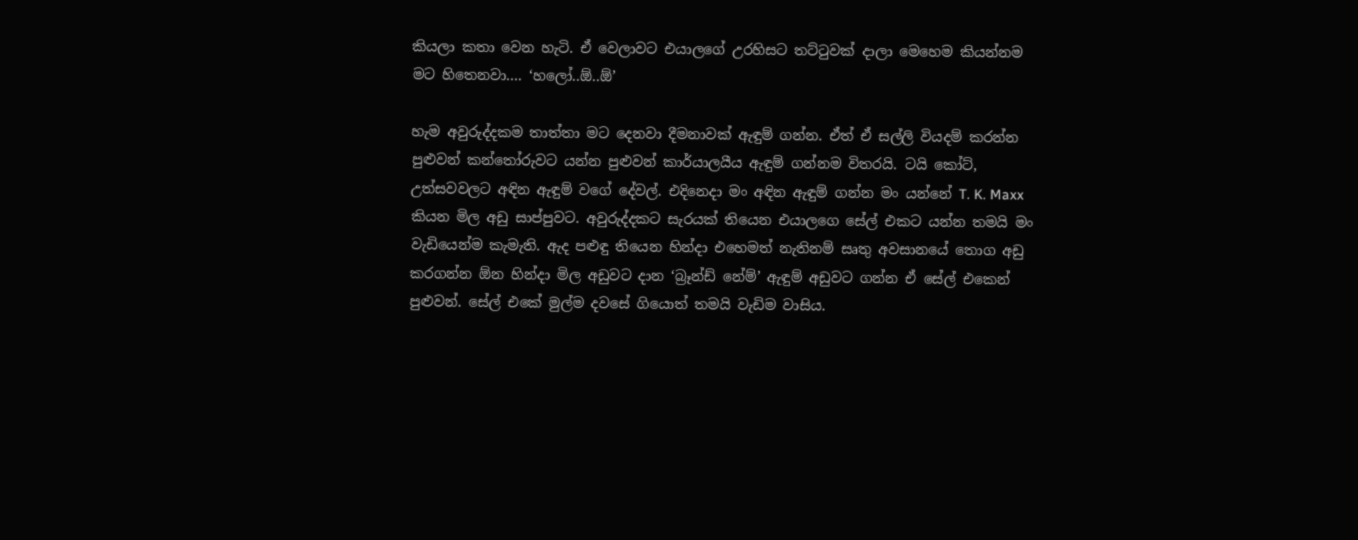කියලා කතා වෙන හැටි. ඒ වෙලාවට එයාලගේ උරහිසට තට්ටුවක් දාලා මෙහෙම කියන්නම මට හිතෙනවා…. ‘හලෝ..ඕ..ඕ’

හැම අවුරුද්දකම තාත්තා මට දෙනවා දීමනාවක් ඇඳුම් ගන්න. ඒත් ඒ සල්ලි වියදම් කරන්න පුළුවන් කන්තෝරුවට යන්න පුළුවන් කාර්යාලයීය ඇඳුම්‍ ගන්නම විතරයි. ටයි කෝට්, උත්සවවලට අඳින ඇඳුම් වගේ දේවල්. එදිනෙදා මං අඳින ඇඳුම් ගන්න මං යන්නේ T. K. Maxx කියන මිල අඩු සාප්පුවට. අවුරුද්දකට සැරයක් තියෙන එයාලගෙ සේල් එකට යන්න තමයි මං වැඩියෙන්ම කැමැති. ඇද පළුඳු තියෙන හින්දා එහෙමත් නැතිනම් සෘතු අවසානයේ තොග අඩු කරගන්න ඕන හින්දා මිල අඩුවට දාන ‘බ්‍රෑන්ඩ් නේම්’ ඇඳුම් අඩුවට ගන්න ඒ සේල් එකෙන් පුළුවන්. සේල් එකේ මුල්ම දවසේ ගියොත් තමයි වැඩිම වාසිය.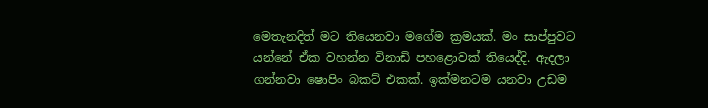මෙතැනදිත් මට තියෙනවා මගේම ක්‍රමයක්. මං සාප්පුවට යන්නේ ඒක වහන්න විනාඩි පහළොවක් තියෙද්දි. ඇදලා ගන්නවා ෂොපිං බකට් එකක්. ඉක්මනටම යනවා උඩම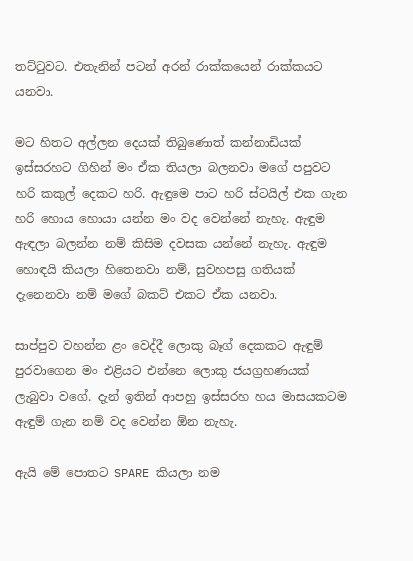තට්ටුවට. එතැනින් පටන් අරන් රාක්කයෙන් රාක්කයට යනවා.

මට හිතට අල්ලන දෙයක් තිබුණොත් කන්නාඩියක් ඉස්සරහට ගිහින් මං ඒක තියලා බලනවා මගේ පපුවට හරි කකුල් දෙකට හරි. ඇඳුමෙ පාට හරි ස්ටයිල් එක ගැන හරි හොය හොයා යන්න මං වද වෙන්නේ නැහැ. ඇඳුම ඇඳලා බලන්න නම් කිසිම දවසක යන්නේ නැහැ. ඇඳුම හොඳයි කියලා හිතෙනවා නම්, සුවහපසු ගතියක් දැනෙනවා නම් මගේ බකට් එකට ඒක යනවා.

සාප්පුව වහන්න ළං වෙද්දී ලොකු බෑග් දෙකකට ඇඳුම් පුරවාගෙන මං එළියට එන්නෙ ලොකු ජයග්‍රහණයක් ලැබුවා වගේ. දැන් ඉතින් ආපහු ඉස්සරහ හය මාසයකටම ඇඳුම් ගැන නම් වද වෙන්න ඕන නැහැ.

ඇයි මේ පොතට SPARE කියලා නම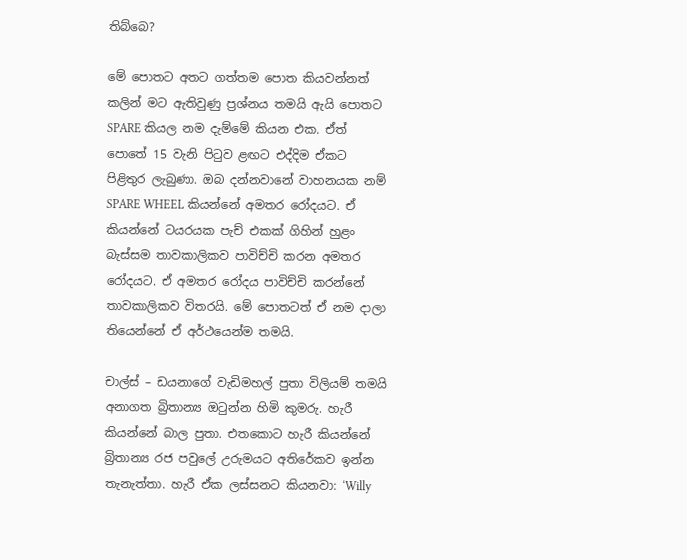තිබ්බෙ?

මේ පොතට අතට ගත්තම පොත කියවන්නත් කලින් මට ඇතිවුණු ප්‍රශ්නය තමයි ඇයි පොතට SPARE කියල නම දැම්මේ කියන එක. ඒත් පොතේ 15 වැනි පිටුව ළඟට එද්දිම ඒකට පිළිතුර ලැබුණා. ඔබ දන්නවානේ වාහනයක නම් SPARE WHEEL කියන්නේ අමතර රෝදයට. ඒ කියන්නේ ටයරයක පැච් එකක් ගිහින් හුළං බැස්සම තාවකාලිකව පාවිච්චි කරන අමතර රෝදයට. ඒ අමතර රෝදය පාවිච්චි කරන්නේ තාවකාලිකව විතරයි. මේ පොතටත් ඒ නම දාලා තියෙන්නේ ඒ අර්ථයෙන්ම තමයි.

චාල්ස් – ඩයනාගේ වැඩිමහල් පුතා විලියම් තමයි අනාගත බ්‍රිතාන්‍ය ඔටුන්න හිමි කුමරු. හැරී කියන්නේ බාල පුතා. එතකොට හැරී කියන්නේ බ්‍රිතාන්‍ය රජ පවුලේ උරුමයට අතිරේකව ඉන්න තැනැත්තා. හැරී ඒක ලස්සනට කියනවා: ‘Willy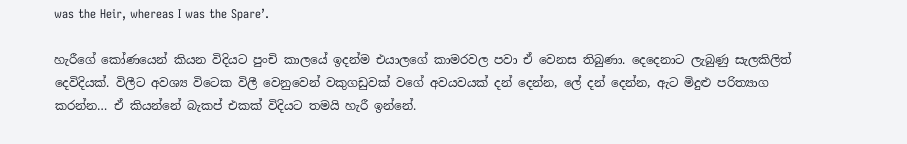was the Heir, whereas I was the Spare’.

හැරීගේ කෝණයෙන් කියන විදියට පුංචි කාලයේ ඉදන්ම එයාලගේ කාමරවල පවා ඒ වෙනස තිබුණා. දෙදෙනාට ලැබුණු සැලකිලිත් දෙවිදියක්. විලීට අවශ්‍ය විටෙක විලී වෙනුවෙන් වකුගඩුවක් වගේ අවයවයක් දන් දෙන්න, ලේ දන් දෙන්න, ඇට මිදුළු පරිත්‍යාග කරන්න… ඒ කියන්නේ බැකප් එකක් විදියට තමයි හැරී ඉන්නේ.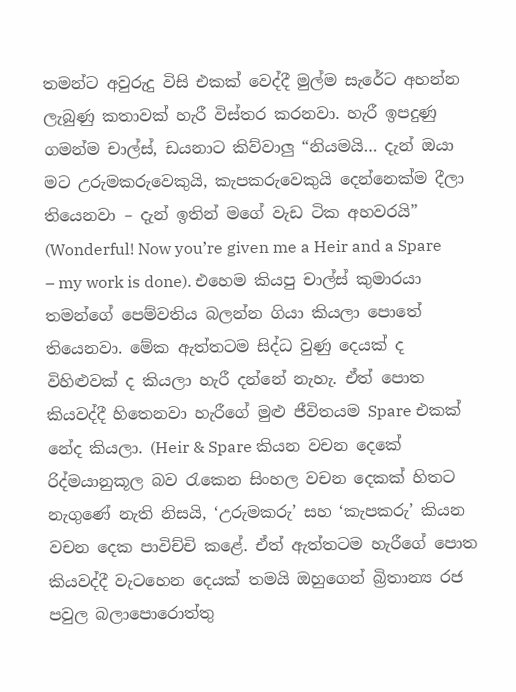තමන්ට අවුරුදු විසි එකක් වෙද්දී මුල්ම සැරේට අහන්න ලැබුණු කතාවක් හැරී විස්තර කරනවා. හැරී ඉපදුණු ගමන්ම චාල්ස්, ඩයනාට කිව්වාලු “නියමයි… දැන් ඔයා මට උරුමකරුවෙකුයි, කැපකරුවෙකුයි දෙන්නෙක්ම දීලා තියෙනවා – දැන් ඉතින් මගේ වැඩ ටික අහවරයි” (Wonderful! Now you’re given me a Heir and a Spare – my work is done). එහෙම කියපු චාල්ස් කුමාරයා තමන්ගේ පෙම්වතිය බලන්න ගියා කියලා පොතේ තියෙනවා. මේක ඇත්තටම සිද්ධ වුණු දෙයක් ද විහිළුවක් ද කියලා හැරී දන්නේ නැහැ. ඒත් පොත කියවද්දී හිතෙනවා හැරීගේ මුළු ජීවිතයම Spare එකක් නේද කියලා. (Heir & Spare කියන වචන දෙකේ රිද්මයානුකූල බව රැකෙන සිංහල වචන දෙකක් හිතට නැගු‍ණේ නැති නිසයි, ‘උරුමකරු’ සහ ‘කැපකරු’ කියන වචන දෙක පාවිච්චි ක‍ළේ. ඒත් ඇත්තටම හැරීගේ පොත කියවද්දී වැටහෙන දෙයක් තමයි ඔහුගෙන් බ්‍රිතාන්‍ය රජ පවුල බලාපොරොත්තු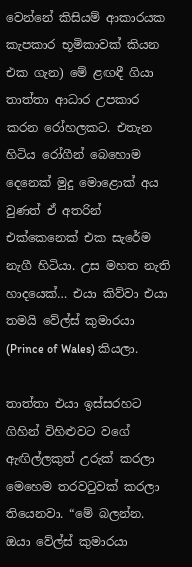වෙන්නේ කිසියම් ආකාරයක කැපකාර භූමිකාවක් කියන එක ගැන) මේ ළඟඳී ගියා තාත්තා ආධාර උපකාර කරන රෝහලකට. එතැන හිටිය රෝගීන් බෙහොම දෙනෙක් මුදු මොළොක් අය වුණත් ඒ අතරින් එක්කෙනෙක් එක සැරේම නැගී හිටියා. උස මහත නැති හාදයෙක්… එයා කිව්වා එයා තමයි වේල්ස් කුමාරයා (Prince of Wales) කියලා.

තාත්තා එයා ඉස්සරහට ගිහින් විහිළුවට වගේ ඇඟිල්ලකුත් උරුක් කරලා මෙහෙම තරවටුවක් කරලා තියෙනවා. “මේ බලන්න. ඔයා වේල්ස් කුමාරයා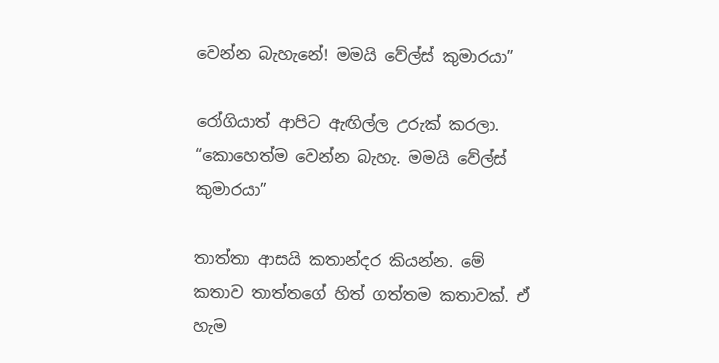වෙන්න බැහැනේ! මමයි වේල්ස් කුමාරයා”

රෝගියාත් ආපිට ඇඟිල්ල උරුක් කරලා. “කොහෙත්ම වෙන්න බැහැ. මමයි වේල්ස් කුමාරයා”

තාත්තා ආසයි කතාන්දර කියන්න. මේ කතාව තාත්තගේ හිත් ගත්තම කතාවක්. ඒ හැම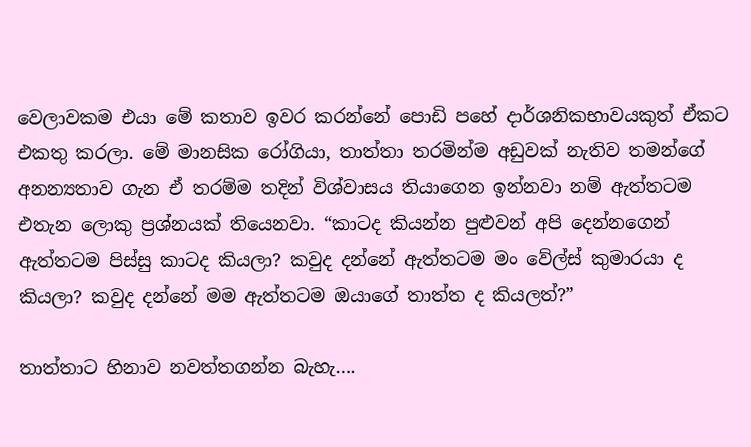වෙලාවකම එයා මේ කතාව ඉවර කරන්නේ පොඩි පහේ දාර්ශනිකභාවයකුත් ඒකට එකතු කරලා. මේ මානසික රෝගියා, තාත්තා තරමින්ම අඩුවක් නැතිව තමන්ගේ අනන්‍යතාව ගැන ඒ තරම්ම තදින් විශ්වාසය තියාගෙන ඉන්නවා නම් ඇත්තටම එතැන ලොකු ප්‍රශ්නයක් තියෙනවා. “කාටද කියන්න පුළුවන් අපි දෙන්නගෙන් ඇත්තටම පිස්සු කාටද කියලා? කවුද දන්නේ ඇත්තටම මං වේල්ස් කුමාරයා ද කියලා? කවුද දන්නේ මම ඇත්තටම ඔයාගේ තාත්ත ද කියලත්?”

තාත්තාට හිනාව නවත්තගන්න බැහැ….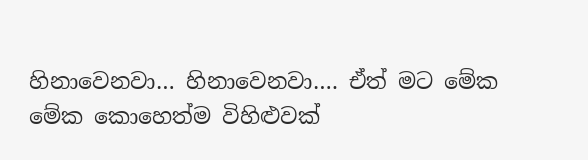හිනාවෙනවා… හිනාවෙනවා…. ඒත් මට මේක මේක කොහෙත්ම විහිළුවක්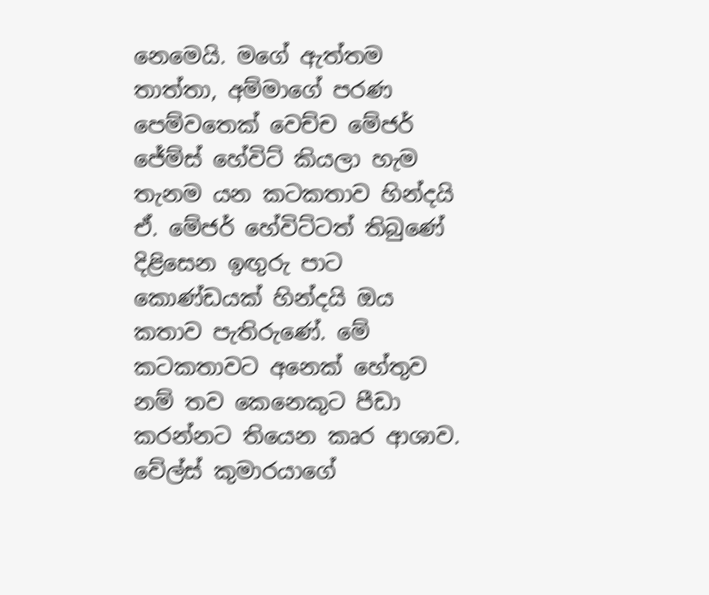නෙමෙයි. මගේ ඇත්තම තාත්තා, අම්මාගේ පරණ පෙම්වතෙක් වෙච්ච මේජර් ජේම්ස් හේවිට් කියලා හැම තැනම යන කටකතාව හින්දයි ඒ. මේජර් හේවිට්ටත් තිබුණේ දිළිසෙන ඉඟුරු පාට කොණ්ඩයක් හින්දයි ඔය කතාව පැතිරු‍ණේ. මේ කටකතාවට අනෙක් හේතුව නම් තව කෙනෙකුට පීඩා කරන්නට තියෙන කෘර ආශාව. වේල්ස් කුමාරයාගේ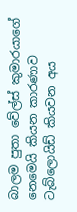බාලම පුතා වේල්ස් කුමාරයාගේ නෙමෙයි කියන කාරණාව ටැබ්ලොයිඩ් කියවන අය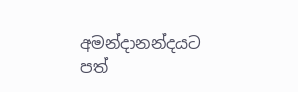අමන්දානන්දයට පත්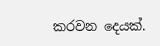කරවන දෙයක්.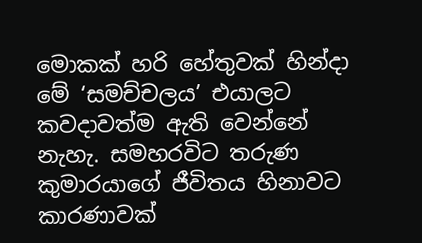මොකක් හරි හේතුවක් හින්දා මේ ‘සමච්චලය’ එයාලට කවදාවත්ම ඇති වෙන්නේ නැහැ. සමහරවිට තරුණ කුමාරයාගේ ජීවිතය හිනාවට කාරණාවක්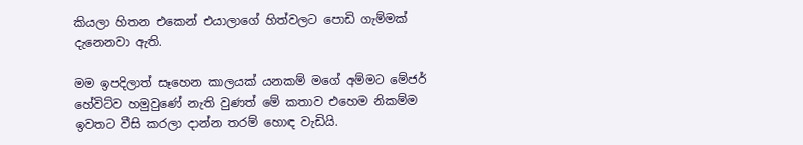කියලා හිතන එකෙන් එයාලාගේ හිත්වලට පොඩි ගැම්මක් දැනෙනවා ඇති.

මම ඉපදිලාත් සෑහෙන කාලයක් යනකම් මගේ අම්මට මේජර් හේවිට්ව හමුවුණේ නැති වුණත් මේ කතාව එහෙම නිකම්ම ඉවතට වීසි කරලා දාන්න තරම් හොඳ වැඩියි.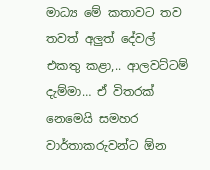මාධ්‍ය මේ කතාවට තව තවත් අලුත් දේවල් එකතු කළා,.. ආලවට්ටම් දැම්මා… ඒ විතරක් නෙමෙයි සමහර වාර්තාකරුවන්ට ඕන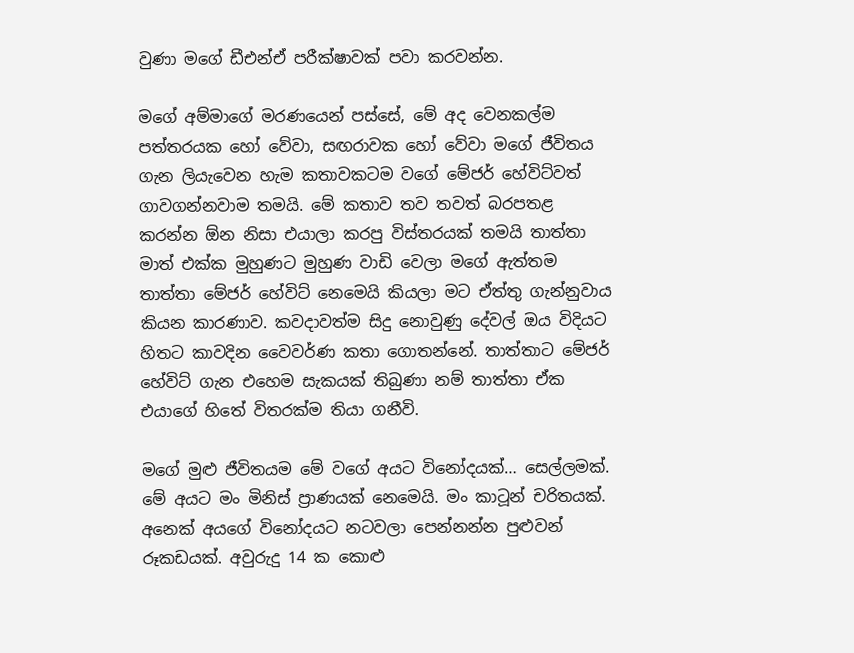වුණා මගේ ඩීඑන්ඒ පරීක්ෂාවක් පවා කරවන්න.

මගේ අම්මාගේ මරණයෙන් පස්සේ, මේ අද වෙනකල්ම පත්තරයක හෝ වේවා, සඟරාවක හෝ වේවා මගේ ජීවිතය ගැන ලියැවෙන හැම කතාවකටම වගේ මේජර් හේවිට්වත් ගාවගන්නවාම තමයි. මේ කතාව තව තවත් බරපතළ කරන්න ඕන නිසා එයාලා කරපු විස්තරයක් තමයි තාත්තා මාත් එක්ක මුහුණට මුහුණ වාඩි වෙලා මගේ ඇත්තම තාත්තා මේජර් හේවිට් නෙමෙයි කියලා මට ඒත්තු ගැන්නුවාය කියන කාරණාව. කවදාවත්ම සිදු නොවුණු දේවල් ඔය විදියට හිතට කාවදින වෛවර්ණ කතා ගොතන්නේ. තාත්තාට මේජර් හේවිට් ගැන එහෙම සැකයක් තිබුණා නම් තාත්තා ඒක එයාගේ හිතේ විතරක්ම තියා ගනීවි.

මගේ මුළු ජීවිතයම මේ වගේ අයට විනෝදයක්… සෙල්ලමක්. මේ අයට මං මිනිස් ප්‍රාණයක් නෙමෙයි. මං කාටූන් චරිතයක්. අනෙක් අයගේ විනෝදයට නටවලා පෙන්නන්න පුළුවන් රූකඩයක්. අවුරුදු 14 ක කොළු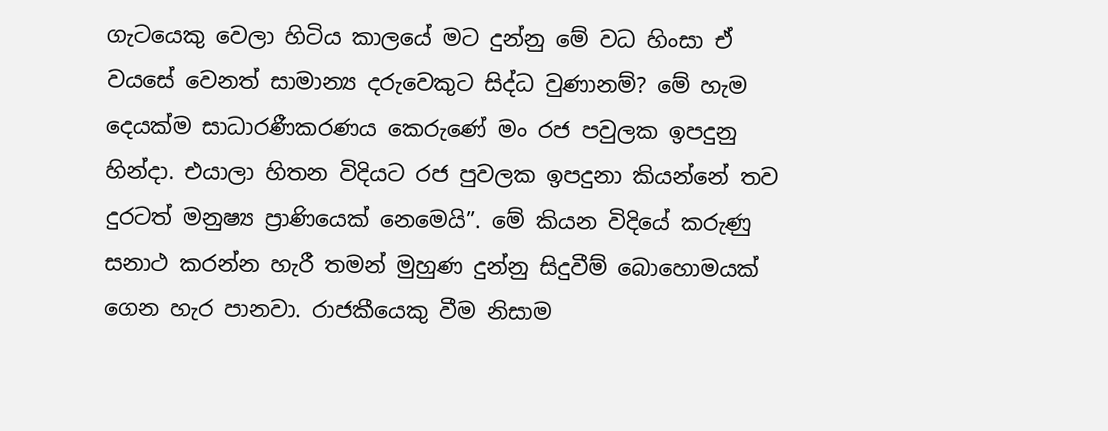ගැටයෙකු වෙලා හිටිය කාලයේ මට දුන්නු මේ වධ හිංසා ඒ වයසේ වෙනත් සාමාන්‍ය දරුවෙකුට සිද්ධ වුණානම්? මේ හැම දෙයක්ම සාධාරණීකරණය කෙරුණේ මං රජ පවුලක ඉපදුනු හින්දා. එයාලා හිතන විදියට රජ පුවලක ඉපදුනා කියන්නේ තව දුරටත් මනුෂ්‍ය ප්‍රාණියෙක් නෙමෙයි”. මේ කියන විදියේ කරුණු සනාථ කරන්න හැරී තමන් මුහුණ දුන්නු සිදුවීම් බොහොමයක් ගෙන හැර පානවා. රාජකීයෙකු වීම නිසාම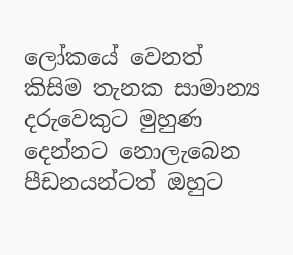ලෝකයේ වෙනත් කිසිම තැනක සාමාන්‍ය දරුවෙකුට මුහුණ දෙන්නට නොලැබෙන පීඩනයන්ටත් ඔහුට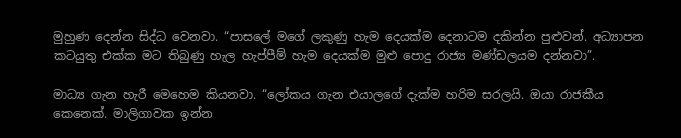මුහුණ දෙන්න සිද්ධ වෙනවා. “පාසලේ මගේ ලකුණු හැම දෙයක්ම දෙනාටම දකින්න පුළුවන්. අධ්‍යාපන කටයුතු එක්ක මට තිබුණු හැල හැප්පීම් හැම දෙයක්ම මුළු පොදු රාජ්‍ය මණ්ඩලයම දන්නවා”.

මාධ්‍ය ගැන හැරී මෙහෙම කියනවා. “ලෝකය ගැන එයාලගේ දැක්ම හරිම සරලයි. ඔයා රාජකීය කෙනෙක්. මාලිගාවක ඉන්න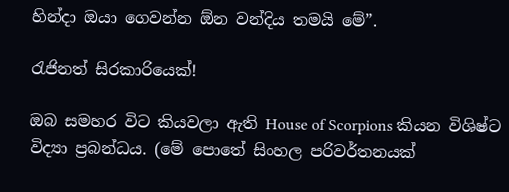හින්දා ඔයා ගෙවන්න ඕන වන්දිය තමයි මේ”.

රැජිනත් සිරකාරියෙක්!

ඔබ සමහර විට කියවලා ඇති House of Scorpions කියන විශිෂ්ට විද්‍යා ප්‍රබන්ධය. (මේ පොතේ සිංහල පරිවර්තනයක්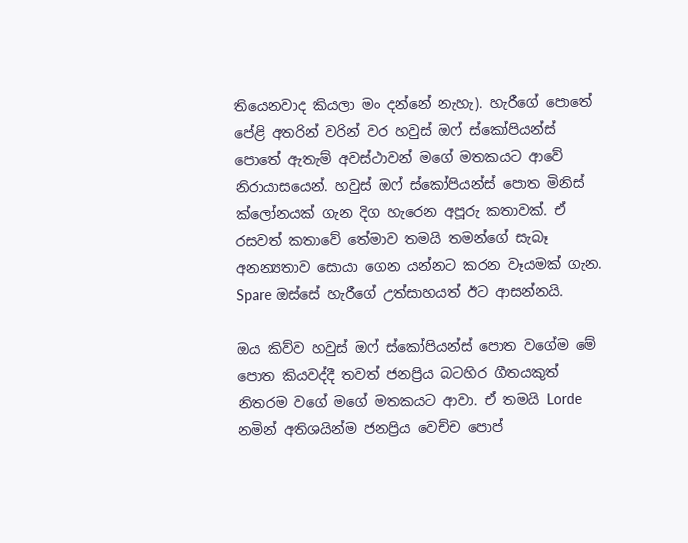තියෙනවාද කියලා මං දන්නේ නැහැ). හැරීගේ පොතේ පේළි අතරින් වරින් වර හවුස් ඔෆ් ස්කෝපියන්ස් පොතේ ඇතැම් අවස්ථාවන් මගේ මතකයට ආවේ නිරායාසයෙන්. හවුස් ඔෆ් ස්කෝපියන්ස් පොත මිනිස් ක්ලෝනයක් ගැන දිග හැරෙන අපූරු කතාවක්. ඒ රසවත් කතාවේ තේමාව තමයි තමන්ගේ සැබෑ අනන්‍යතාව සොයා ගෙන යන්නට කරන වෑයමක් ගැන. Spare ඔස්සේ හැරීගේ උත්සාහයත් ඊට ආසන්නයි.

ඔය කිව්ව හවුස් ඔෆ් ස්කෝපියන්ස් පොත වගේම මේ පොත කියවද්දී තවත් ජනප්‍රිය බටහිර ගීතයකුත් නිතරම වගේ මගේ මතකයට ආවා. ඒ තමයි Lorde නමින් අතිශයින්ම ජනප්‍රිය වෙච්ච පොප්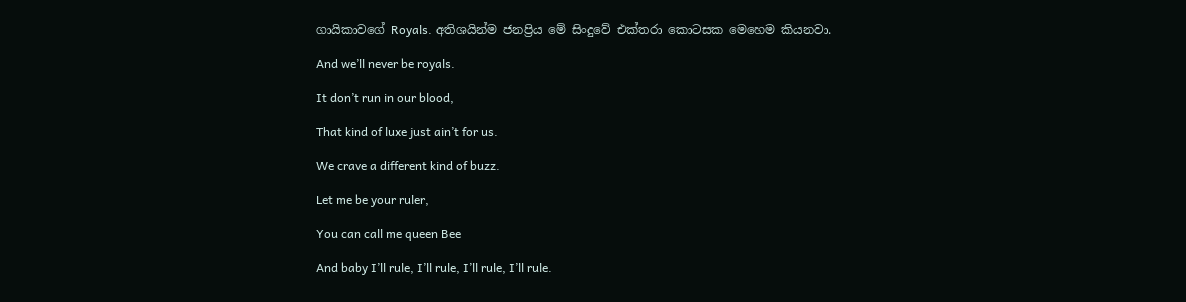ගායිකාවගේ Royals. අතිශයින්ම ජනප්‍රිය මේ සිංදුවේ එක්තරා කොටසක මෙහෙම කියනවා.

And we’ll never be royals.

It don’t run in our blood,

That kind of luxe just ain’t for us.

We crave a different kind of buzz.

Let me be your ruler,

You can call me queen Bee

And baby I’ll rule, I’ll rule, I’ll rule, I’ll rule.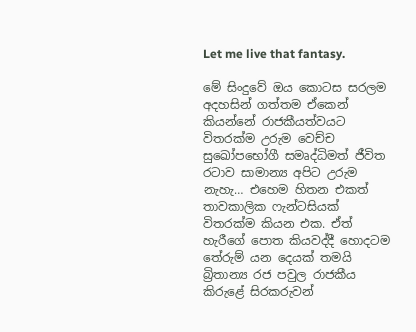Let me live that fantasy.

මේ සිංදුවේ ඔය කොටස සරලම අදහසින් ගත්තම ඒකෙන් කියන්නේ රාජකීයත්වයට විතරක්ම උරුම වෙච්ච සුඛෝපභෝගී සමෘද්ධිමත් ජීවිත රටාව සාමාන්‍ය අපිට උරුම නැහැ… එහෙම හිතන එකත් තාවකාලික ෆැන්ටසියක් විතරක්ම කියන එක. ඒත් හැරීගේ පොත කියවද්දී හොදටම තේරුම් යන දෙයක් තමයි බ්‍රිතාන්‍ය රජ පවුල රාජකීය කිරුළේ සිරකරුවන්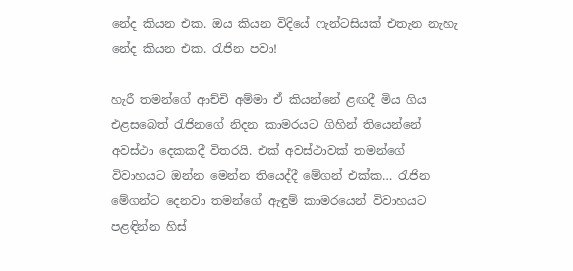නේද කියන එක. ඔය කියන විදියේ ෆැන්ටසියක් එතැන නැහැ නේද කියන එක. රැජින පවා!

හැරී තමන්ගේ ආච්චි අම්මා ඒ කියන්නේ ළඟදී මිය ගිය එළසබෙත් රැජිනගේ නිදන කාමරයට ගිහින් තියෙන්නේ අවස්ථා දෙකකදී විතරයි. එක් අවස්ථාවක් තමන්ගේ විවාහයට ඔන්න මෙන්න තියෙද්දී මේගන් එක්ක… රැජින මේගන්ට දෙනවා තමන්ගේ ඇඳුම් කාමරයෙන් විවාහයට පළඳින්න හිස්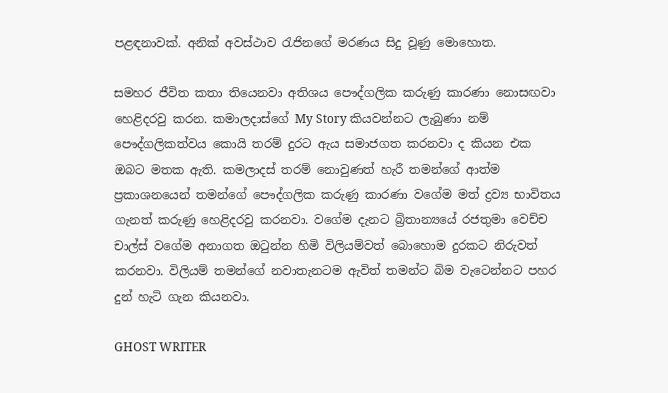පළඳනාවක්. අනික් අවස්ථාව රැජිනගේ මරණය සිදු වූණු මොහොත.

සමහර ජීවිත කතා තියෙනවා අතිශය පෞද්ගලික කරුණු කාරණා නොසඟවා හෙළිදරවු කරන. කමාලදාස්ගේ My Story කියවන්නට ලැබුණා නම් පෞද්ගලිකත්වය කොයි තරම් දුරට ඇය සමාජගත කරනවා ද කියන එක ඔබට මතක ඇති. කමලාදස් තරම් නොවුණත් හැරී තමන්ගේ ආත්ම ප්‍රකාශනයෙන් තමන්ගේ පෞද්ගලික කරුණු කාරණා වගේම මත් ද්‍රව්‍ය භාවිතය ගැනත් කරුණු හෙළිදරවු කරනවා. වගේම දැනට බ්‍රිතාන්‍යයේ රජතුමා වෙච්ච චාල්ස් වගේම අනාගත ඔටුන්න හිමි විලියම්වත් බොහොම දුරකට නිරුවත් කරනවා. විලියම් තමන්ගේ නවාතැනටම ඇවිත් තමන්ට බිම වැටෙන්නට පහර දුන් හැටි ගැන කියනවා.

GHOST WRITER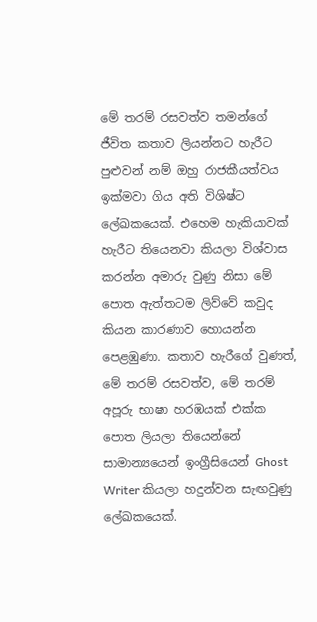මේ තරම් රසවත්ව තමන්ගේ ජීවිත කතාව ලියන්නට හැරීට පුළුවන් නම් ඔහු රාජකීයත්වය ඉක්මවා ගිය අති විශිෂ්ට ලේඛකයෙක්. එහෙම හැකියාවක් හැරීට තියෙනවා කියලා විශ්වාස කරන්න අමාරු වුණු නිසා මේ පොත ඇත්තටම ලිව්වේ කවුද කියන කාරණාව හොයන්න පෙළඹුණා. කතාව හැරීගේ වුණත්, මේ තරම් රසවත්ව, මේ තරම් අපූරු භාෂා හරඹයක් එක්ක පොත ලියලා තියෙන්නේ සාමාන්‍යයෙන් ඉංග්‍රීසියෙන් Ghost Writer කියලා හදුන්වන සැඟවුණු ලේඛකයෙක්.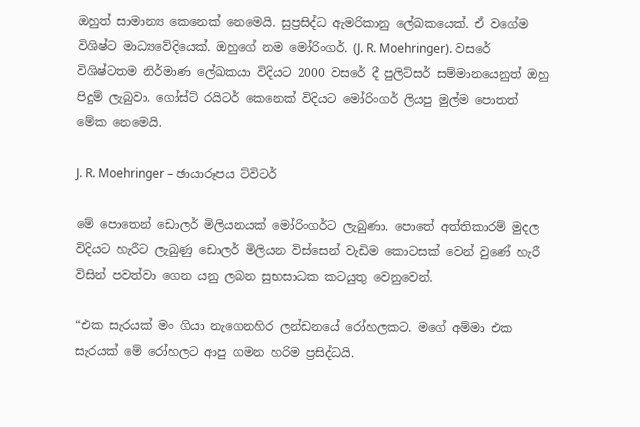ඔහුත් සාමාන්‍ය කෙනෙක් නෙමෙයි. සුප්‍රසිද්ධ ඇමරිකානු ලේඛකයෙක්. ඒ වගේම විශිෂ්ට මාධ්‍යවේදියෙක්. ඔහුගේ නම මෝරිංගර්. (J. R. Moehringer). වසරේ විශිෂ්ටතම නිර්මාණ ලේඛකයා විදියට 2000 වසරේ දී පුලිට්සර් සම්මානයෙනුත් ඔහු පිදුම් ලැබුවා. ගෝස්ට් රයිටර් කෙනෙක් විදියට මෝරිංගර් ලියපු මුල්ම පොතත් මේක නෙමෙයි.

J. R. Moehringer – ඡායාරූපය ට්විටර්

මේ පොතෙන් ඩොලර් මිලියනයක් මෝරිංගර්ට ලැබුණා. පොතේ අත්තිකාරම් මුදල විදියට හැරීට ලැබුණු ඩොලර් මිලියන විස්සෙන් වැඩිම කොටසක් වෙන් වුණේ හැරී විසින් පවත්වා ගෙන යනු ලබන සුභසාධක කටයුතු වෙනුවෙන්.

“එක සැරයක් මං ගියා නැගෙනහිර ලන්ඩනයේ රෝහලකට. මගේ අම්මා එක සැරයක් මේ රෝහලට ආපු ගමන හරිම ප්‍රසිද්ධයි.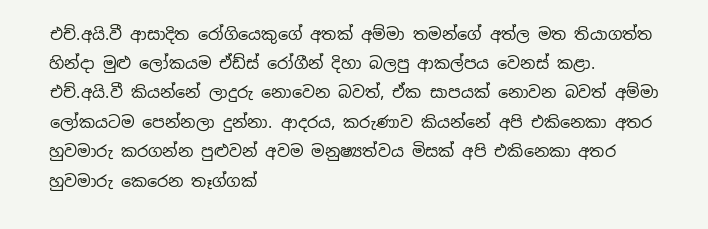එච්.අයි.වී ආසාදිත රෝගියෙකුගේ අතක් අම්මා තමන්ගේ අත්ල මත තියාගත්ත හින්දා මුළු ලෝකයම ඒඩ්ස් රෝගීන් දිහා බලපු ආකල්පය වෙනස් කළා. එච්.අයි.වී කියන්නේ ලාදුරු නොවෙන බවත්, ඒක සාපයක් නොවන බවත් අම්මා ලෝකයටම පෙන්නලා දුන්නා. ආදරය, කරුණාව කියන්නේ අපි එකිනෙකා අතර හුවමාරු කරගන්න පුළුවන් අවම මනුෂ්‍යත්වය මිසක් අපි එකිනෙකා අතර හුවමාරු කෙරෙන තෑග්ගක්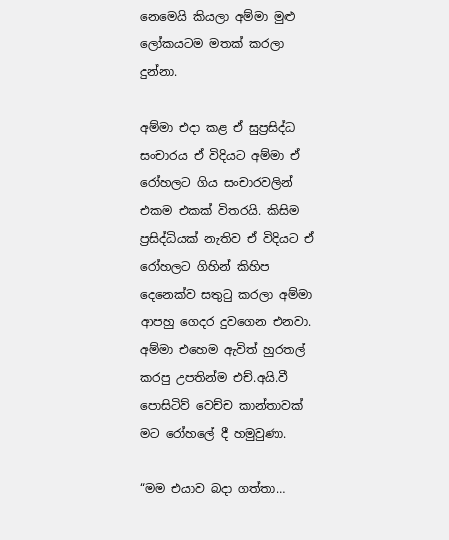නෙමෙයි කියලා අම්මා මුළු ලෝකයටම මතක් කරලා දුන්නා.

අම්මා එදා කළ ඒ සුප්‍රසිද්ධ සංචාරය ඒ විදියට අම්මා ඒ රෝහලට ගිය සංචාරවලින් එකම එකක් විතරයි. කිසිම ප්‍රසිද්ධියක් නැතිව ඒ විදියට ඒ රෝහලට ගිහින් කිහිප දෙනෙක්ව සතුටු කරලා අම්මා ආපහු ගෙදර දුවගෙන එනවා. අම්මා එහෙම ඇවිත් හුරතල් කරපු උපතින්ම එච්.අයි.වී පොසිටිව් වෙච්ච කාන්තාවක් මට රෝහලේ දී හමුවුණා.

“මම එයාව බදා ගත්තා…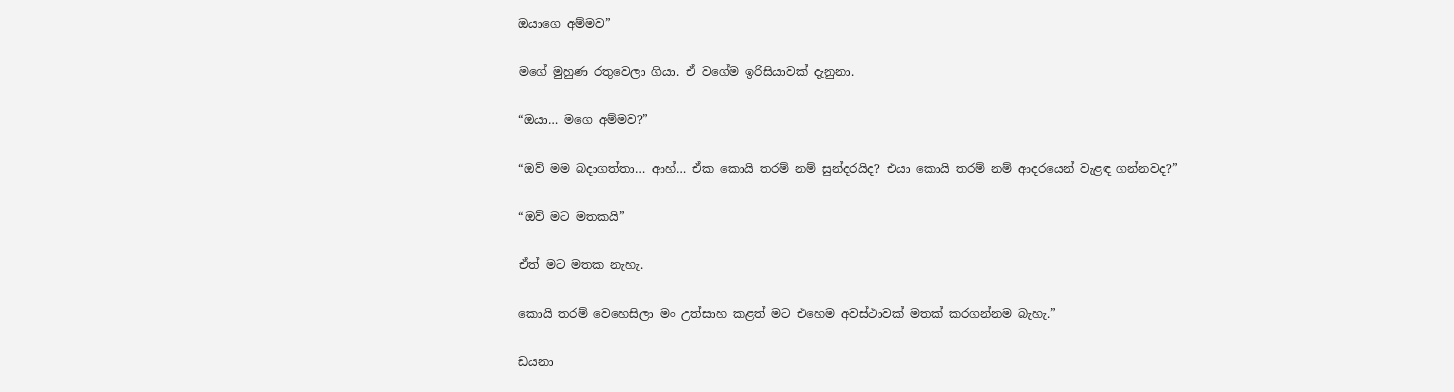ඔයාගෙ අම්මව”

මගේ මුහුණ රතුවෙලා ගියා. ඒ වගේම ඉරිසියාවක් දැනුනා.

“ඔයා… මගෙ අම්මව?”

“ඔව් මම බදාගත්තා… ආහ්… ඒක කොයි තරම් නම් සුන්දරයිද? එයා කොයි තරම් නම් ආදරයෙන් වැළඳ ගන්නවද?”

“ඔව් මට මතකයි”

ඒත් මට මතක නැහැ.

කොයි තරම් වෙහෙසිලා මං උත්සාහ කළත් මට එහෙම අවස්ථාවක් මතක් කරගන්නම බැහැ.”

ඩයනා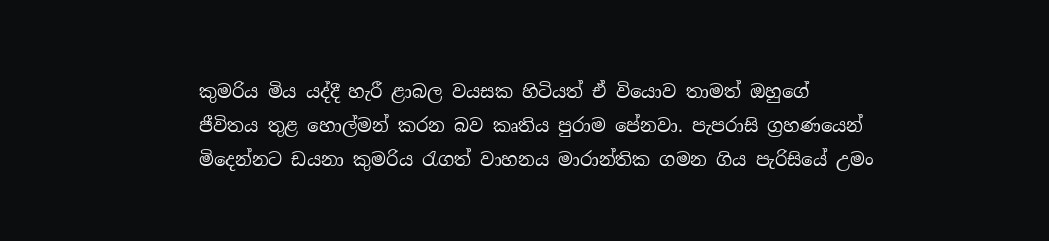කුමරිය මිය යද්දී හැරී ළාබල වයසක හිටියත් ඒ වියොව තාමත් ඔහුගේ ජීවිතය තුළ හොල්මන් කරන බව කෘතිය පුරාම පේනවා. පැපරාසි ග්‍රහණයෙන් මිදෙන්නට ඩයනා කුමරිය රැගත් වාහනය මාරාන්තික ගමන ගිය පැරිසියේ උමං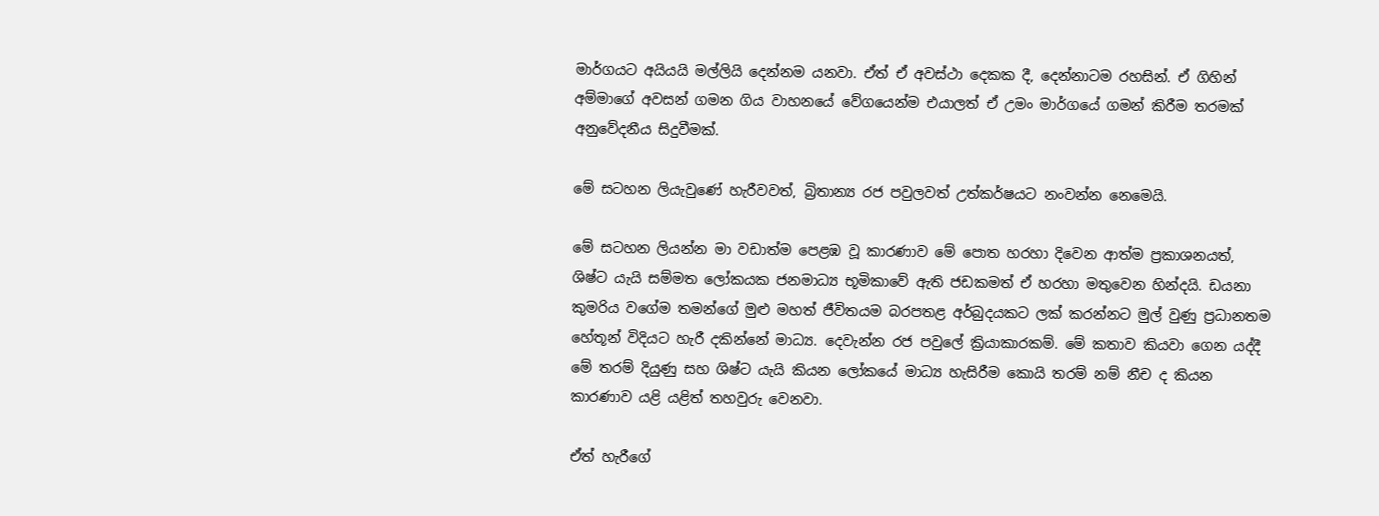මාර්ගයට අයියයි මල්ලියි දෙන්නම යනවා. ඒත් ඒ අවස්ථා දෙකක දී, දෙන්නාටම රහසින්. ඒ ගිහින් අම්මාගේ අවසන් ගමන ගිය වාහනයේ වේගයෙන්ම එයාලත් ඒ උමං මාර්ගයේ ගමන් කිරීම තරමක් අනුවේදනීය සිදුවීමක්.

මේ සටහන ලියැවුණේ හැරීවවත්, බ්‍රිතාන්‍ය රජ පවුලවත් උත්කර්ෂයට නංවන්න නෙමෙයි.

මේ සටහන ලියන්න මා වඩාත්ම පෙළඹ වූ කාරණාව මේ පොත හරහා දිවෙන ආත්ම ප්‍රකාශනයත්, ශිෂ්ට යැයි සම්මත ලෝකයක ජනමාධ්‍ය භූමිකාවේ ඇති ජඩකමත් ඒ හරහා මතුවෙන හින්දයි. ඩයනා කුමරිය වගේම තමන්ගේ මුළු මහත් ජීවිතයම බරපතළ අර්බුදයකට ලක් කරන්නට මුල් වුණු ප්‍රධානතම හේතූන් විදියට හැරී දකින්නේ මාධ්‍ය. දෙවැන්න රජ පවුලේ ක්‍රියාකාරකම්. මේ කතාව කියවා ගෙන යද්දී මේ තරම් දියුණු සහ ශිෂ්ට යැයි කියන ලෝකයේ මාධ්‍ය හැසිරීම කොයි තරම් නම් නීච ද කියන කාරණාව යළි යළිත් තහවුරු වෙනවා.

ඒත් හැරීගේ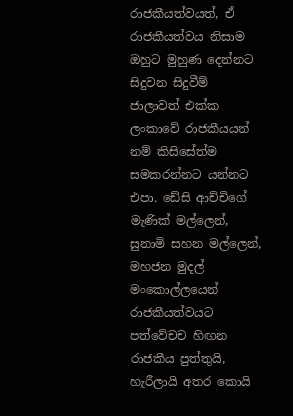රාජකීයත්වයත්, ඒ රාජකීයත්වය නිසාම ඔහුට මුහුණ දෙන්නට සිදුවන සිදුවීම් ජාලාවත් එක්ක ලංකාවේ රාජකීයයන් නම් කිසිසේත්ම සමකරන්නට යන්නට එපා. ඩේසි ආච්චිගේ මැණික් මල්ලෙන්, සුනාමි සහන මල්ලෙන්, මහජන මුදල් මංකොල්ලයෙන් රාජකීයත්වයට පත්වේචච හිඟන රාජකීය පුත්තුයි, හැරීලායි අතර කොයි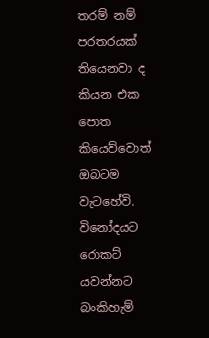තරම් නම් පරතරයක් තියෙනවා ද කියන එක පොත කියෙව්වොත් ඔබටම වැටහේවි. විනෝදයට රොකට් යවන්නට බංකිහැම්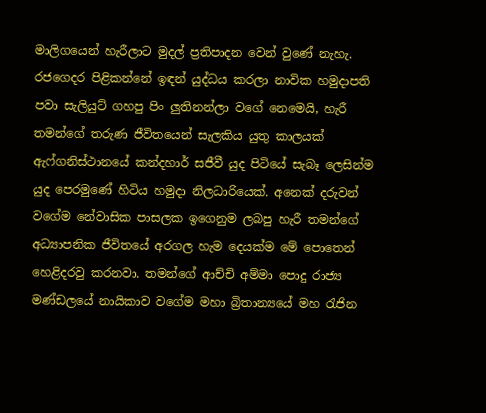මාලිගයෙන් හැරීලාට මුදල් ප්‍රතිපාදන වෙන් වුණේ නැහැ. රජගෙදර පිළිකන්නේ ඉඳන් යුද්ධය කරලා නාවික හමුදාපති පවා සැලියුට් ගහපු පිං ලුතිනන්ලා වගේ නෙමෙයි, හැරී තමන්ගේ තරුණ ජීවිතයෙන් සැලකිය යුතු කාලයක් ඇෆ්ගනිස්ථානයේ කන්දහාර් සජීවී යුද පිටියේ සැබෑ ලෙසින්ම යුද පෙරමුණේ හිටිය හමුදා නිලධාරියෙක්. අනෙක් දරුවන් වගේම නේවාසික පාසලක ඉගෙනුම ලබපු හැරී තමන්ගේ අධ්‍යාපනික ජීවිතයේ අරගල හැම දෙයක්ම මේ පොතෙන් හෙළිදරවු කරනවා. තමන්ගේ ආච්චි අම්මා පොදු රාජ්‍ය මණ්ඩලයේ නායිකාව වගේම මහා බ්‍රිතාන්‍යයේ මහ රැජින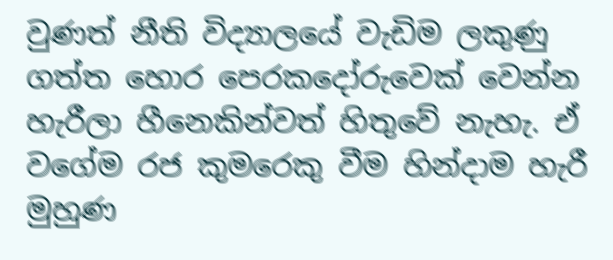වුණත් නීති විද්‍යාලයේ වැඩිම ලකුණු ගත්ත හොර පෙරකදෝරුවෙක් වෙන්න හැරීලා හීනෙකින්වත් හිතුවේ නැහැ. ඒ වගේම රජ කුමරෙකු වීම හින්දාම හැරී මුහුණ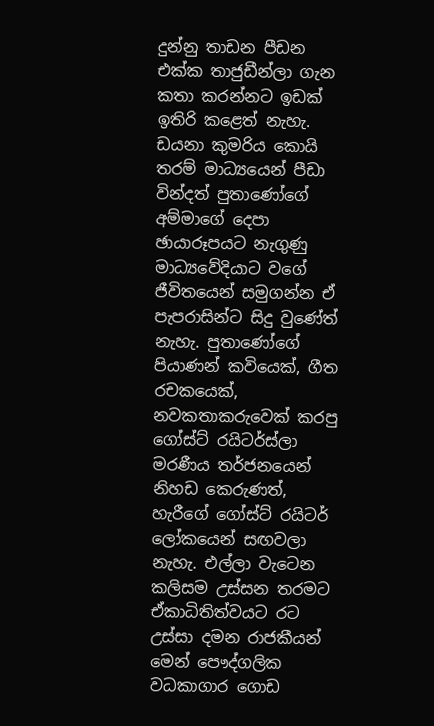දුන්නු තාඩන පීඩන එක්ක තාජුඩීන්ලා ගැන කතා කරන්නට ඉඩක් ඉතිරි කළෙත් නැහැ. ඩයනා කුමරිය කොයි තරම් මාධ්‍යයෙන් පීඩා වින්දත් පුතාණෝගේ අම්මාගේ දෙපා ඡායාරූපයට නැගුණු මාධ්‍යවේදියාට වගේ ජීවිතයෙන් සමුගන්න ඒ පැපරාසින්ට සිදු වුණේත් නැහැ. පුතාණෝගේ පියාණන් කවියෙක්, ගීත රචකයෙක්, නවකතාකරුවෙක් කරපු ගෝස්ට් රයිටර්ස්ලා මරණීය තර්ජනයෙන් නිහඩ කෙරුණත්, හැරීගේ ගෝස්ට් රයිටර් ලෝකයෙන් සඟවලා නැහැ. එල්ලා වැටෙන කලිසම උස්සන තරමට ඒකාධිතිත්වයට රට උස්සා දමන රාජකීයන් මෙන් පෞද්ගලික වධකාගාර ගොඩ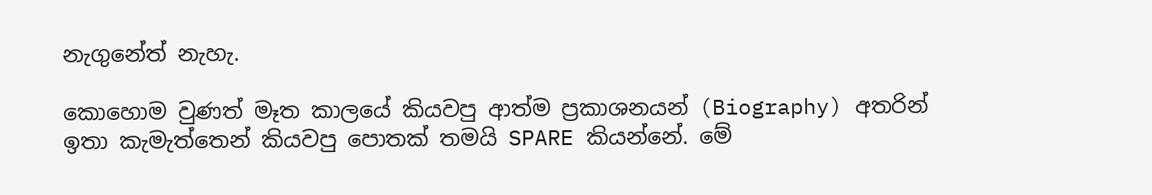නැගුනේත් නැහැ.

කොහොම වුණත් මෑත කාලයේ කියවපු ආත්ම ප්‍රකාශනයන් (Biography) අතරින් ඉතා කැමැත්තෙන් කියවපු පොතක් තමයි SPARE කියන්නේ. මේ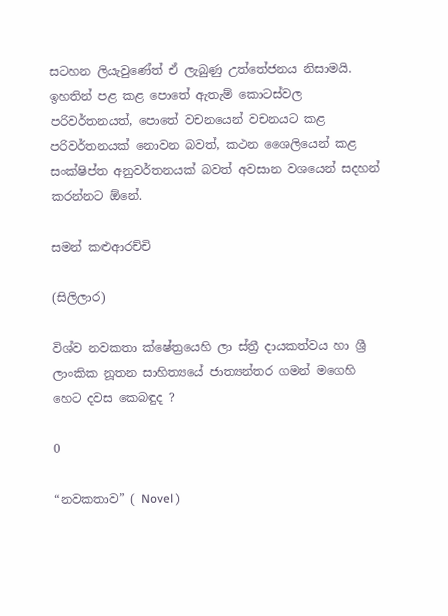සටහන ලියැවුණේත් ඒ ලැබුණු උත්තේජනය නිසාමයි. ඉහතින් පළ කළ පොතේ ඇතැම් කොටස්වල පරිවර්තනයත්, පොතේ වචනයෙන් වචනයට කළ පරිවර්තනයක් නොවන බවත්, කථන ශෛලියෙන් කළ සංක්ෂිප්ත අනුවර්තනයක් බවත් අවසාන වශයෙන් සදහන් කරන්නට ඕනේ.

සමන් කළුආරච්චි

(සිලිලාර)

විශ්ව නවකතා ක්ෂේත්‍රයෙහි ලා ස්ත්‍රී දායකත්වය හා ශ්‍රී ලාංකික නූතන සාහිත්‍යයේ ජාත්‍යන්තර ගමන් මගෙහි හෙට දවස කෙබඳුද ?

0

“නවකතාව” ( Novel )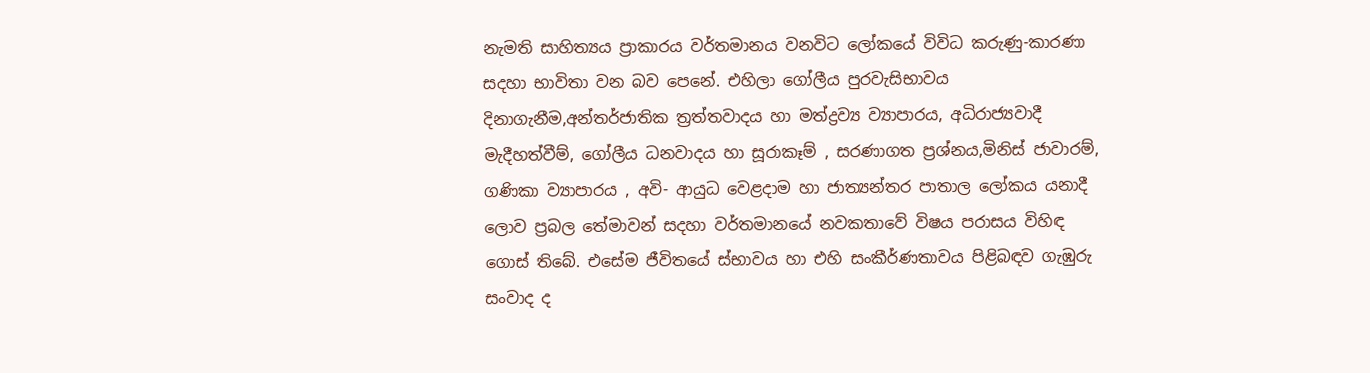නැමති සාහිත්‍යය ප්‍රාකාරය වර්තමානය වනවිට ලෝකයේ විවිධ කරුණු-කාරණා සදහා භාවිතා වන බව පෙනේ. එහිලා ගෝලීය පුරවැසිභාවය දිනාගැනීම,අන්තර්ජාතික ත්‍රත්තවාදය හා මත්ද්‍රව්‍ය ව්‍යාපාරය, අධිරාජ්‍යවාදී මැදීහත්වීම්, ගෝලීය ධනවාදය හා සූරාකෑම් , සරණාගත ප්‍රශ්නය,මිනිස් ජාවාරම්, ගණිකා ව්‍යාපාරය , අවි- ආයුධ වෙළදාම හා ජාත්‍යන්තර පාතාල ලෝකය යනාදී ලොව ප්‍රබල තේමාවන් සදහා වර්තමානයේ නවකතාවේ විෂය පරාසය විහිඳ ගොස් තිබේ. එසේම ජීවිතයේ ස්භාවය හා එහි සංකීර්ණතාවය පිළිබඳව ගැඹුරු සංවාද ද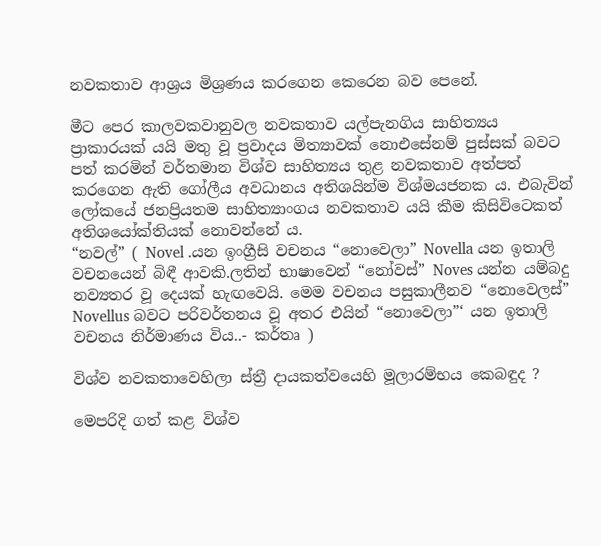නවකතාව ආශ්‍රය මිශ්‍රණය කරගෙන කෙරෙන බව පෙනේ.

මීට පෙර කාලවකවානුවල නවකතාව යල්පැනගිය සාහිත්‍යය ප්‍රාකාරයක් යයි මතු වූ ප්‍රවාදය මිත්‍යාවක් නොඑසේනම් පුස්සක් බවට පත් කරමින් වර්තමාන විශ්ව සාහිත්‍යය තුළ නවකතාව අත්පත් කරගෙන ඇති ගෝලීය අවධානය අතිශයින්ම විශ්මයජනක ය. එබැවින් ලෝකයේ ජනප්‍රියතම සාහිත්‍යාංගය නවකතාව යයි කීම කිසිවිටෙකත් අතිශයෝක්තියක් නොවන්නේ ය.
“නවල්” ( Novel .යන ඉංග්‍රීසි වචනය “නොවෙලා” Novella යන ඉතාලි වචනයෙන් බිඳී ආවකි.ලතින් භාෂාවෙන් “නෝවස්” Noves යන්න යම්බදු නව්‍යතර වූ දෙයක් හැඟවෙයි. මෙම වචනය පසුකාලීනව “නොවෙලස්” Novellus බවට පරිවර්තනය වූ අතර එයින් “නොවෙලා”‘ යන ඉතාලි වචනය නිර්මාණය විය..- කර්තෘ )

විශ්ව නවකතාවෙහිලා ස්ත්‍රී දායකත්වයෙහි මූලාරම්භය කෙබඳුද ?

මෙපරිදි ගත් කළ විශ්ව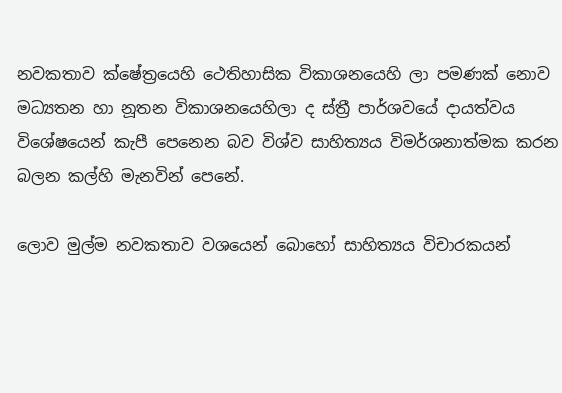නවකතාව ක්ෂේත්‍රයෙහි ථෙතිහාසික විකාශනයෙහි ලා පමණක් නොව මධ්‍යතන හා නූතන විකාශනයෙහිලා ද ස්ත්‍රී පාර්ශවයේ දායත්වය විශේෂයෙන් කැපී පෙනෙන බව විශ්ව සාහිත්‍යය විමර්ශනාත්මක කරන බලන කල්හි මැනවින් පෙනේ.

ලොව මුල්ම නවකතාව වශයෙන් බොහෝ සාහිත්‍යය විචාරකයන්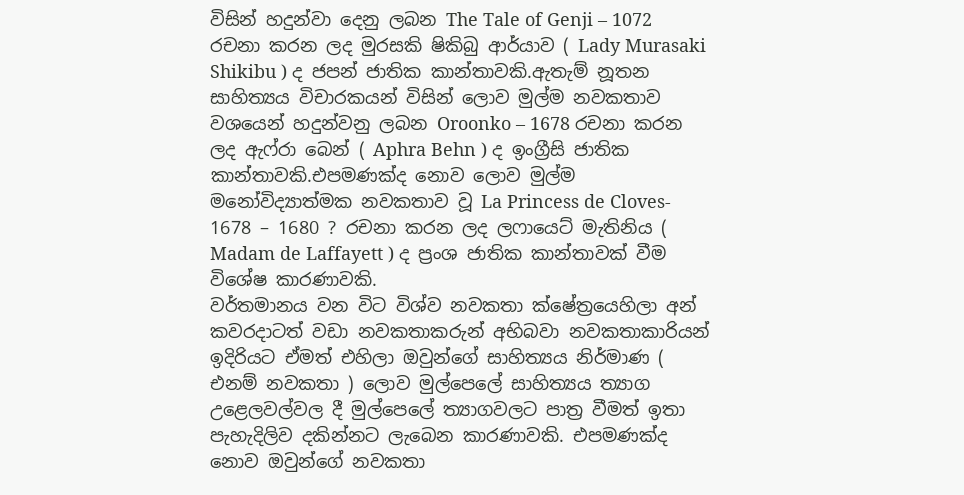විසින් හදුන්වා දෙනු ලබන The Tale of Genji – 1072 රචනා කරන ලද මුරසකි ෂිකිබු ආර්යාව ( Lady Murasaki Shikibu ) ද ජපන් ජාතික කාන්තාවකි.ඇතැම් නූතන සාහිත්‍යය විචාරකයන් විසින් ලොව මුල්ම නවකතාව වශයෙන් හදුන්වනු ලබන Oroonko – 1678 රචනා කරන ලද ඇෆ්රා බෙන් ( Aphra Behn ) ද ඉංග්‍රීසි ජාතික කාන්තාවකි.එපමණක්ද නොව ලොව මුල්ම මනෝවිද්‍යාත්මක නවකතාව වූ La Princess de Cloves- 1678 – 1680 ? රචනා කරන ලද ලෆායෙට් මැතිනිය ( Madam de Laffayett ) ද ප්‍රංශ ජාතික කාන්තාවක් වීම විශේෂ කාරණාවකි.
වර්තමානය වන විට විශ්ව නවකතා ක්ෂේත්‍රයෙහිලා අන් කවරදාටත් වඩා නවකතාකරුන් අභිබවා නවකතාකාරියන් ඉදිරියට ඒමත් එහිලා ඔවුන්ගේ සාහිත්‍යය නිර්මාණ ( එනම් නවකතා ) ලොව මුල්පෙලේ සාහිත්‍යය ත්‍යාග උළෙලවල්වල දී මුල්පෙලේ ත්‍යාගවලට පාත්‍ර වීමත් ඉතා පැහැදිලිව දකින්නට ලැබෙන කාරණාවකි. එපමණක්ද නොව ඔවුන්ගේ නවකතා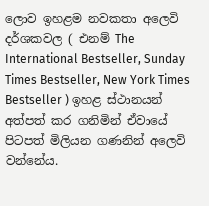ලොව ඉහළම නවකතා අලෙවි දර්ශකවල ( එනම් The International Bestseller, Sunday Times Bestseller, New York Times Bestseller ) ඉහළ ස්ථානයන් අත්පත් කර ගනිමින් ඒවායේ පිටපත් මිලියන ගණනින් අලෙවි වන්නේය.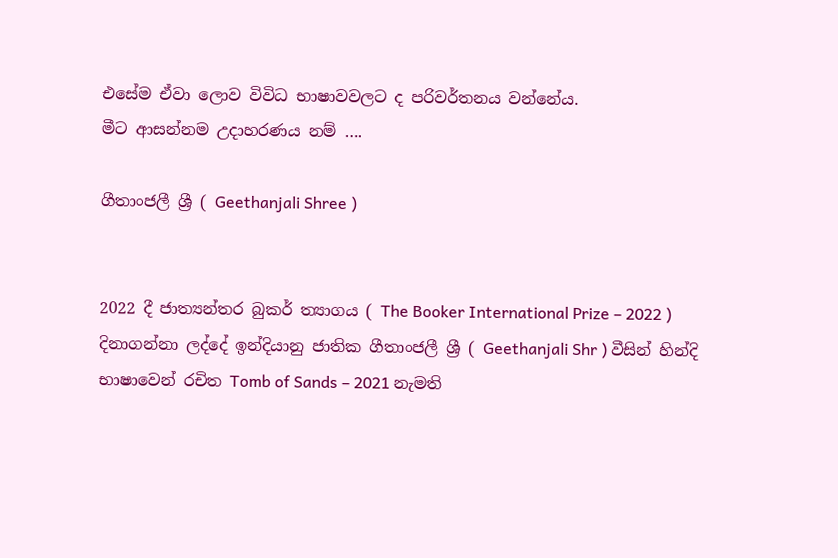එසේම ඒවා ලොව විවිධ භාෂාවවලට ද පරිවර්තනය වන්නේය.
මීට ආසන්නම උදාහරණය නම් ….

ගීතාංජලී ශ්‍රී ( Geethanjali Shree )


2022 දී ජාත්‍යන්තර බුකර් ත්‍යාගය ( The Booker International Prize – 2022 ) දිනාගන්නා ලද්දේ ඉන්දියානු ජාතික ගීතාංජලී ශ්‍රී ( Geethanjali Shr ) වීසින් හින්දි භාෂාවෙන් රචිත Tomb of Sands – 2021 නැමති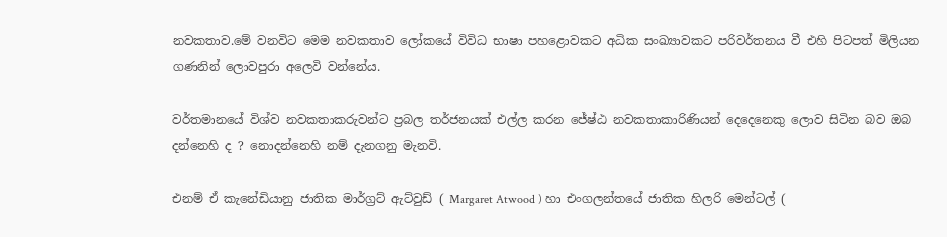නවකතාව.මේ වනවිට මෙම නවකතාව ලෝකයේ විවිධ භාෂා පහළොවකට අධික සංඛ්‍යාවකට පරිවර්තනය වී එහි පිටපත් මිලියන ගණනින් ලොවපුරා අලෙවි වන්නේය.

වර්තමානයේ විශ්ව නවකතාකරුවන්ට ප්‍රබල තර්ජනයක් එල්ල කරන ජේෂ්ඨ නවකතාකාරිණියන් දෙදෙනෙකු ලොව සිටින බව ඔබ දන්නෙහි ද ? නොදන්නෙහි නම් දැනගනු මැනවි.

එනම් ඒ කැනේඩියානු ජාතික මාර්ග්‍රට් ඇට්වුඩ් ( Margaret Atwood ) හා එංගලන්තයේ ජාතික හිලරි මෙන්ටල් (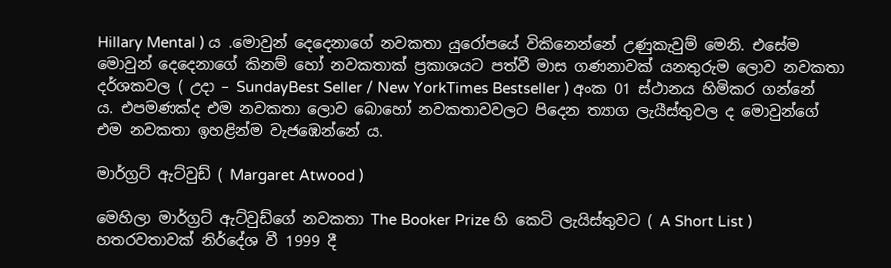Hillary Mental ) ය .මොවුන් දෙදෙනාගේ නවකතා යුරෝපයේ විකිනෙන්නේ උණුකැවුම් මෙනි. එසේම මොවුන් දෙදෙනාගේ කිනම් හෝ නවකතාක් ප්‍රකාශයට පත්වී මාස ගණනාවක් යනතුරුම ලොව නවකතා දර්ශකවල ( උදා – SundayBest Seller / New YorkTimes Bestseller ) අංක 01 ස්ථානය හිමිකර ගන්නේ ය. එපමණක්ද එම නවකතා ලොව බොහෝ නවකතාවවලට පිදෙන ත්‍යාග ලැයීස්තුවල ද මොවුන්ගේ එම නවකතා ඉහළින්ම වැජඹෙන්නේ ය.

මාර්ග්‍රට් ඇට්වුඩ් ( Margaret Atwood )

මෙහිලා මාර්ග්‍රට් ඇට්වුඩ්ගේ නවකතා The Booker Prize හි කෙටි ලැයිස්තුවට ( A Short List ) හතරවතාවක් නිර්දේශ වී 1999 දී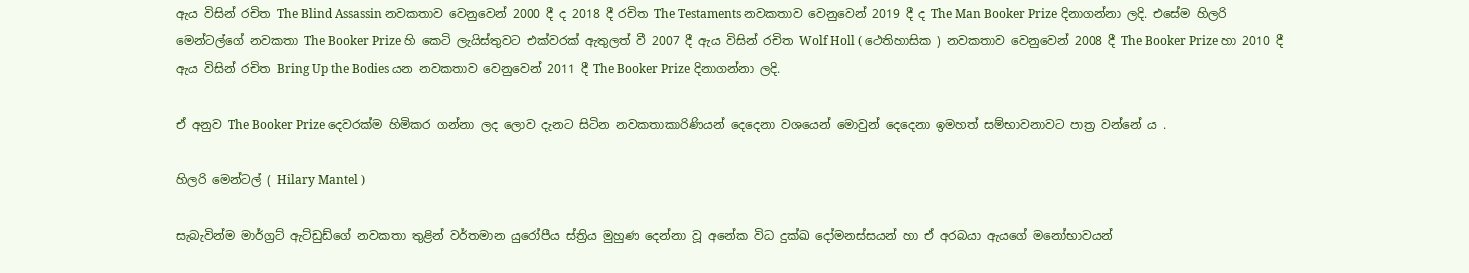ඇය විසින් රචිත The Blind Assassin නවකතාව වෙනුවෙන් 2000 දී ද 2018 දී රචිත The Testaments නවකතාව වෙනුවෙන් 2019 දී ද The Man Booker Prize දිනාගන්නා ලදි. එසේම හිලරි මෙන්ටල්ගේ නවකතා The Booker Prize හි කෙටි ලැයිස්තුවට එක්වරක් ඇතුලත් වී 2007 දී ඇය විසින් රචිත Wolf Holl ( ථෙතිහාසික ) නවකතාව වෙනුවෙන් 2008 දී The Booker Prize හා 2010 දී ඇය විසින් රචිත Bring Up the Bodies යන නවකතාව වෙනුවෙන් 2011 දී The Booker Prize දිනාගන්නා ලදි.

ඒ අනුව The Booker Prize දෙවරක්ම හිමිකර ගන්නා ලද ලොව දැනට සිටින නවකතාකාරිණියන් දෙදෙනා වශයෙන් මොවුන් දෙදෙනා ඉමහත් සම්භාවනාවට පාත්‍ර වන්නේ ය .

හිලරි මෙන්ටල් ( Hilary Mantel )

සැබැවින්ම මාර්ග්‍රට් ඇට්ඩුඩ්ගේ නවකතා තුළින් වර්තමාන යුරෝපීය ස්ත්‍රිය මුහුණ දෙන්නා වූ අනේක විධ දුක්ඛ දෝමනස්සයන් හා ඒ අරබයා ඇයගේ මනෝභාවයන්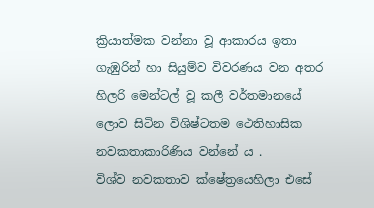ක්‍රියාත්මක වන්නා වූ ආකාරය ඉතා ගැඹුරින් හා සියුම්ව විවරණය වන අතර හිලරි මෙන්ටල් වූ කලී වර්තමානයේ ලොව සිටින විශිෂ්ටතම ථෙතිහාසික නවකතාකාරිණිය වන්නේ ය .
විශ්ව නවකතාව ක්ෂේත්‍රයෙහිලා එසේ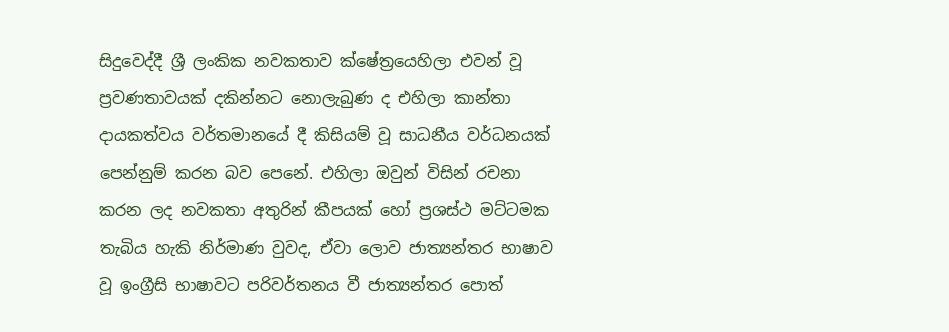සිදුවෙද්දී ශ්‍රී ලංකික නවකතාව ක්ෂේත්‍රයෙහිලා එවන් වූ ප්‍රවණතාවයක් දකින්නට නොලැබුණ ද එහිලා කාන්තා දායකත්වය වර්තමානයේ දී කිසියම් වූ සාධනීය වර්ධනයක් පෙන්නුම් කරන බව පෙනේ. එහිලා ඔවුන් විසින් රචනා කරන ලද නවකතා අතුරින් කීපයක් හෝ ප්‍රශස්ථ මට්ටමක තැබිය හැකි නිර්මාණ වුවද, ඒවා ලොව ජාත්‍යන්තර භාෂාව වූ ඉංග්‍රීසි භාෂාවට පරිවර්තනය වී ජාත්‍යන්තර පොත්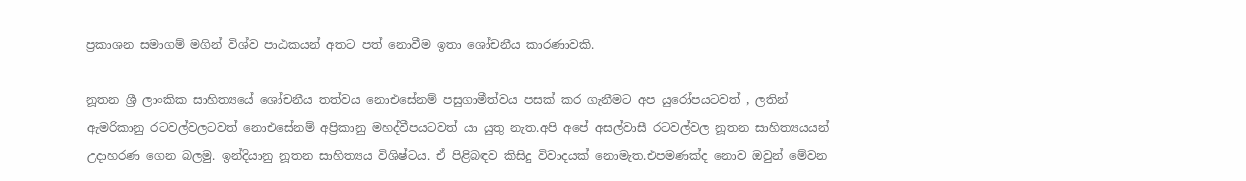ප්‍රකාශන සමාගම් මගින් විශ්ව පාඨකයන් අතට පත් නොවීම ඉතා ශෝචනීය කාරණාවකි.

නූතන ශ්‍රී ලාංකික සාහිත්‍යයේ ශෝචනීය තත්වය නොඑසේනම් පසුගාමීත්වය පසක් කර ගැනීමට අප යුරෝපයටවත් , ලතින් ඇමරිකානු රටවල්වලටවත් නොඑසේනම් අප්‍රිකානු මහද්වීපයටවත් යා යුතු නැත.අපි අපේ අසල්වාසී රටවල්වල නූතන සාහිත්‍යයයන් උදාහරණ ගෙන බලමු. ඉන්දියානු නූතන සාහිත්‍යය විශිෂ්ටය. ඒ පිළිබඳව කිසිදු විවාදයක් නොමැත.එපමණක්ද නොව ඔවුන් මේවන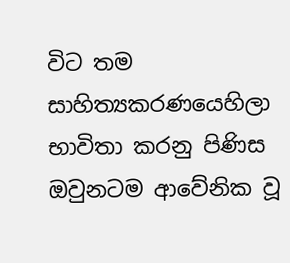විට තම සාහිත්‍යකරණයෙහිලා භාවිතා කරනු පිණිස ඔවුනටම ආවේනික වූ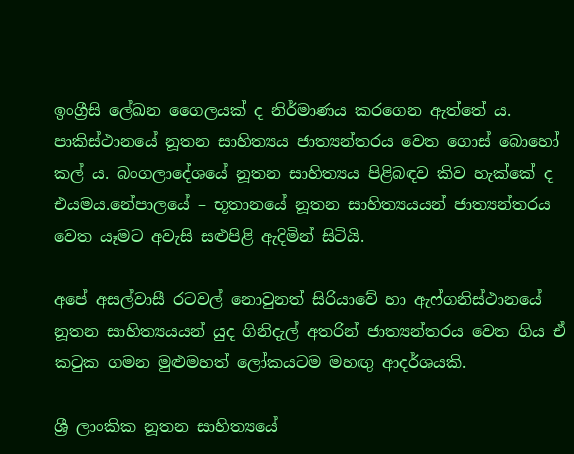ඉංග්‍රීසි ලේඛන ගෛලයක් ද නිර්මාණය කරගෙන ඇත්තේ ය. පාකිස්ථානයේ නූතන සාහිත්‍යය ජාත්‍යන්තරය වෙත ගොස් බොහෝ කල් ය. බංගලාදේශයේ නූතන සාහිත්‍යය පිළිබඳව කිව හැක්කේ ද එයමය.නේපාලයේ – භූතානයේ නූතන සාහිත්‍යයයන් ජාත්‍යන්තරය වෙත යෑමට අවැසි සළුපිළි ඇදිමින් සිටියි.

අපේ අසල්වාසී රටවල් නොවුනත් සිරියාවේ හා ඇෆ්ගනිස්ථානයේ නූතන සාහිත්‍යයයන් යුද ගිනිදැල් අතරින් ජාත්‍යන්තරය වෙත ගිය ඒ කටුක ගමන මුළුමහත් ලෝකයටම මහඟු ආදර්ශයකි.

ශ්‍රී ලාංකික නූතන සාහිත්‍යයේ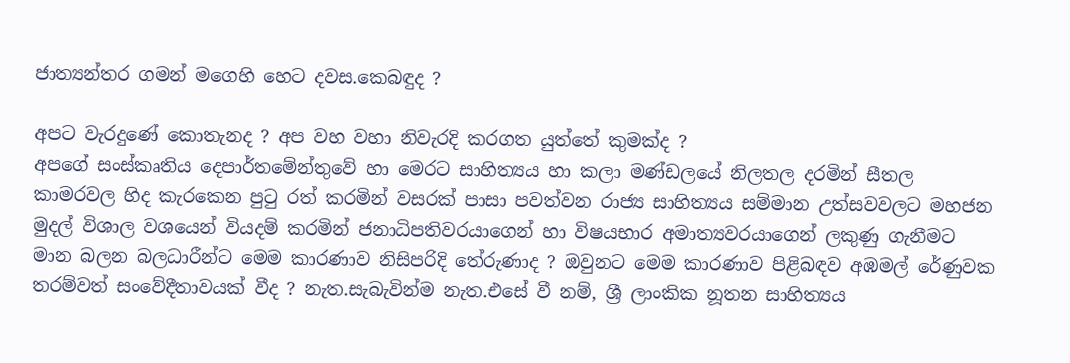ජාත්‍යන්තර ගමන් මගෙහි හෙට දවස.කෙබඳුද ?

අපට වැරදුණේ කොතැනද ? අප වහ වහා නිවැරදි කරගත යුත්තේ කුමක්ද ?
අපගේ සංස්කෘතිය දෙපාර්තමේන්තුවේ හා මෙරට සාහිත්‍යය හා කලා මණ්ඩලයේ නිලතල දරමින් සීතල කාමරවල හිද කැරකෙන පුටු රත් කරමින් වසරක් පාසා පවත්වන රාජ්‍ය සාහිත්‍යය සම්මාන උත්සවවලට මහජන මුදල් විශාල වශයෙන් වියදම් කරමින් ජනාධිපතිවරයාගෙන් හා විෂයභාර අමාත්‍යවරයාගෙන් ලකුණු ගැනීමට මාන බලන බලධාරීන්ට මෙම කාරණාව නිසිපරිදි තේරුණාද ? ඔවුනට මෙම කාරණාව පිළිබඳව අඹමල් රේණුවක තරම්වත් සංවේදීතාවයක් වීද ? නැත.සැබැවින්ම නැත.එසේ වී නම්, ශ්‍රී ලාංකික නූතන සාහිත්‍යය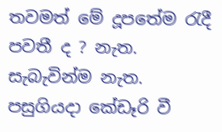තවමත් මේ දූපතේම රැදී පවතී ද ? නැත. සැබැවින්ම නැත.
පසුගියදා කේඩෑරි වී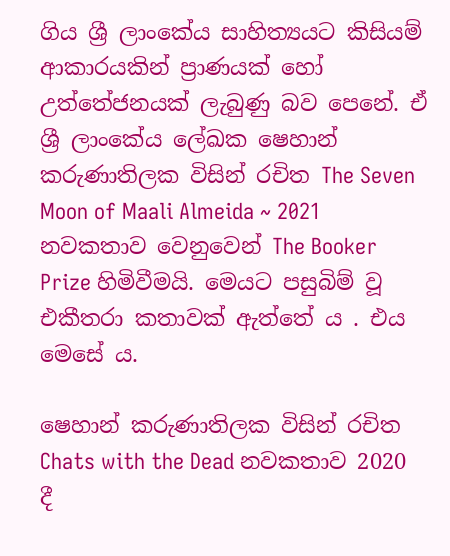ගිය ශ්‍රී ලාංකේය සාහිත්‍යයට කිසියම් ආකාරයකින් ප්‍රාණයක් හෝ උත්තේජනයක් ලැබුණු බව පෙනේ. ඒ
ශ්‍රී ලාංකේය ලේඛක ෂෙහාන් කරුණාතිලක විසින් රචිත The Seven Moon of Maali Almeida ~ 2021 නවකතාව වෙනුවෙන් The Booker Prize හිමිවීමයි. මෙයට පසුබිම් වූ එකීතරා කතාවක් ඇත්තේ ය . එය මෙසේ ය.

ෂෙහාන් කරුණාතිලක විසින් රචිත Chats with the Dead නවකතාව 2020 දී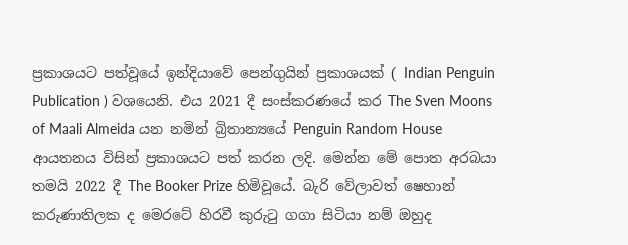ප්‍රකාශයට පත්වූයේ ඉන්දියාවේ පෙන්ගුයින් ප්‍රකාශයක් ( Indian Penguin Publication ) වශයෙනි. එය 2021 දී සංස්කරණයේ කර The Sven Moons of Maali Almeida යන නමින් බ්‍රිතාන්‍යයේ Penguin Random House ආයතනය විසින් ප්‍රකාශයට පත් කරන ලදි. මෙන්න මේ පොත අරබයා තමයි 2022 දී The Booker Prize හිමිවූයේ. බැරි වේලාවත් ෂෙහාන් කරුණාතිලක ද මෙරටේ හිරවී කුරුටු ගගා සිටියා නම් ඔහුද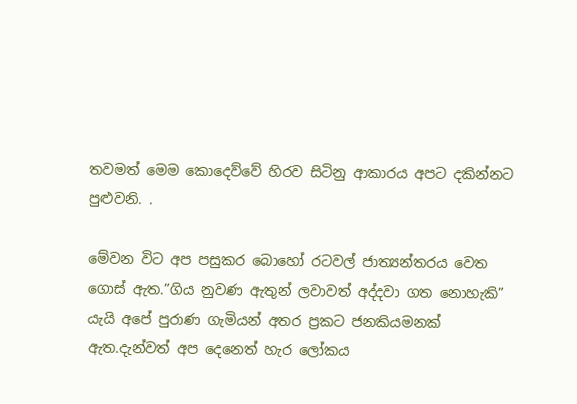තවමත් මෙම කොදෙව්වේ හිරව සිටිනු ආකාරය අපට දකින්නට පුළුවනි. .

මේවන විට අප පසුකර බොහෝ රටවල් ජාත්‍යන්තරය වෙත ගොස් ඇත.”ගිය නුවණ ඇතුන් ලවාවත් අද්දවා ගත නොහැකි” යැයි අපේ පුරාණ ගැමියන් අතර ප්‍රකට ජනකියමනක් ඇත.දැන්වත් අප දෙනෙත් හැර ලෝකය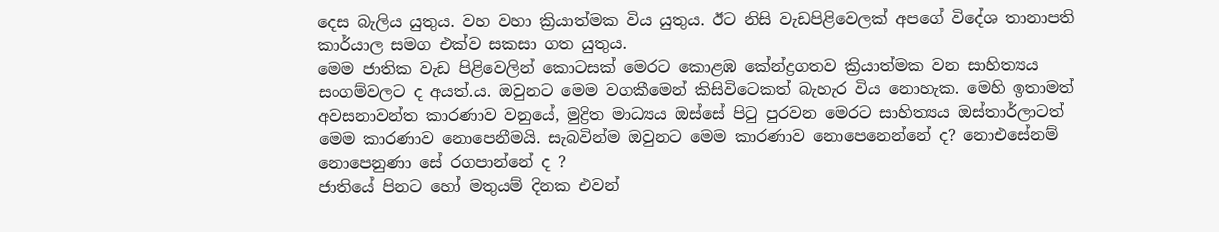දෙස බැලිය යුතුය. වහ වහා ක්‍රියාත්මක විය යුතුය. ඊට නිසි වැඩපිළිවෙලක් අපගේ විදේශ තානාපති කාර්යාල සමග එක්ව සකසා ගත යුතුය.
මෙම ජාතික වැඩ පිළිවෙලින් කොටසක් මෙරට කොළඹ කේන්ද්‍රගතව ක්‍රියාත්මක වන සාහිත්‍යය සංගම්වලට ද අයත්.ය. ඔවුනට මෙම වගකීමෙන් කිසිවිටෙකත් බැහැර විය නොහැක. මෙහි ඉතාමත් අවසනාවන්ත කාරණාව වනුයේ, මුද්‍රිත මාධ්‍යය ඔස්සේ පිටු පුරවන මෙරට සාහිත්‍යය ඔස්තාර්ලාටත් මෙම කාරණාව නොපෙනීමයි. සැබවින්ම ඔවුනට මෙම කාරණාව නොපෙනෙන්නේ ද? නොඑසේනම් නොපෙනුණා සේ රගපාන්නේ ද ?
ජාතියේ පිනට හෝ මතුයම් දිනක එවන්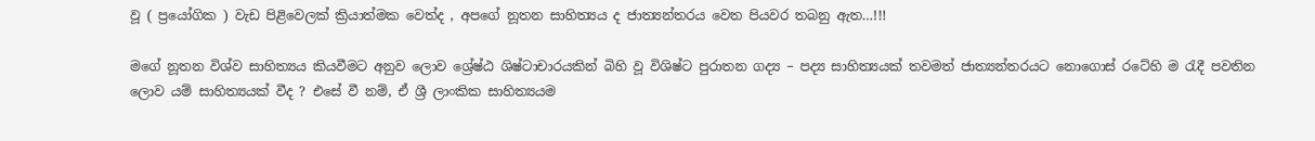වූ ( ප්‍රයෝගික ) වැඩ පිළිවෙලක් ක්‍රියාත්මක වෙත්ද , අපගේ නූතන සාහිත්‍යය ද ජාත්‍යන්තරය වෙත පියවර තබනු ඇත…!!!

මගේ නූතන විශ්ව සාහිත්‍යය කියවීමට අනුව ලොව ශ්‍රේෂ්ඨ ශිෂ්ටාචාරයකින් බිහි වූ විශිෂ්ට පුරාතන ගද්‍ය – පද්‍ය සාහිත්‍යයක් තවමත් ජාත්‍යන්තරයට නොගොස් රටේහි ම රැදී පවතින ලොව යම් සාහිත්‍යයක් වීද ? එසේ වී නම්, ඒ ශ්‍රී ලාංකික සාහිත්‍යයම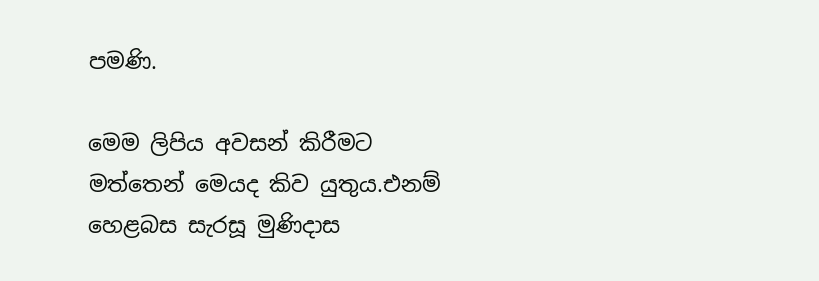පමණි.

මෙම ලිපිය අවසන් කිරීමට මත්තෙන් මෙයද කිව යුතුය.එනම් හෙළබස සැරසූ මුණිදාස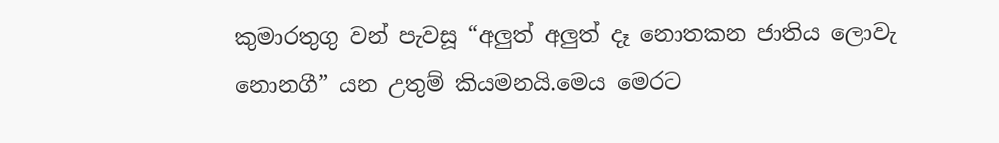කුමාරතුගු වන් පැවසූ “අලුත් අලුත් දෑ නොතකන ජාතිය ලොවැ නොනගී” යන උතුම් කියමනයි.මෙය මෙරට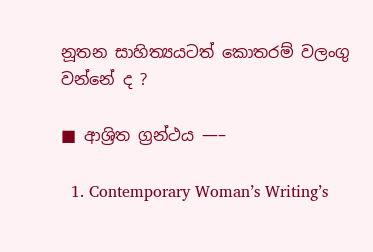නූතන සාහිත්‍යයටත් කොතරම් වලංගු වන්නේ ද ?

■ ආශ්‍රිත ග්‍රන්ථය —–

  1. Contemporary Woman’s Writing’s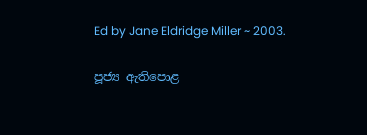Ed by Jane Eldridge Miller ~ 2003.

පූජ්‍ය ඇතිපොළ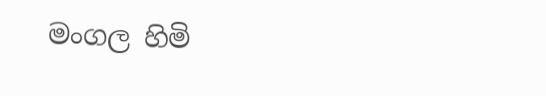මංගල හිමි